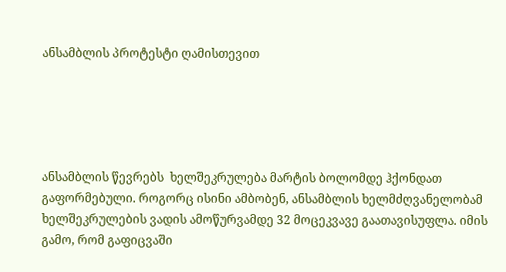ანსამბლის პროტესტი ღამისთევით





ანსამბლის წევრებს  ხელშეკრულება მარტის ბოლომდე ჰქონდათ გაფორმებული. როგორც ისინი ამბობენ, ანსამბლის ხელმძღვანელობამ ხელშეკრულების ვადის ამოწურვამდე 32 მოცეკვავე გაათავისუფლა. იმის გამო, რომ გაფიცვაში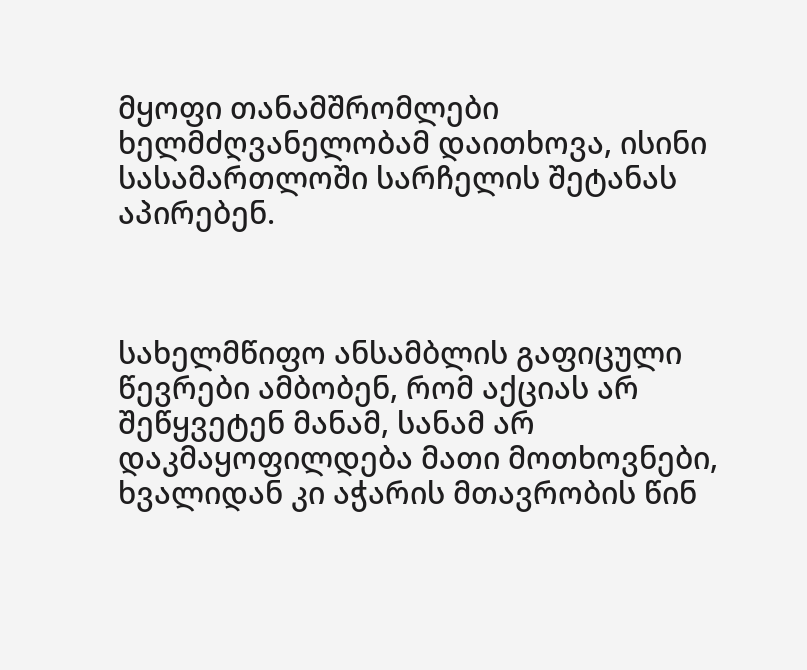მყოფი თანამშრომლები ხელმძღვანელობამ დაითხოვა, ისინი სასამართლოში სარჩელის შეტანას აპირებენ.



სახელმწიფო ანსამბლის გაფიცული წევრები ამბობენ, რომ აქციას არ შეწყვეტენ მანამ, სანამ არ დაკმაყოფილდება მათი მოთხოვნები, ხვალიდან კი აჭარის მთავრობის წინ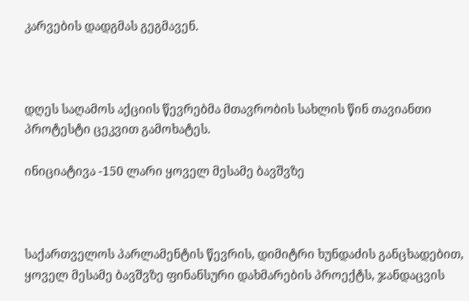კარვების დადგმას გეგმავენ.



დღეს საღამოს აქციის წევრებმა მთავრობის სახლის წინ თავიანთი პროტესტი ცეკვით გამოხატეს.

ინიციატივა -150 ლარი ყოველ მესამე ბავშვზე



საქართველოს პარლამენტის წევრის, დიმიტრი ხუნდაძის განცხადებით, ყოველ მესამე ბავშვზე ფინანსური დახმარების პროექტს, ჯანდაცვის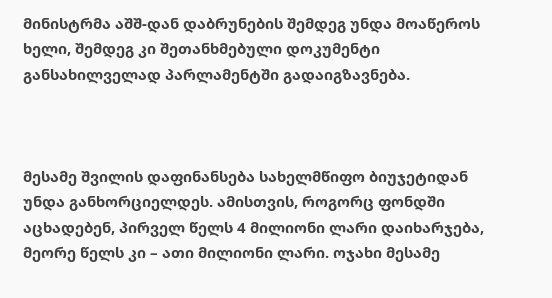მინისტრმა აშშ-დან დაბრუნების შემდეგ უნდა მოაწეროს ხელი, შემდეგ კი შეთანხმებული დოკუმენტი განსახილველად პარლამენტში გადაიგზავნება.



მესამე შვილის დაფინანსება სახელმწიფო ბიუჯეტიდან უნდა განხორციელდეს. ამისთვის, როგორც ფონდში აცხადებენ, პირველ წელს 4 მილიონი ლარი დაიხარჯება, მეორე წელს კი – ათი მილიონი ლარი. ოჯახი მესამე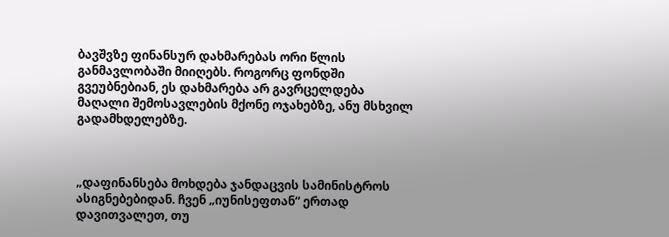ბავშვზე ფინანსურ დახმარებას ორი წლის განმავლობაში მიიღებს. როგორც ფონდში გვეუბნებიან, ეს დახმარება არ გავრცელდება მაღალი შემოსავლების მქონე ოჯახებზე, ანუ მსხვილ გადამხდელებზე.



„დაფინანსება მოხდება ჯანდაცვის სამინისტროს ასიგნებებიდან. ჩვენ „იუნისეფთან“ ერთად დავითვალეთ, თუ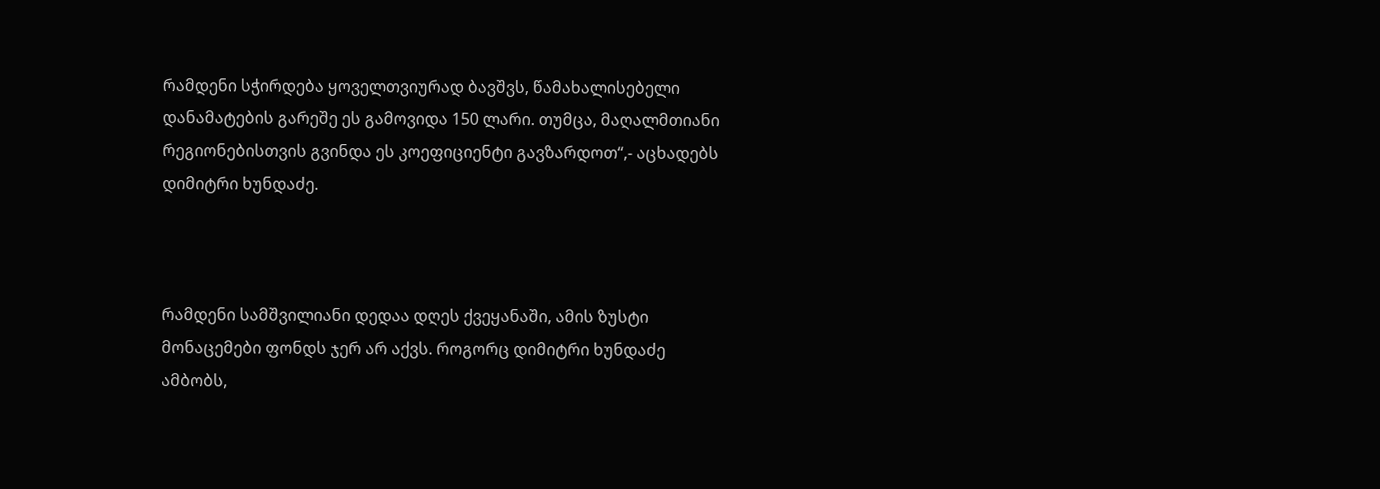რამდენი სჭირდება ყოველთვიურად ბავშვს, წამახალისებელი დანამატების გარეშე ეს გამოვიდა 150 ლარი. თუმცა, მაღალმთიანი რეგიონებისთვის გვინდა ეს კოეფიციენტი გავზარდოთ“,- აცხადებს დიმიტრი ხუნდაძე.



რამდენი სამშვილიანი დედაა დღეს ქვეყანაში, ამის ზუსტი მონაცემები ფონდს ჯერ არ აქვს. როგორც დიმიტრი ხუნდაძე ამბობს,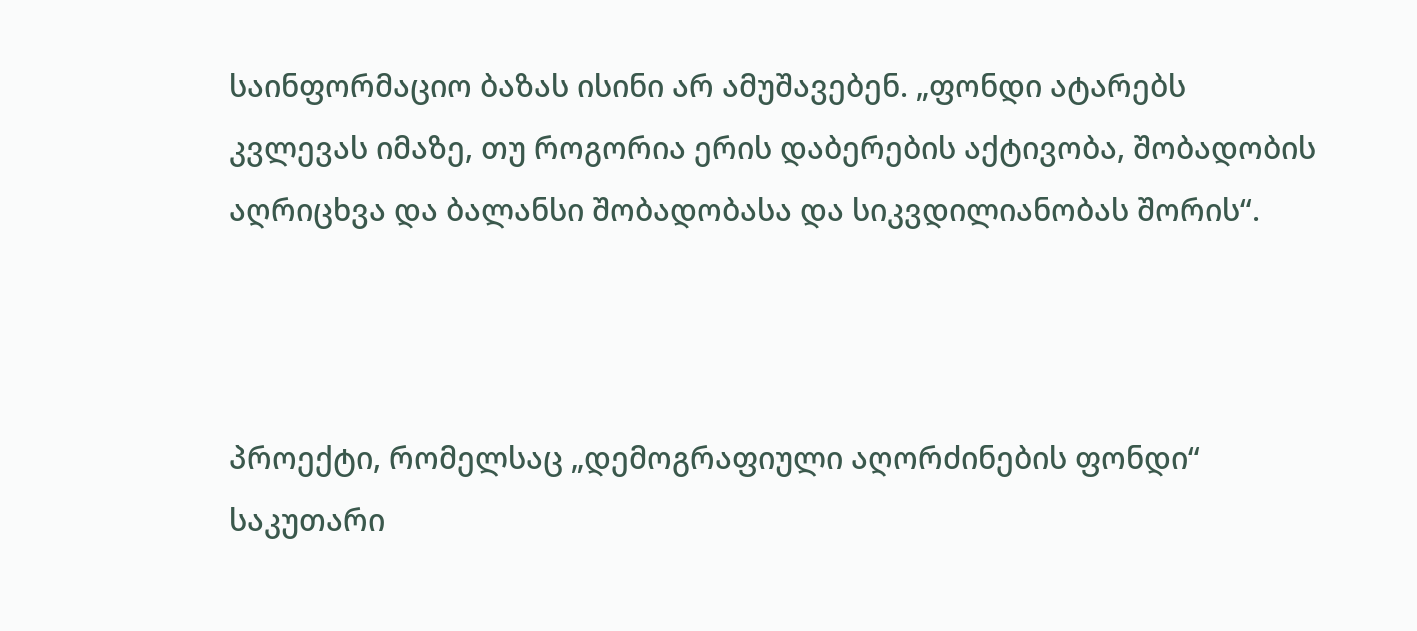საინფორმაციო ბაზას ისინი არ ამუშავებენ. „ფონდი ატარებს კვლევას იმაზე, თუ როგორია ერის დაბერების აქტივობა, შობადობის აღრიცხვა და ბალანსი შობადობასა და სიკვდილიანობას შორის“.



პროექტი, რომელსაც „დემოგრაფიული აღორძინების ფონდი“ საკუთარი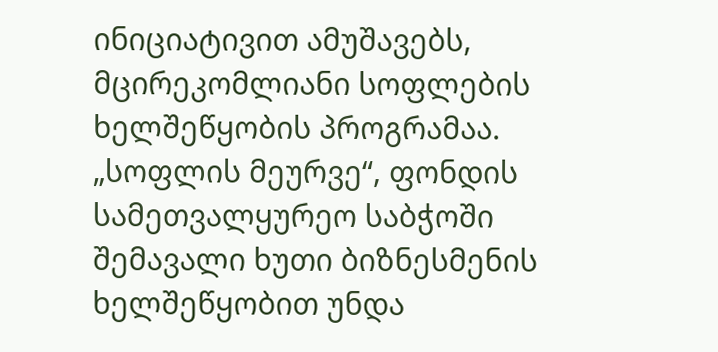ინიციატივით ამუშავებს, მცირეკომლიანი სოფლების ხელშეწყობის პროგრამაა. „სოფლის მეურვე“, ფონდის სამეთვალყურეო საბჭოში შემავალი ხუთი ბიზნესმენის ხელშეწყობით უნდა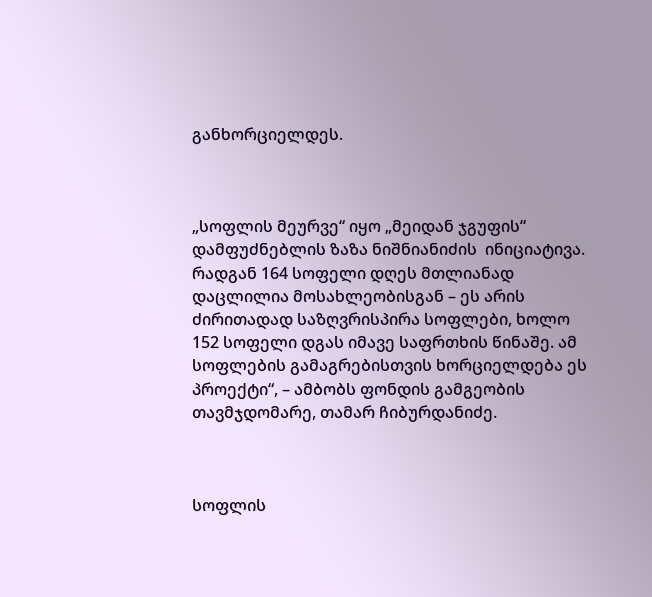განხორციელდეს.



„სოფლის მეურვე“ იყო „მეიდან ჯგუფის“ დამფუძნებლის ზაზა ნიშნიანიძის  ინიციატივა. რადგან 164 სოფელი დღეს მთლიანად დაცლილია მოსახლეობისგან – ეს არის ძირითადად საზღვრისპირა სოფლები, ხოლო 152 სოფელი დგას იმავე საფრთხის წინაშე. ამ სოფლების გამაგრებისთვის ხორციელდება ეს პროექტი“, – ამბობს ფონდის გამგეობის თავმჯდომარე, თამარ ჩიბურდანიძე.



სოფლის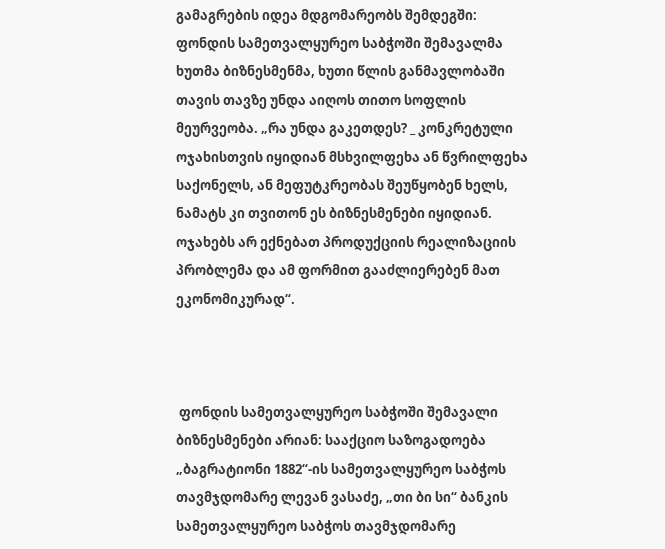გამაგრების იდეა მდგომარეობს შემდეგში: ფონდის სამეთვალყურეო საბჭოში შემავალმა ხუთმა ბიზნესმენმა, ხუთი წლის განმავლობაში თავის თავზე უნდა აიღოს თითო სოფლის მეურვეობა. „რა უნდა გაკეთდეს? _ კონკრეტული ოჯახისთვის იყიდიან მსხვილფეხა ან წვრილფეხა საქონელს, ან მეფუტკრეობას შეუწყობენ ხელს, ნამატს კი თვითონ ეს ბიზნესმენები იყიდიან. ოჯახებს არ ექნებათ პროდუქციის რეალიზაციის პრობლემა და ამ ფორმით გააძლიერებენ მათ ეკონომიკურად“.



 ფონდის სამეთვალყურეო საბჭოში შემავალი ბიზნესმენები არიან: სააქციო საზოგადოება „ბაგრატიონი 1882“-ის სამეთვალყურეო საბჭოს თავმჯდომარე ლევან ვასაძე, „თი ბი სი“ ბანკის სამეთვალყურეო საბჭოს თავმჯდომარე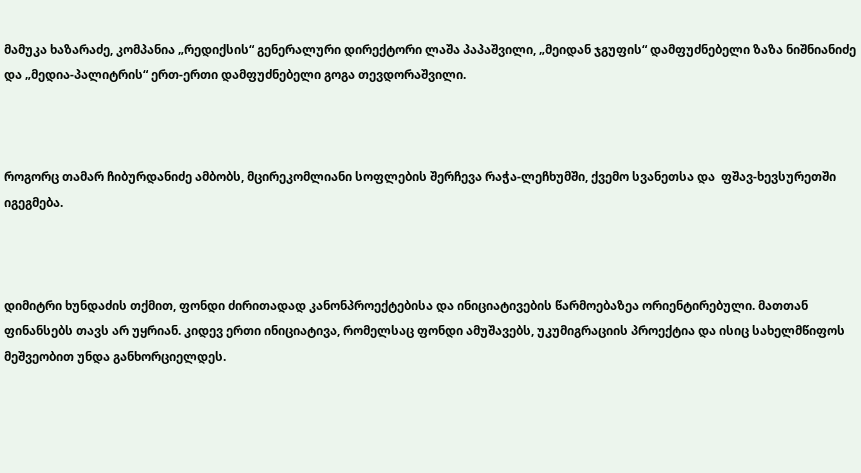მამუკა ხაზარაძე, კომპანია „რედიქსის“ გენერალური დირექტორი ლაშა პაპაშვილი, „მეიდან ჯგუფის“ დამფუძნებელი ზაზა ნიშნიანიძე და „მედია-პალიტრის“ ერთ-ერთი დამფუძნებელი გოგა თევდორაშვილი.



როგორც თამარ ჩიბურდანიძე ამბობს, მცირეკომლიანი სოფლების შერჩევა რაჭა-ლეჩხუმში, ქვემო სვანეთსა და  ფშავ-ხევსურეთში იგეგმება.



დიმიტრი ხუნდაძის თქმით, ფონდი ძირითადად კანონპროექტებისა და ინიციატივების წარმოებაზეა ორიენტირებული. მათთან ფინანსებს თავს არ უყრიან. კიდევ ერთი ინიციატივა, რომელსაც ფონდი ამუშავებს, უკუმიგრაციის პროექტია და ისიც სახელმწიფოს მეშვეობით უნდა განხორციელდეს.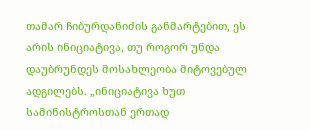თამარ ჩიბურდანიძის განმარტებით, ეს არის ინიციატივა, თუ როგორ უნდა დაუბრუნდეს მოსახლეობა მიტოვებულ ადგილებს. „ინიციატივა ხუთ სამინისტროსთან ერთად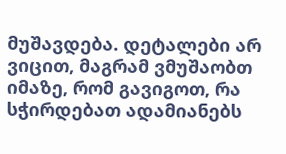მუშავდება. დეტალები არ ვიცით, მაგრამ ვმუშაობთ იმაზე, რომ გავიგოთ, რა სჭირდებათ ადამიანებს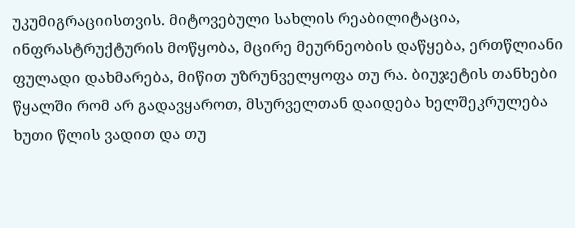უკუმიგრაციისთვის. მიტოვებული სახლის რეაბილიტაცია, ინფრასტრუქტურის მოწყობა, მცირე მეურნეობის დაწყება, ერთწლიანი ფულადი დახმარება, მიწით უზრუნველყოფა თუ რა. ბიუჯეტის თანხები წყალში რომ არ გადავყაროთ, მსურველთან დაიდება ხელშეკრულება ხუთი წლის ვადით და თუ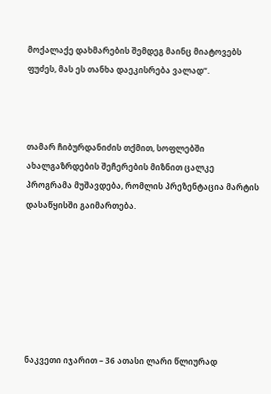მოქალაქე დახმარების შემდეგ მაინც მიატოვებს ფუძეს, მას ეს თანხა დაეკისრება ვალად“.



თამარ ჩიბურდანიძის თქმით, სოფლებში ახალგაზრდების შეჩერების მიზნით ცალკე პროგრამა მუშავდება, რომლის პრეზენტაცია მარტის დასაწყისში გაიმართება.







ნაკვეთი იჯარით – 36 ათასი ლარი წლიურად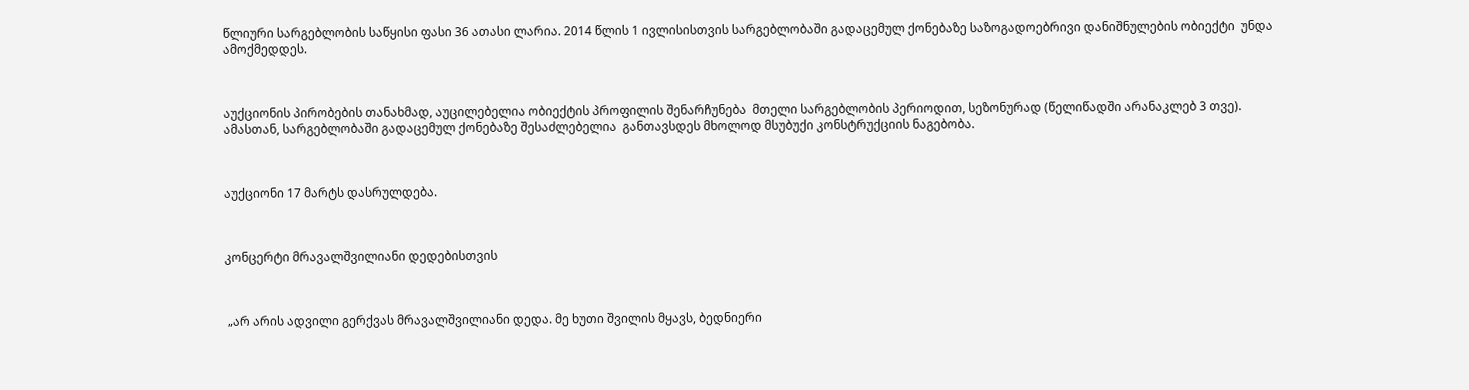წლიური სარგებლობის საწყისი ფასი 36 ათასი ლარია. 2014 წლის 1 ივლისისთვის სარგებლობაში გადაცემულ ქონებაზე საზოგადოებრივი დანიშნულების ობიექტი  უნდა ამოქმედდეს.



აუქციონის პირობების თანახმად, აუცილებელია ობიექტის პროფილის შენარჩუნება  მთელი სარგებლობის პერიოდით, სეზონურად (წელიწადში არანაკლებ 3 თვე). ამასთან, სარგებლობაში გადაცემულ ქონებაზე შესაძლებელია  განთავსდეს მხოლოდ მსუბუქი კონსტრუქციის ნაგებობა.



აუქციონი 17 მარტს დასრულდება.



კონცერტი მრავალშვილიანი დედებისთვის



 „არ არის ადვილი გერქვას მრავალშვილიანი დედა. მე ხუთი შვილის მყავს, ბედნიერი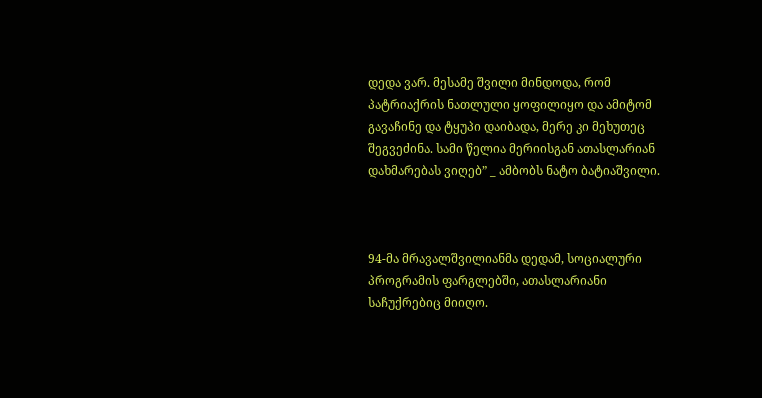დედა ვარ. მესამე შვილი მინდოდა, რომ პატრიაქრის ნათლული ყოფილიყო და ამიტომ გავაჩინე და ტყუპი დაიბადა, მერე კი მეხუთეც შეგვეძინა. სამი წელია მერიისგან ათასლარიან დახმარებას ვიღებ” _ ამბობს ნატო ბატიაშვილი.



94-მა მრავალშვილიანმა დედამ, სოციალური პროგრამის ფარგლებში, ათასლარიანი საჩუქრებიც მიიღო.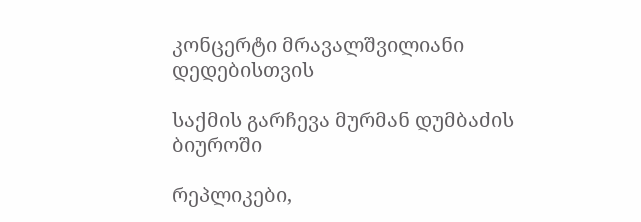კონცერტი მრავალშვილიანი დედებისთვის

საქმის გარჩევა მურმან დუმბაძის ბიუროში

რეპლიკები,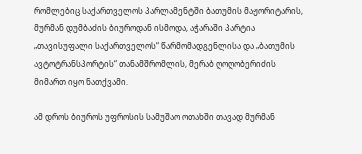რომლებიც საქართველოს პარლამენტში ბათუმის მაჟორიტარის, მურმან დუმბაძის ბიუროდან ისმოდა, აჭარაში პარტია „თავისუფალი საქართველოს“ წარმომადგენლისა და „ბათუმის ავტოტრანსპორტის“ თანამშრომლის, მერაბ ღოღობერიძის მიმართ იყო ნათქვამი.

ამ დროს ბიუროს უფროსის სამუშაო ოთახში თავად მურმან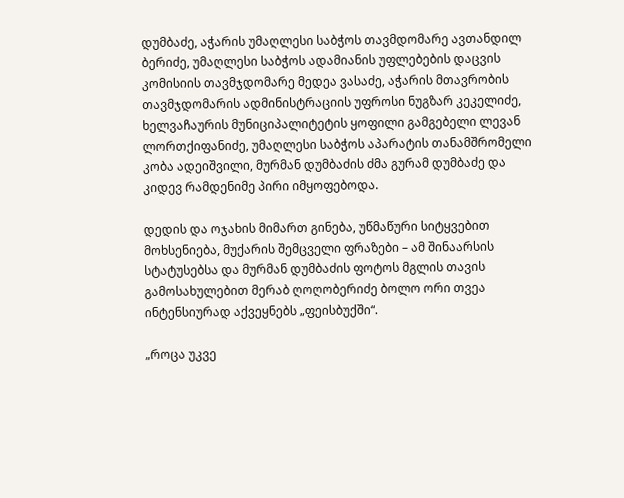დუმბაძე, აჭარის უმაღლესი საბჭოს თავმდომარე ავთანდილ ბერიძე, უმაღლესი საბჭოს ადამიანის უფლებების დაცვის კომისიის თავმჯდომარე მედეა ვასაძე, აჭარის მთავრობის თავმჯდომარის ადმინისტრაციის უფროსი ნუგზარ კეკელიძე, ხელვაჩაურის მუნიციპალიტეტის ყოფილი გამგებელი ლევან ლორთქიფანიძე, უმაღლესი საბჭოს აპარატის თანამშრომელი კობა ადეიშვილი, მურმან დუმბაძის ძმა გურამ დუმბაძე და კიდევ რამდენიმე პირი იმყოფებოდა.

დედის და ოჯახის მიმართ გინება, უწმაწური სიტყვებით მოხსენიება, მუქარის შემცველი ფრაზები – ამ შინაარსის სტატუსებსა და მურმან დუმბაძის ფოტოს მგლის თავის გამოსახულებით მერაბ ღოღობერიძე ბოლო ორი თვეა ინტენსიურად აქვეყნებს „ფეისბუქში“.

„როცა უკვე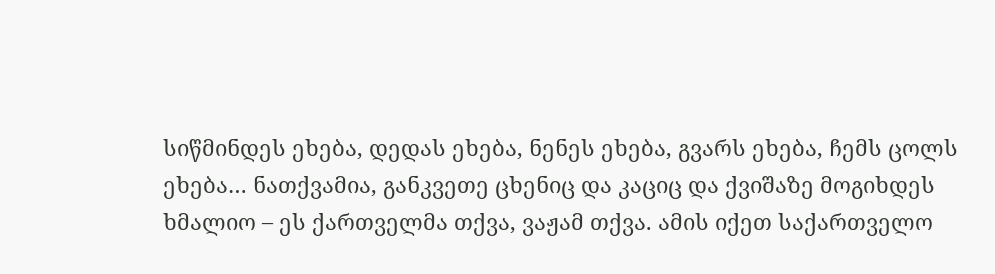სიწმინდეს ეხება, დედას ეხება, ნენეს ეხება, გვარს ეხება, ჩემს ცოლს ეხება… ნათქვამია, განკვეთე ცხენიც და კაციც და ქვიშაზე მოგიხდეს ხმალიო – ეს ქართველმა თქვა, ვაჟამ თქვა. ამის იქეთ საქართველო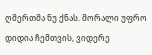ღმერთმა ნუ ქნას. მორალი უფრო დიდია ჩემთვის, ვიდერე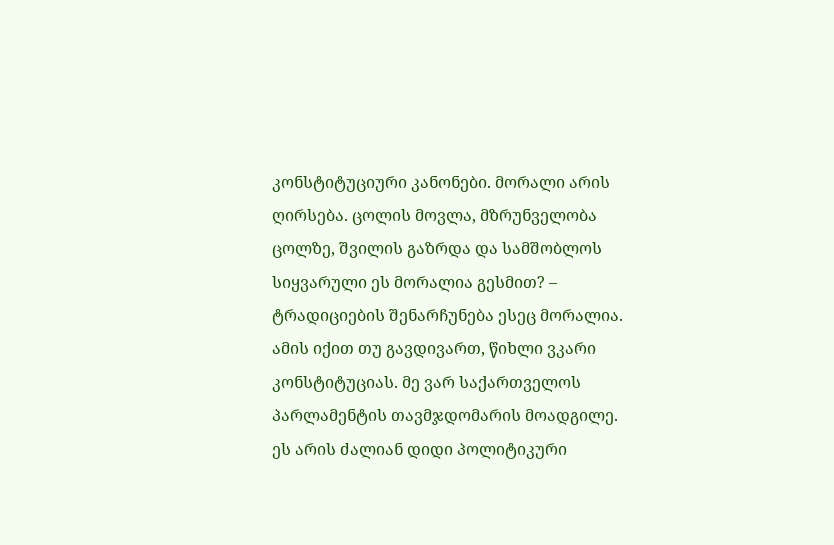კონსტიტუციური კანონები. მორალი არის ღირსება. ცოლის მოვლა, მზრუნველობა ცოლზე, შვილის გაზრდა და სამშობლოს სიყვარული ეს მორალია გესმით? – ტრადიციების შენარჩუნება ესეც მორალია. ამის იქით თუ გავდივართ, წიხლი ვკარი კონსტიტუციას. მე ვარ საქართველოს პარლამენტის თავმჯდომარის მოადგილე. ეს არის ძალიან დიდი პოლიტიკური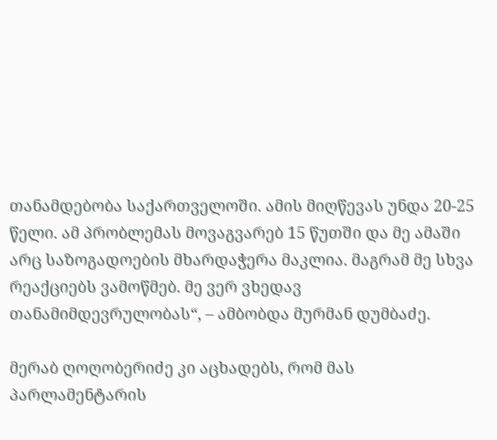თანამდებობა საქართველოში. ამის მიღწევას უნდა 20-25 წელი. ამ პრობლემას მოვაგვარებ 15 წუთში და მე ამაში არც საზოგადოების მხარდაჭერა მაკლია. მაგრამ მე სხვა რეაქციებს ვამოწმებ. მე ვერ ვხედავ თანამიმდევრულობას“, – ამბობდა მურმან დუმბაძე.

მერაბ ღოღობერიძე კი აცხადებს, რომ მას პარლამენტარის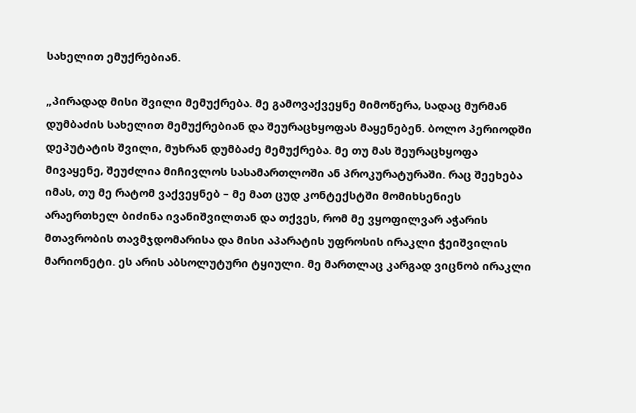სახელით ემუქრებიან.

„პირადად მისი შვილი მემუქრება. მე გამოვაქვეყნე მიმოწერა, სადაც მურმან დუმბაძის სახელით მემუქრებიან და შეურაცხყოფას მაყენებენ. ბოლო პერიოდში დეპუტატის შვილი, მუხრან დუმბაძე მემუქრება. მე თუ მას შეურაცხყოფა მივაყენე, შეუძლია მიჩივლოს სასამართლოში ან პროკურატურაში. რაც შეეხება იმას, თუ მე რატომ ვაქვეყნებ – მე მათ ცუდ კონტექსტში მომიხსენიეს არაერთხელ ბიძინა ივანიშვილთან და თქვეს, რომ მე ვყოფილვარ აჭარის მთავრობის თავმჯდომარისა და მისი აპარატის უფროსის ირაკლი ჭეიშვილის მარიონეტი. ეს არის აბსოლუტური ტყიული. მე მართლაც კარგად ვიცნობ ირაკლი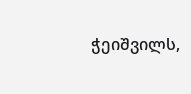ჭეიშვილს,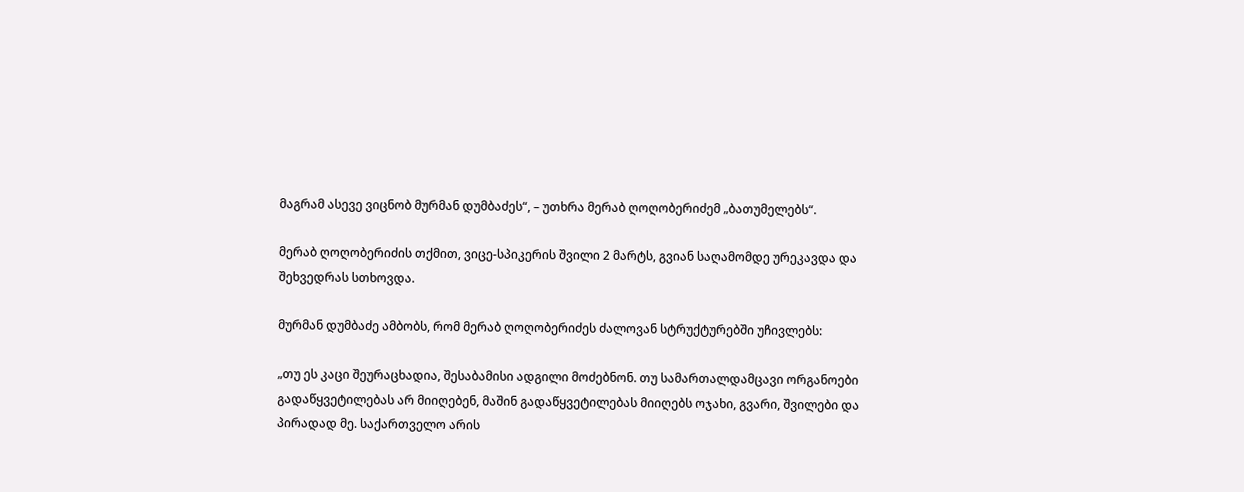მაგრამ ასევე ვიცნობ მურმან დუმბაძეს“, – უთხრა მერაბ ღოღობერიძემ „ბათუმელებს“.

მერაბ ღოღობერიძის თქმით, ვიცე-სპიკერის შვილი 2 მარტს, გვიან საღამომდე ურეკავდა და შეხვედრას სთხოვდა.

მურმან დუმბაძე ამბობს, რომ მერაბ ღოღობერიძეს ძალოვან სტრუქტურებში უჩივლებს:

„თუ ეს კაცი შეურაცხადია, შესაბამისი ადგილი მოძებნონ. თუ სამართალდამცავი ორგანოები გადაწყვეტილებას არ მიიღებენ, მაშინ გადაწყვეტილებას მიიღებს ოჯახი, გვარი, შვილები და პირადად მე. საქართველო არის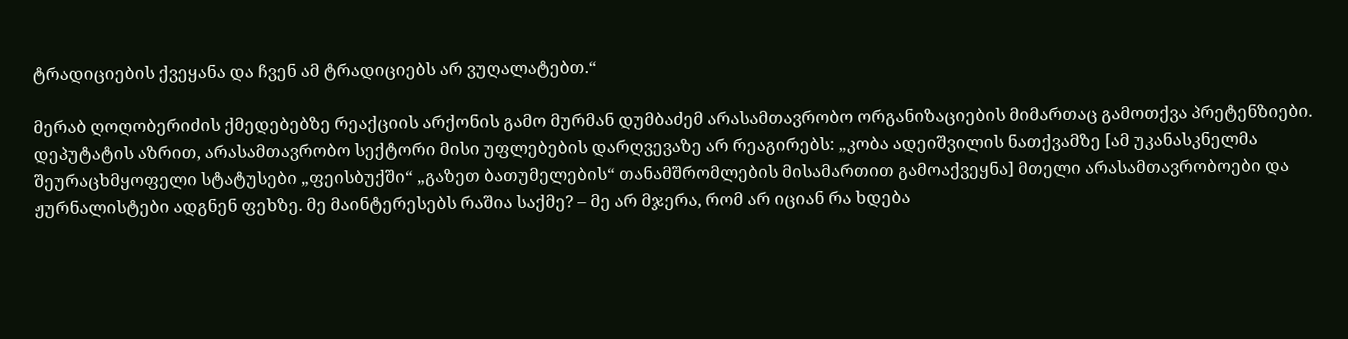ტრადიციების ქვეყანა და ჩვენ ამ ტრადიციებს არ ვუღალატებთ.“

მერაბ ღოღობერიძის ქმედებებზე რეაქციის არქონის გამო მურმან დუმბაძემ არასამთავრობო ორგანიზაციების მიმართაც გამოთქვა პრეტენზიები. დეპუტატის აზრით, არასამთავრობო სექტორი მისი უფლებების დარღვევაზე არ რეაგირებს: „კობა ადეიშვილის ნათქვამზე [ამ უკანასკნელმა შეურაცხმყოფელი სტატუსები „ფეისბუქში“ „გაზეთ ბათუმელების“ თანამშრომლების მისამართით გამოაქვეყნა] მთელი არასამთავრობოები და ჟურნალისტები ადგნენ ფეხზე. მე მაინტერესებს რაშია საქმე? – მე არ მჯერა, რომ არ იციან რა ხდება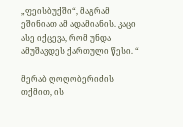„ფეისბუქში“, მაგრამ ეშინიათ ამ ადამიანის. კაცი ასე იქცევა, რომ უნდა ამუშავდეს ქართული წესი. “

მერაბ ღოღობერიძის თქმით, ის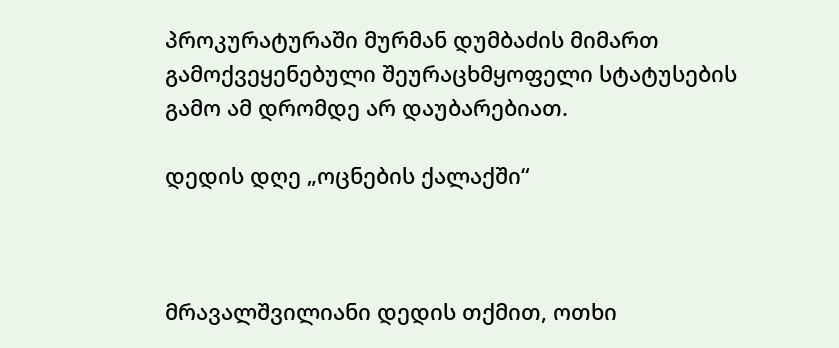პროკურატურაში მურმან დუმბაძის მიმართ გამოქვეყენებული შეურაცხმყოფელი სტატუსების გამო ამ დრომდე არ დაუბარებიათ.

დედის დღე „ოცნების ქალაქში“



მრავალშვილიანი დედის თქმით, ოთხი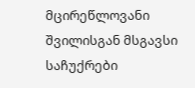მცირეწლოვანი შვილისგან მსგავსი საჩუქრები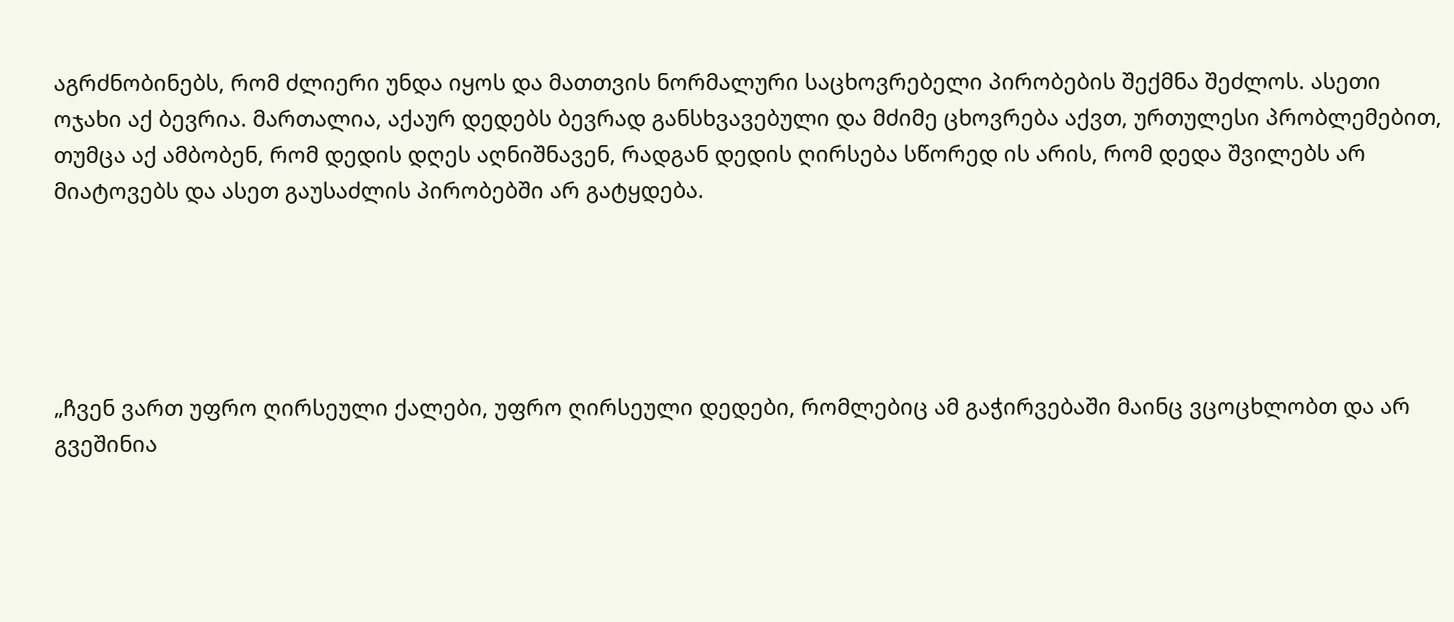აგრძნობინებს, რომ ძლიერი უნდა იყოს და მათთვის ნორმალური საცხოვრებელი პირობების შექმნა შეძლოს. ასეთი ოჯახი აქ ბევრია. მართალია, აქაურ დედებს ბევრად განსხვავებული და მძიმე ცხოვრება აქვთ, ურთულესი პრობლემებით, თუმცა აქ ამბობენ, რომ დედის დღეს აღნიშნავენ, რადგან დედის ღირსება სწორედ ის არის, რომ დედა შვილებს არ მიატოვებს და ასეთ გაუსაძლის პირობებში არ გატყდება.





„ჩვენ ვართ უფრო ღირსეული ქალები, უფრო ღირსეული დედები, რომლებიც ამ გაჭირვებაში მაინც ვცოცხლობთ და არ გვეშინია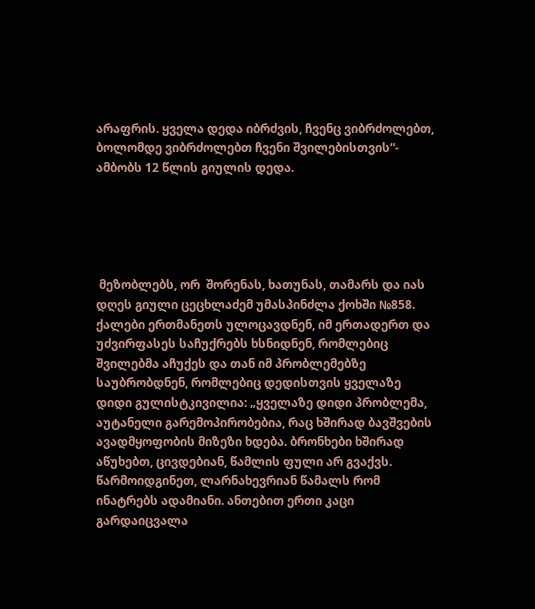არაფრის. ყველა დედა იბრძვის, ჩვენც ვიბრძოლებთ, ბოლომდე ვიბრძოლებთ ჩვენი შვილებისთვის“- ამბობს 12 წლის გიულის დედა.





 მეზობლებს, ორ  შორენას, ხათუნას, თამარს და იას დღეს გიული ცეცხლაძემ უმასპინძლა ქოხში №858. ქალები ერთმანეთს ულოცავდნენ, იმ ერთადერთ და უძვირფასეს საჩუქრებს ხსნიდნენ, რომლებიც შვილებმა აჩუქეს და თან იმ პრობლემებზე საუბრობდნენ, რომლებიც დედისთვის ყველაზე დიდი გულისტკივილია: „ყველაზე დიდი პრობლემა, აუტანელი გარემოპირობებია, რაც ხშირად ბავშვების ავადმყოფობის მიზეზი ხდება. ბრონხები ხშირად აწუხებთ, ცივდებიან, წამლის ფული არ გვაქვს. წარმოიდგინეთ, ლარნახევრიან წამალს რომ ინატრებს ადამიანი. ანთებით ერთი კაცი გარდაიცვალა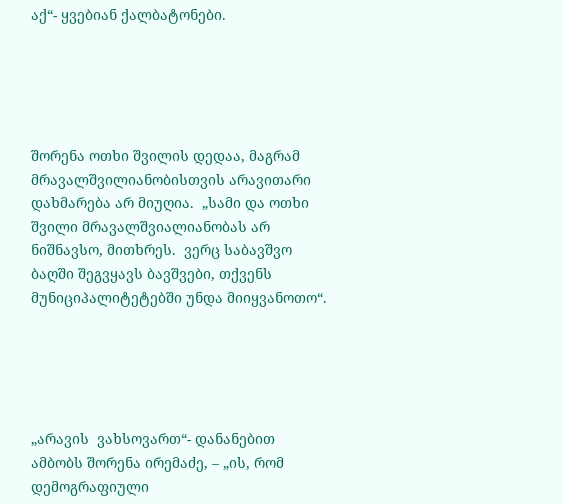აქ“- ყვებიან ქალბატონები.





შორენა ოთხი შვილის დედაა, მაგრამ მრავალშვილიანობისთვის არავითარი დახმარება არ მიუღია.  „სამი და ოთხი შვილი მრავალშვიალიანობას არ ნიშნავსო, მითხრეს.  ვერც საბავშვო ბაღში შეგვყავს ბავშვები, თქვენს მუნიციპალიტეტებში უნდა მიიყვანოთო“.





„არავის  ვახსოვართ“- დანანებით ამბობს შორენა ირემაძე, – „ის, რომ დემოგრაფიული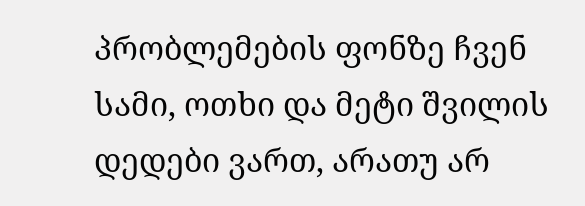პრობლემების ფონზე ჩვენ სამი, ოთხი და მეტი შვილის დედები ვართ, არათუ არ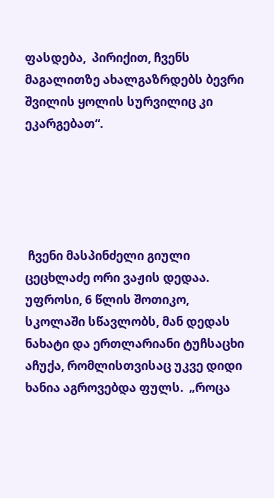ფასდება,  პირიქით, ჩვენს მაგალითზე ახალგაზრდებს ბევრი შვილის ყოლის სურვილიც კი ეკარგებათ“.





 ჩვენი მასპინძელი გიული ცეცხლაძე ორი ვაჟის დედაა. უფროსი, 6 წლის შოთიკო, სკოლაში სწავლობს, მან დედას ნახატი და ერთლარიანი ტუჩსაცხი აჩუქა, რომლისთვისაც უკვე დიდი ხანია აგროვებდა ფულს.  „როცა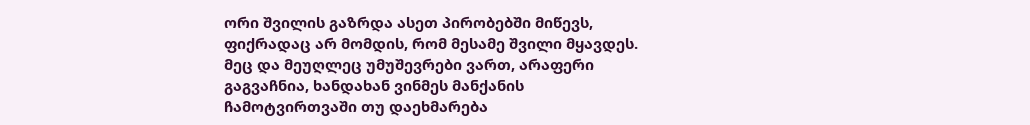ორი შვილის გაზრდა ასეთ პირობებში მიწევს, ფიქრადაც არ მომდის, რომ მესამე შვილი მყავდეს. მეც და მეუღლეც უმუშევრები ვართ, არაფერი გაგვაჩნია, ხანდახან ვინმეს მანქანის ჩამოტვირთვაში თუ დაეხმარება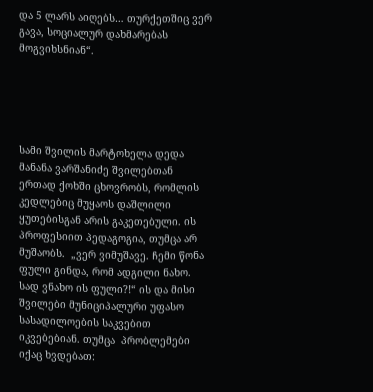და 5 ლარს აიღებს… თურქეთშიც ვერ გავა, სოციალურ დახმარებას მოგვიხსნიან“.





სამი შვილის მარტოხელა დედა მანანა ვარშანიძე შვილებთან ერთად ქოხში ცხოვრობს, რომლის კედლებიც მუყაოს დაშლილი ყუთებისგან არის გაკეთებული. ის პროფესიით პედაგოგია, თუმცა არ მუშაობს.  „ვერ ვიმუშავე. ჩემი წონა ფული გინდა, რომ ადგილი ნახო. სად ვნახო ის ფული?!“ ის და მისი შვილები მუნიციპალური უფასო სასადილოების საკვებით იკვებებიან. თუმცა  პრობლემები იქაც ხვდებათ: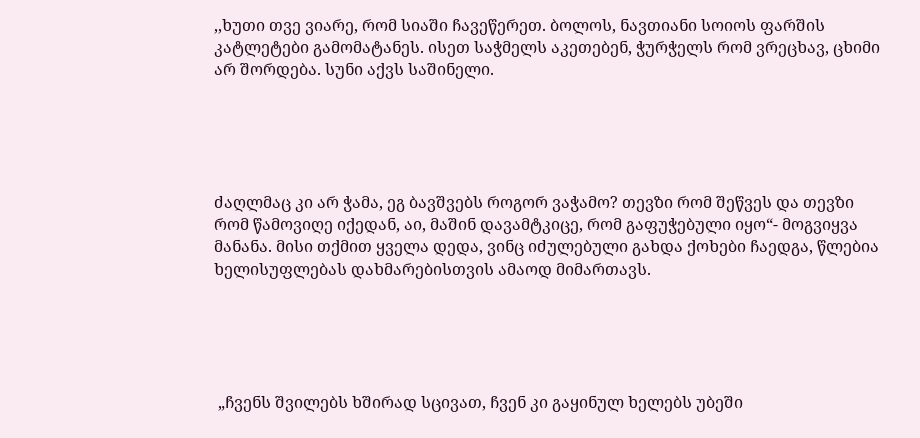,,ხუთი თვე ვიარე, რომ სიაში ჩავეწერეთ. ბოლოს, ნავთიანი სოიოს ფარშის კატლეტები გამომატანეს. ისეთ საჭმელს აკეთებენ, ჭურჭელს რომ ვრეცხავ, ცხიმი არ შორდება. სუნი აქვს საშინელი.





ძაღლმაც კი არ ჭამა, ეგ ბავშვებს როგორ ვაჭამო? თევზი რომ შეწვეს და თევზი რომ წამოვიღე იქედან, აი, მაშინ დავამტკიცე, რომ გაფუჭებული იყო“- მოგვიყვა მანანა. მისი თქმით ყველა დედა, ვინც იძულებული გახდა ქოხები ჩაედგა, წლებია ხელისუფლებას დახმარებისთვის ამაოდ მიმართავს.





 „ჩვენს შვილებს ხშირად სცივათ, ჩვენ კი გაყინულ ხელებს უბეში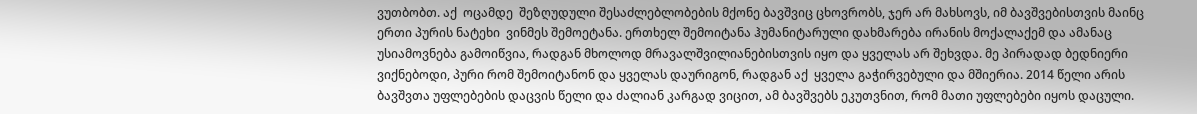ვუთბობთ. აქ  ოცამდე  შეზღუდული შესაძლებლობების მქონე ბავშვიც ცხოვრობს, ჯერ არ მახსოვს, იმ ბავშვებისთვის მაინც ერთი პურის ნატეხი  ვინმეს შემოეტანა. ერთხელ შემოიტანა ჰუმანიტარული დახმარება ირანის მოქალაქემ და ამანაც უსიამოვნება გამოიწვია, რადგან მხოლოდ მრავალშვილიანებისთვის იყო და ყველას არ შეხვდა. მე პირადად ბედნიერი ვიქნებოდი, პური რომ შემოიტანონ და ყველას დაურიგონ, რადგან აქ  ყველა გაჭირვებული და მშიერია. 2014 წელი არის ბავშვთა უფლებების დაცვის წელი და ძალიან კარგად ვიცით, ამ ბავშვებს ეკუთვნით, რომ მათი უფლებები იყოს დაცული.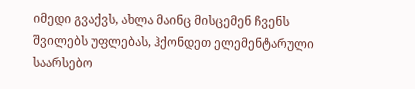იმედი გვაქვს, ახლა მაინც მისცემენ ჩვენს შვილებს უფლებას, ჰქონდეთ ელემენტარული საარსებო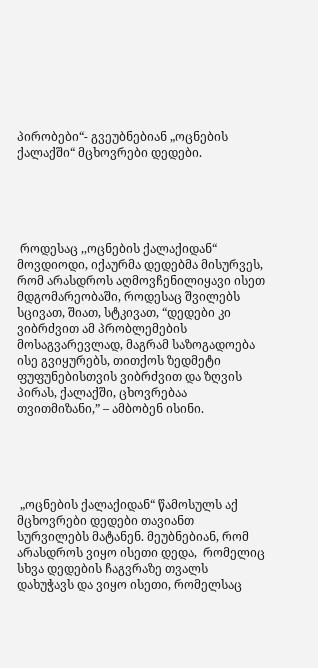პირობები“- გვეუბნებიან „ოცნების ქალაქში“ მცხოვრები დედები.





 როდესაც ,,ოცნების ქალაქიდან“ მოვდიოდი, იქაურმა დედებმა მისურვეს, რომ არასდროს აღმოვჩენილიყავი ისეთ მდგომარეობაში, როდესაც შვილებს სცივათ, შიათ, სტკივათ, “დედები კი ვიბრძვით ამ პრობლემების მოსაგვარევლად, მაგრამ საზოგადოება ისე გვიყურებს, თითქოს ზედმეტი ფუფუნებისთვის ვიბრძვით და ზღვის პირას, ქალაქში, ცხოვრებაა თვითმიზანი,” – ამბობენ ისინი.





 „ოცნების ქალაქიდან“ წამოსულს აქ მცხოვრები დედები თავიანთ სურვილებს მატანენ. მეუბნებიან, რომ არასდროს ვიყო ისეთი დედა,  რომელიც  სხვა დედების ჩაგვრაზე თვალს დახუჭავს და ვიყო ისეთი, რომელსაც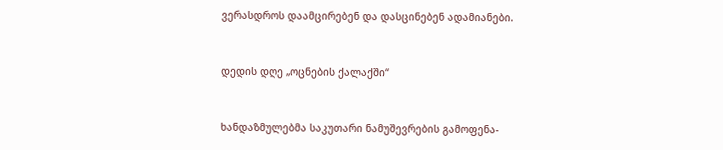ვერასდროს დაამცირებენ და დასცინებენ ადამიანები.



დედის დღე „ოცნების ქალაქში“



ხანდაზმულებმა საკუთარი ნამუშევრების გამოფენა-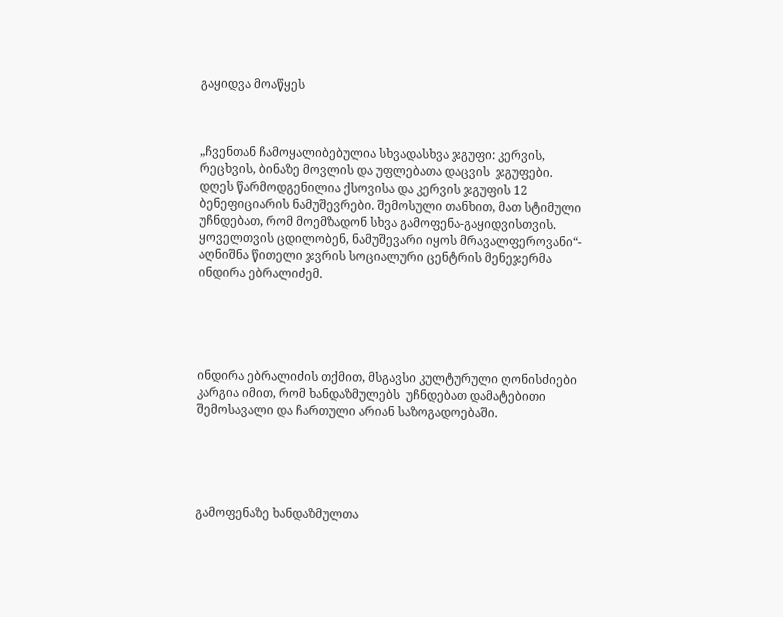გაყიდვა მოაწყეს



„ჩვენთან ჩამოყალიბებულია სხვადასხვა ჯგუფი: კერვის, რეცხვის, ბინაზე მოვლის და უფლებათა დაცვის  ჯგუფები. დღეს წარმოდგენილია ქსოვისა და კერვის ჯგუფის 12 ბენეფიციარის ნამუშევრები. შემოსული თანხით, მათ სტიმული უჩნდებათ, რომ მოემზადონ სხვა გამოფენა-გაყიდვისთვის. ყოველთვის ცდილობენ, ნამუშევარი იყოს მრავალფეროვანი“- აღნიშნა წითელი ჯვრის სოციალური ცენტრის მენეჯერმა ინდირა ებრალიძემ.





ინდირა ებრალიძის თქმით, მსგავსი კულტურული ღონისძიები კარგია იმით, რომ ხანდაზმულებს  უჩნდებათ დამატებითი შემოსავალი და ჩართული არიან საზოგადოებაში.





გამოფენაზე ხანდაზმულთა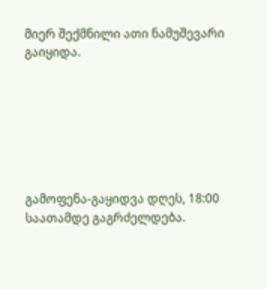მიერ შექმნილი ათი ნამუშევარი გაიყიდა.







გამოფენა-გაყიდვა დღეს, 18:00 საათამდე გაგრძელდება.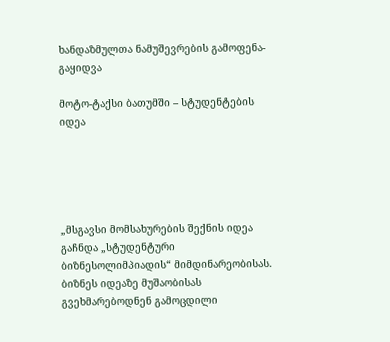ხანდაზმულთა ნამუშევრების გამოფენა-გაყიდვა

მოტო-ტაქსი ბათუმში – სტუდენტების იდეა





„მსგავსი მომსახურების შექნის იდეა გაჩნდა „სტუდენტური ბიზნესოლიმპიადის“ მიმდინარეობისას. ბიზნეს იდეაზე მუშაობისას გვეხმარებოდნენ გამოცდილი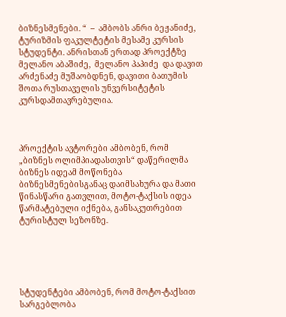ბიზნესმენები. “  –  ამბობს ანრი ბეჟანიძე, ტურიზმის ფაკულტეტის მესამე კურსის სტუდენტი. ანრისთან ერთად პროექტზე მელანო აბაშიძე,  მელანო პაპიძე  და დავით არძენაძე მუშაობდნენ, დავითი ბათუმის შოთა რუსთაველის უნვერსიტეტის კურსდამთავრებულია.



პროექტის ავტორები ამბობენ, რომ „ბიზნეს ოლიმპიადასთვის“ დაწერილმა ბიზნეს იდეამ მოწონება ბიზნესმენებისგანაც დაიმსახურა და მათი წინასწარი გათვლით, მოტო-ტაქსის იდეა წარმატებული იქნება, განსაკუთრებით ტურისტულ სეზონზე.





სტუდენტები ამბობენ, რომ მოტო-ტაქსით სარგებლობა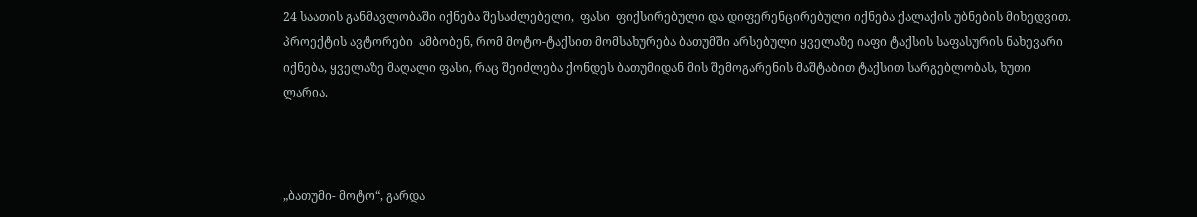24 საათის განმავლობაში იქნება შესაძლებელი,  ფასი  ფიქსირებული და დიფერენცირებული იქნება ქალაქის უბნების მიხედვით.  პროექტის ავტორები  ამბობენ, რომ მოტო-ტაქსით მომსახურება ბათუმში არსებული ყველაზე იაფი ტაქსის საფასურის ნახევარი იქნება, ყველაზე მაღალი ფასი, რაც შეიძლება ქონდეს ბათუმიდან მის შემოგარენის მაშტაბით ტაქსით სარგებლობას, ხუთი ლარია.



„ბათუმი- მოტო“, გარდა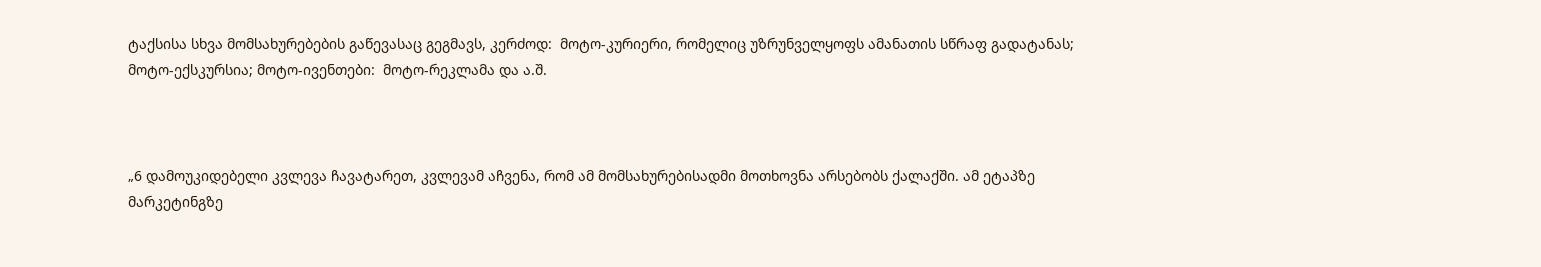ტაქსისა სხვა მომსახურებების გაწევასაც გეგმავს, კერძოდ:  მოტო-კურიერი, რომელიც უზრუნველყოფს ამანათის სწრაფ გადატანას;  მოტო-ექსკურსია; მოტო-ივენთები:  მოტო-რეკლამა და ა.შ.



„6 დამოუკიდებელი კვლევა ჩავატარეთ, კვლევამ აჩვენა, რომ ამ მომსახურებისადმი მოთხოვნა არსებობს ქალაქში. ამ ეტაპზე მარკეტინგზე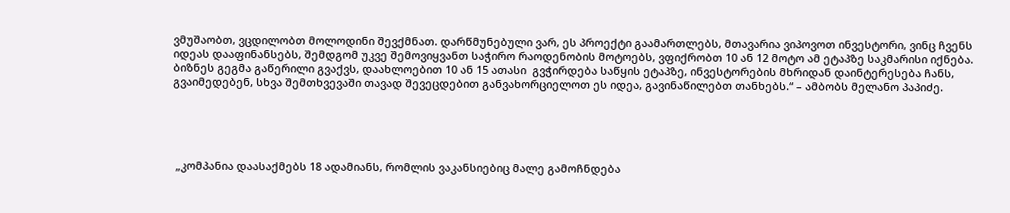ვმუშაობთ, ვცდილობთ მოლოდინი შევქმნათ. დარწმუნებული ვარ, ეს პროექტი გაამართლებს, მთავარია ვიპოვოთ ინვესტორი, ვინც ჩვენს იდეას დააფინანსებს, შემდგომ უკვე შემოვიყვანთ საჭირო რაოდენობის მოტოებს, ვფიქრობთ 10 ან 12 მოტო ამ ეტაპზე საკმარისი იქნება. ბიზნეს გეგმა გაწერილი გვაქვს, დაახლოებით 10 ან 15 ათასი  გვჭირდება საწყის ეტაპზე, ინვესტორების მხრიდან დაინტერესება ჩანს, გვაიმედებენ, სხვა შემთხვევაში თავად შევეცდებით განვახორციელოთ ეს იდეა, გავინაწილებთ თანხებს.“ – ამბობს მელანო პაპიძე.





 „კომპანია დაასაქმებს 18 ადამიანს, რომლის ვაკანსიებიც მალე გამოჩნდება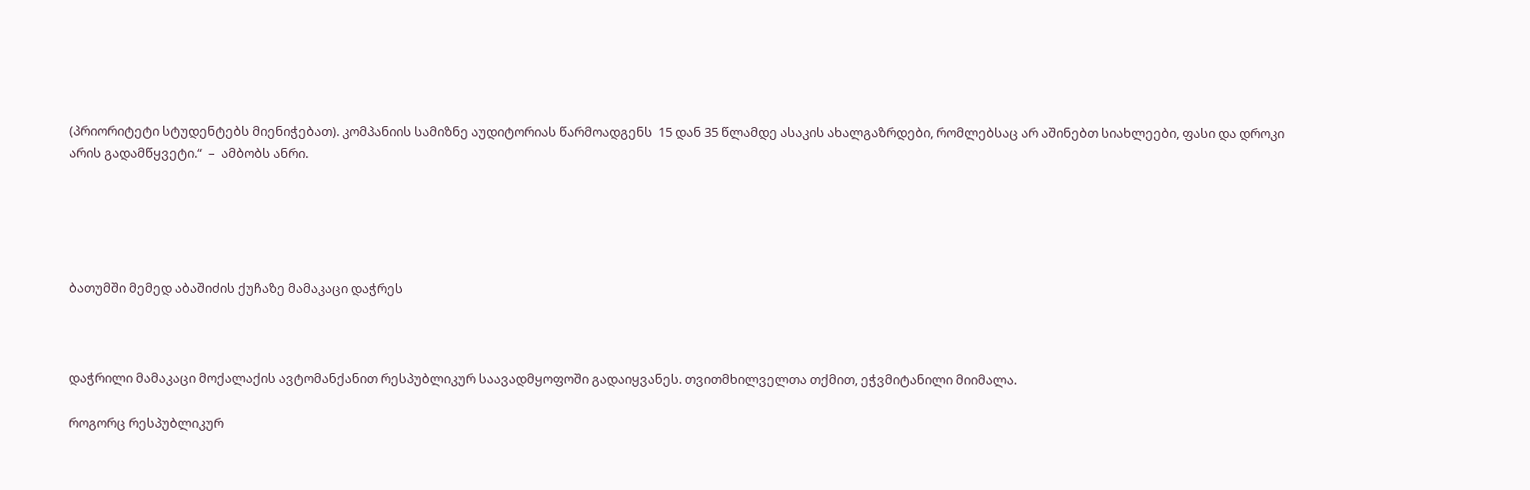(პრიორიტეტი სტუდენტებს მიენიჭებათ). კომპანიის სამიზნე აუდიტორიას წარმოადგენს  15 დან 35 წლამდე ასაკის ახალგაზრდები, რომლებსაც არ აშინებთ სიახლეები, ფასი და დროკი არის გადამწყვეტი.“  –  ამბობს ანრი.





ბათუმში მემედ აბაშიძის ქუჩაზე მამაკაცი დაჭრეს



დაჭრილი მამაკაცი მოქალაქის ავტომანქანით რესპუბლიკურ საავადმყოფოში გადაიყვანეს. თვითმხილველთა თქმით, ეჭვმიტანილი მიიმალა.

როგორც რესპუბლიკურ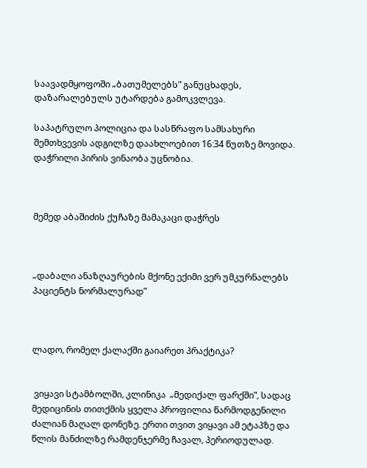საავადმყოფოში „ბათუმელებს“ განუცხადეს, დაზარალებულს უტარდება გამოკვლევა.

საპატრულო პოლიცია და სასწრაფო სამსახური შემთხვევის ადგილზე დაახლოებით 16:34 წუთზე მოვიდა. დაჭრილი პირის ვინაობა უცნობია.



მემედ აბაშიძის ქუჩაზე მამაკაცი დაჭრეს



„დაბალი ანაზღაურების მქონე ექიმი ვერ უმკურნალებს პაციენტს ნორმალურად”



ლადო, რომელ ქალაქში გაიარეთ პრაქტიკა?


 ვიყავი სტამბოლში, კლინიკა  „მედიქალ ფარქში“, სადაც მედიცინის თითქმის ყველა პროფილია წარმოდგენილი ძალიან მაღალ დონეზე. ერთი თვით ვიყავი ამ ეტაპზე და წლის მანძილზე რამდენჯერმე ჩავალ, პერიოდულად.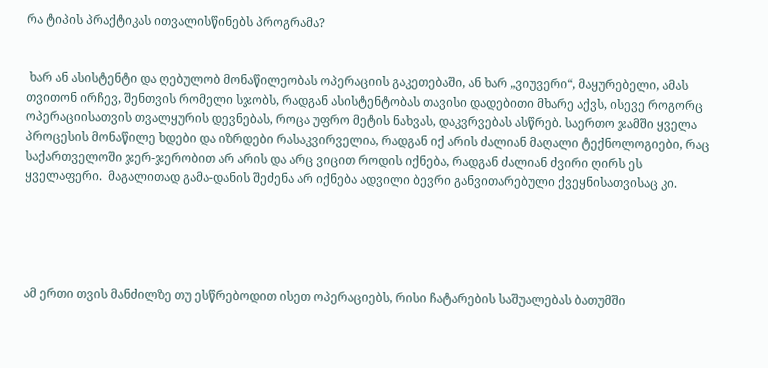რა ტიპის პრაქტიკას ითვალისწინებს პროგრამა?


 ხარ ან ასისტენტი და ღებულობ მონაწილეობას ოპერაციის გაკეთებაში, ან ხარ „ვიუვერი“, მაყურებელი, ამას თვითონ ირჩევ, შენთვის რომელი სჯობს, რადგან ასისტენტობას თავისი დადებითი მხარე აქვს, ისევე როგორც ოპერაციისათვის თვალყურის დევნებას, როცა უფრო მეტის ნახვას, დაკვრვებას ასწრებ. საერთო ჯამში ყველა  პროცესის მონაწილე ხდები და იზრდები რასაკვირველია, რადგან იქ არის ძალიან მაღალი ტექნოლოგიები, რაც საქართველოში ჯერ-ჯერობით არ არის და არც ვიცით როდის იქნება, რადგან ძალიან ძვირი ღირს ეს ყველაფერი.  მაგალითად გამა-დანის შეძენა არ იქნება ადვილი ბევრი განვითარებული ქვეყნისათვისაც კი.





ამ ერთი თვის მანძილზე თუ ესწრებოდით ისეთ ოპერაციებს, რისი ჩატარების საშუალებას ბათუმში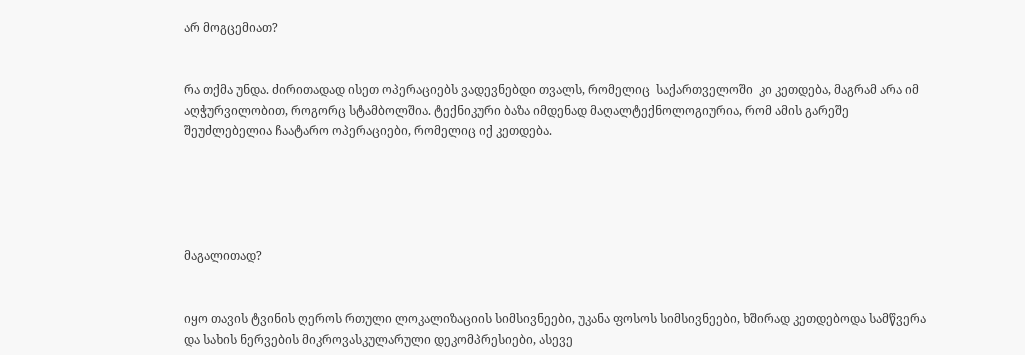არ მოგცემიათ?


რა თქმა უნდა. ძირითადად ისეთ ოპერაციებს ვადევნებდი თვალს, რომელიც  საქართველოში  კი კეთდება, მაგრამ არა იმ აღჭურვილობით, როგორც სტამბოლშია. ტექნიკური ბაზა იმდენად მაღალტექნოლოგიურია, რომ ამის გარეშე შეუძლებელია ჩაატარო ოპერაციები, რომელიც იქ კეთდება.





მაგალითად?


იყო თავის ტვინის ღეროს რთული ლოკალიზაციის სიმსივნეები, უკანა ფოსოს სიმსივნეები, ხშირად კეთდებოდა სამწვერა და სახის ნერვების მიკროვასკულარული დეკომპრესიები, ასევე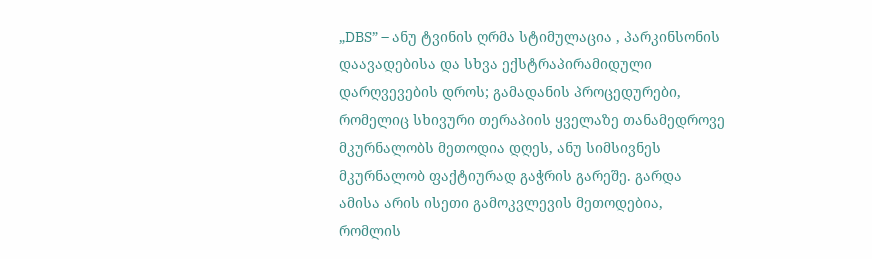„DBS” – ანუ ტვინის ღრმა სტიმულაცია , პარკინსონის დაავადებისა და სხვა ექსტრაპირამიდული დარღვევების დროს; გამადანის პროცედურები, რომელიც სხივური თერაპიის ყველაზე თანამედროვე მკურნალობს მეთოდია დღეს, ანუ სიმსივნეს მკურნალობ ფაქტიურად გაჭრის გარეშე. გარდა ამისა არის ისეთი გამოკვლევის მეთოდებია, რომლის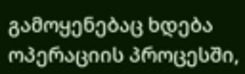გამოყენებაც ხდება ოპერაციის პროცესში,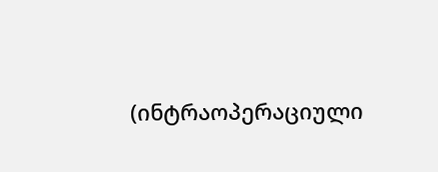(ინტრაოპერაციული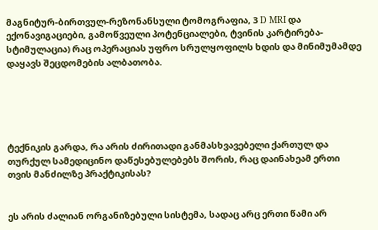მაგნიტურ-ბირთვულ-რეზონანსული ტომოგრაფია, 3 D MRI და ექონავიგაციები, გამოწვეული პოტენციალები, ტვინის კარტირება-სტიმულაცია) რაც ოპერაციას უფრო სრულყოფილს ხდის და მინიმუმამდე დაყავს შეცდომების ალბათობა.





ტექნიკის გარდა, რა არის ძირითადი განმასხვავებელი ქართულ და თურქულ სამედიცინო დაწესებულებებს შორის, რაც დაინახეამ ერთი თვის მანძილზე პრაქტიკისას?


ეს არის ძალიან ორგანიზებული სისტემა, სადაც არც ერთი წამი არ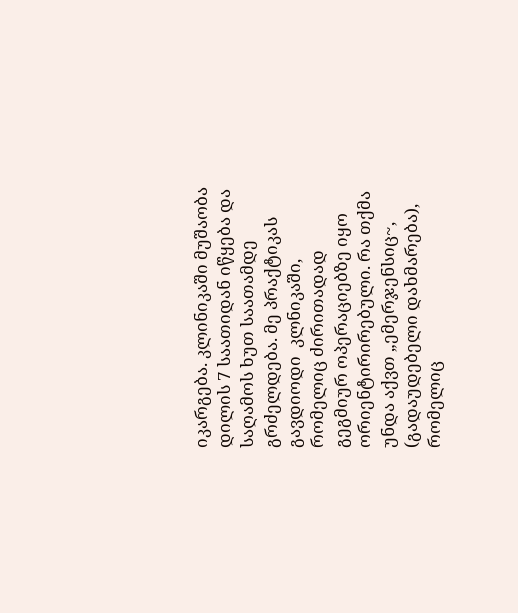იკარგება. კლინიკაში მუშაობა დილის 7 საათიდან იწყება და საღამოს ხუთ საათამდე გრძელდება. მე პრაქტიკას გავდიოდი  კლნიკაში, რომელიც ძირითადად გეგმიურ ოპერაციებზე იყო ორიენტირირებული. რა თქმა უნდა აქვთ „ემერჯენსიც~, (გადაუდებელი დახმარება), რომელიც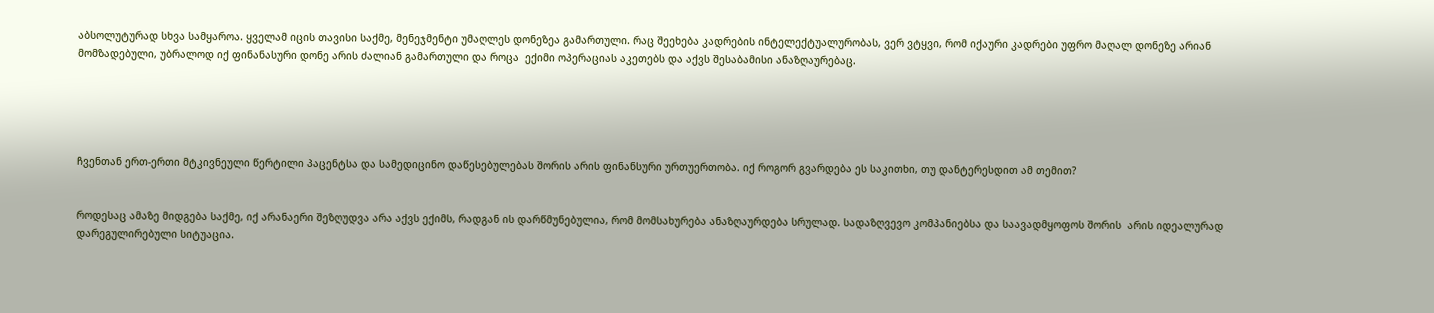აბსოლუტურად სხვა სამყაროა. ყველამ იცის თავისი საქმე, მენეჯმენტი უმაღლეს დონეზეა გამართული. რაც შეეხება კადრების ინტელექტუალურობას, ვერ ვტყვი, რომ იქაური კადრები უფრო მაღალ დონეზე არიან  მომზადებული, უბრალოდ იქ ფინანასური დონე არის ძალიან გამართული და როცა  ექიმი ოპერაციას აკეთებს და აქვს შესაბამისი ანაზღაურებაც.





ჩვენთან ერთ-ერთი მტკივნეული წერტილი პაცენტსა და სამედიცინო დაწესებულებას შორის არის ფინანსური ურთუერთობა. იქ როგორ გვარდება ეს საკითხი, თუ დანტერესდით ამ თემით?


როდესაც ამაზე მიდგება საქმე, იქ არანაერი შეზღუდვა არა აქვს ექიმს, რადგან ის დარწმუნებულია, რომ მომსახურება ანაზღაურდება სრულად. სადაზღვევო კომპანიებსა და საავადმყოფოს შორის  არის იდეალურად დარეგულირებული სიტუაცია.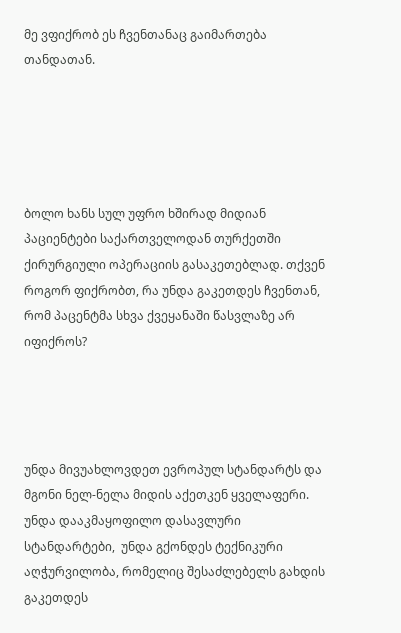მე ვფიქრობ ეს ჩვენთანაც გაიმართება თანდათან.





ბოლო ხანს სულ უფრო ხშირად მიდიან პაციენტები საქართველოდან თურქეთში ქირურგიული ოპერაციის გასაკეთებლად. თქვენ როგორ ფიქრობთ, რა უნდა გაკეთდეს ჩვენთან, რომ პაცენტმა სხვა ქვეყანაში წასვლაზე არ იფიქროს?




უნდა მივუახლოვდეთ ევროპულ სტანდარტს და  მგონი ნელ-ნელა მიდის აქეთკენ ყველაფერი. უნდა დააკმაყოფილო დასავლური  სტანდარტები,  უნდა გქონდეს ტექნიკური აღჭურვილობა, რომელიც შესაძლებელს გახდის გაკეთდეს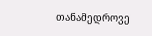თანამედროვე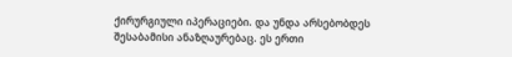ქირურგიული იპერაციები. და უნდა არსებობდეს შესაბამისი ანაზღაურებაც. ეს ერთი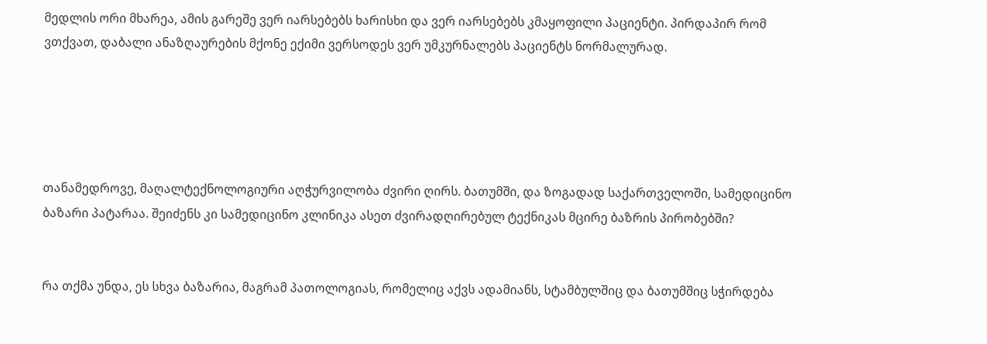მედლის ორი მხარეა, ამის გარეშე ვერ იარსებებს ხარისხი და ვერ იარსებებს კმაყოფილი პაციენტი. პირდაპირ რომ ვთქვათ, დაბალი ანაზღაურების მქონე ექიმი ვერსოდეს ვერ უმკურნალებს პაციენტს ნორმალურად.





თანამედროვე, მაღალტექნოლოგიური აღჭურვილობა ძვირი ღირს. ბათუმში, და ზოგადად საქართველოში, სამედიცინო ბაზარი პატარაა. შეიძენს კი სამედიცინო კლინიკა ასეთ ძვირადღირებულ ტექნიკას მცირე ბაზრის პირობებში?


რა თქმა უნდა, ეს სხვა ბაზარია, მაგრამ პათოლოგიას, რომელიც აქვს ადამიანს, სტამბულშიც და ბათუმშიც სჭირდება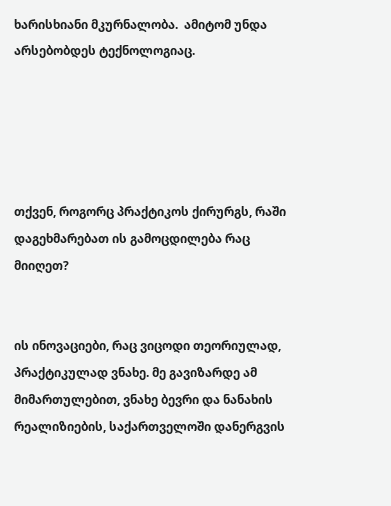ხარისხიანი მკურნალობა.  ამიტომ უნდა არსებობდეს ტექნოლოგიაც.





თქვენ, როგორც პრაქტიკოს ქირურგს, რაში დაგეხმარებათ ის გამოცდილება რაც მიიღეთ?


ის ინოვაციები, რაც ვიცოდი თეორიულად, პრაქტიკულად ვნახე. მე გავიზარდე ამ მიმართულებით, ვნახე ბევრი და ნანახის რეალიზიების, საქართველოში დანერგვის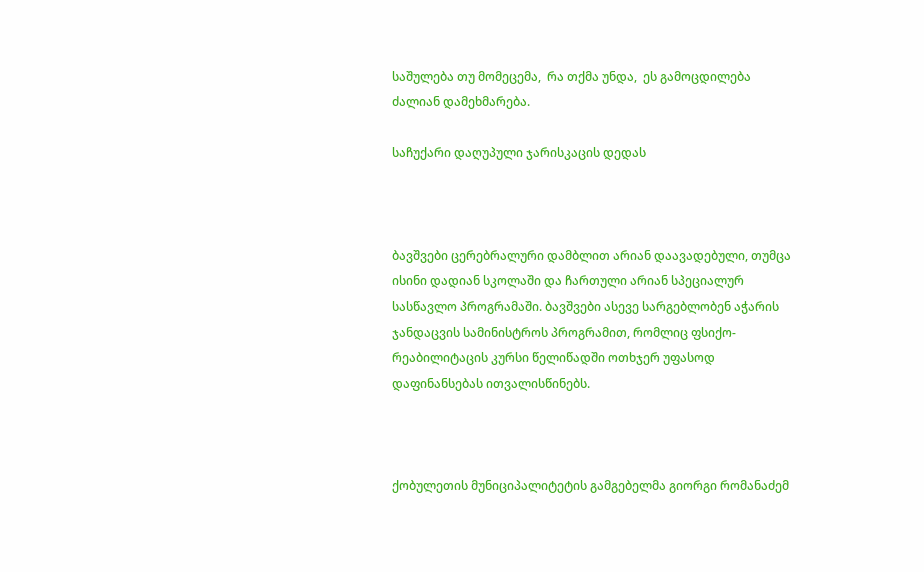საშულება თუ მომეცემა,  რა თქმა უნდა,  ეს გამოცდილება ძალიან დამეხმარება.

საჩუქარი დაღუპული ჯარისკაცის დედას



ბავშვები ცერებრალური დამბლით არიან დაავადებული, თუმცა ისინი დადიან სკოლაში და ჩართული არიან სპეციალურ სასწავლო პროგრამაში. ბავშვები ასევე სარგებლობენ აჭარის ჯანდაცვის სამინისტროს პროგრამით, რომლიც ფსიქო-რეაბილიტაცის კურსი წელიწადში ოთხჯერ უფასოდ დაფინანსებას ითვალისწინებს.



ქობულეთის მუნიციპალიტეტის გამგებელმა გიორგი რომანაძემ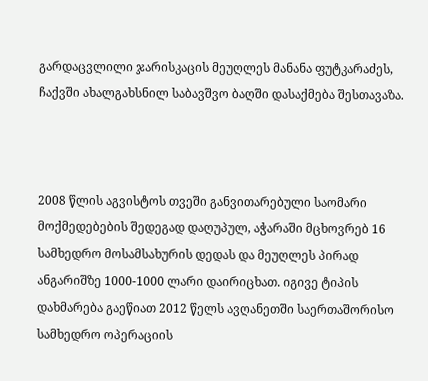გარდაცვლილი ჯარისკაცის მეუღლეს მანანა ფუტკარაძეს, ჩაქვში ახალგახსნილ საბავშვო ბაღში დასაქმება შესთავაზა.



2008 წლის აგვისტოს თვეში განვითარებული საომარი მოქმედებების შედეგად დაღუპულ, აჭარაში მცხოვრებ 16 სამხედრო მოსამსახურის დედას და მეუღლეს პირად ანგარიშზე 1000-1000 ლარი დაირიცხათ. იგივე ტიპის დახმარება გაეწიათ 2012 წელს ავღანეთში საერთაშორისო სამხედრო ოპერაციის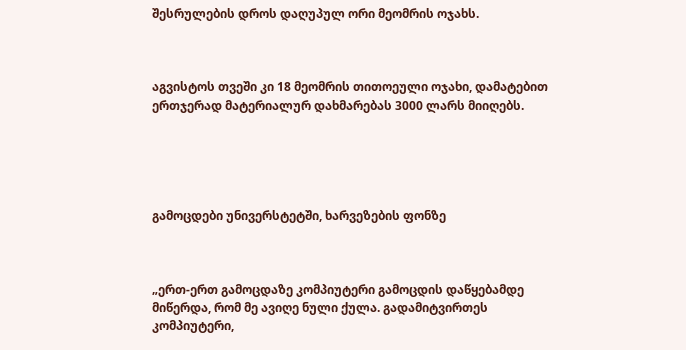შესრულების დროს დაღუპულ ორი მეომრის ოჯახს.



აგვისტოს თვეში კი 18 მეომრის თითოეული ოჯახი, დამატებით ერთჯერად მატერიალურ დახმარებას 3000 ლარს მიიღებს.





გამოცდები უნივერსტეტში, ხარვეზების ფონზე



„ერთ-ერთ გამოცდაზე კომპიუტერი გამოცდის დაწყებამდე მიწერდა, რომ მე ავიღე ნული ქულა. გადამიტვირთეს კომპიუტერი,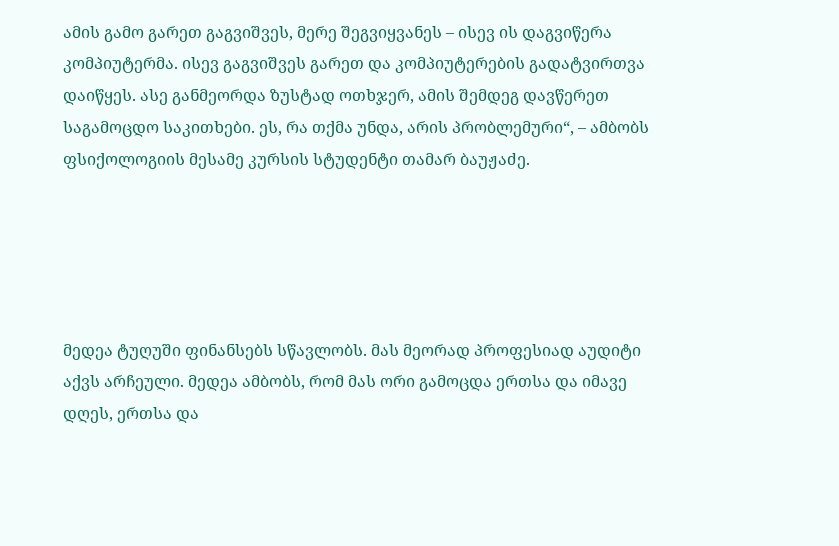ამის გამო გარეთ გაგვიშვეს, მერე შეგვიყვანეს – ისევ ის დაგვიწერა კომპიუტერმა. ისევ გაგვიშვეს გარეთ და კომპიუტერების გადატვირთვა დაიწყეს. ასე განმეორდა ზუსტად ოთხჯერ, ამის შემდეგ დავწერეთ საგამოცდო საკითხები. ეს, რა თქმა უნდა, არის პრობლემური“, – ამბობს ფსიქოლოგიის მესამე კურსის სტუდენტი თამარ ბაუჟაძე.





მედეა ტუღუში ფინანსებს სწავლობს. მას მეორად პროფესიად აუდიტი აქვს არჩეული. მედეა ამბობს, რომ მას ორი გამოცდა ერთსა და იმავე დღეს, ერთსა და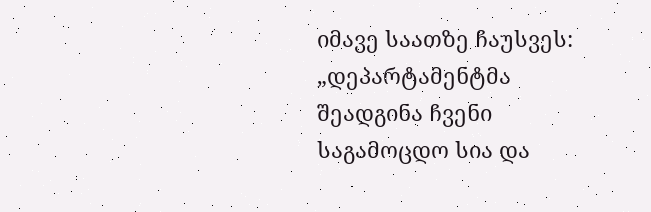იმავე საათზე ჩაუსვეს: „დეპარტამენტმა შეადგინა ჩვენი საგამოცდო სია და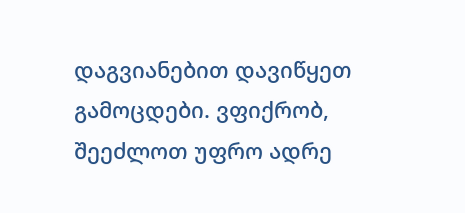დაგვიანებით დავიწყეთ გამოცდები. ვფიქრობ, შეეძლოთ უფრო ადრე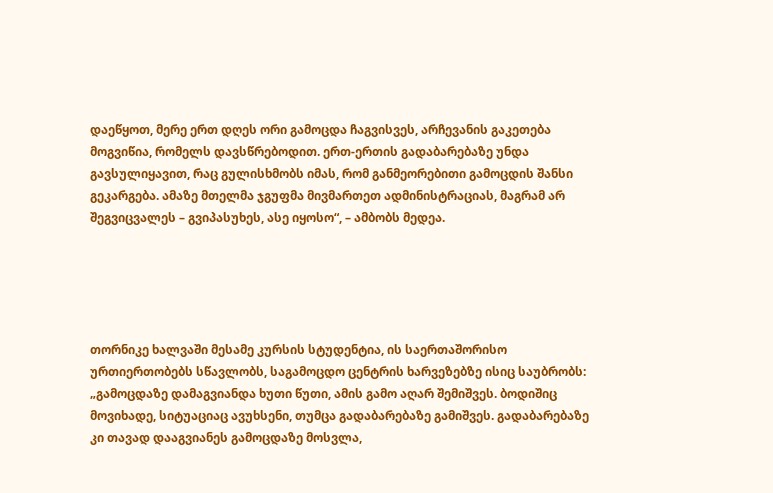დაეწყოთ, მერე ერთ დღეს ორი გამოცდა ჩაგვისვეს, არჩევანის გაკეთება მოგვიწია, რომელს დავსწრებოდით. ერთ-ერთის გადაბარებაზე უნდა გავსულიყავით, რაც გულისხმობს იმას, რომ განმეორებითი გამოცდის შანსი გეკარგება. ამაზე მთელმა ჯგუფმა მივმართეთ ადმინისტრაციას, მაგრამ არ შეგვიცვალეს – გვიპასუხეს, ასე იყოსო“, – ამბობს მედეა.





თორნიკე ხალვაში მესამე კურსის სტუდენტია, ის საერთაშორისო ურთიერთობებს სწავლობს, საგამოცდო ცენტრის ხარვეზებზე ისიც საუბრობს: „გამოცდაზე დამაგვიანდა ხუთი წუთი, ამის გამო აღარ შემიშვეს. ბოდიშიც მოვიხადე, სიტუაციაც ავუხსენი, თუმცა გადაბარებაზე გამიშვეს. გადაბარებაზე კი თავად დააგვიანეს გამოცდაზე მოსვლა,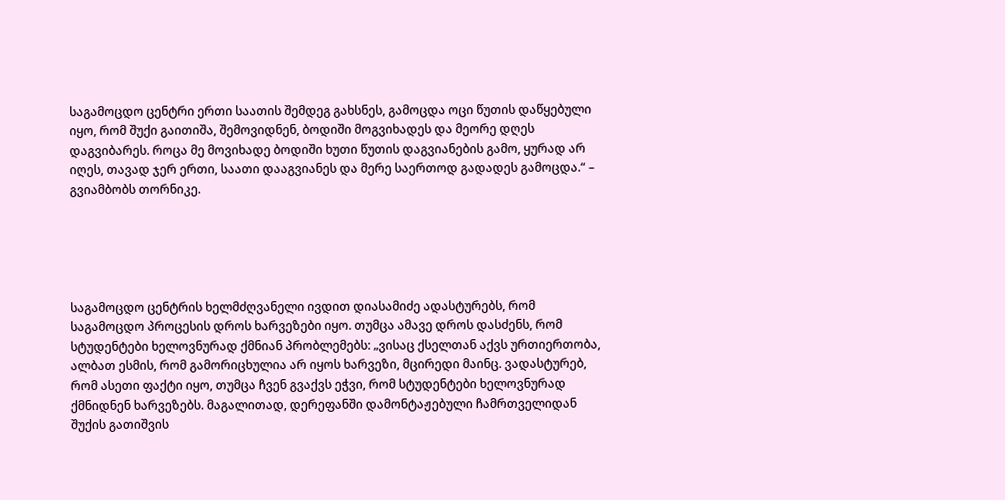საგამოცდო ცენტრი ერთი საათის შემდეგ გახსნეს, გამოცდა ოცი წუთის დაწყებული იყო, რომ შუქი გაითიშა, შემოვიდნენ, ბოდიში მოგვიხადეს და მეორე დღეს დაგვიბარეს. როცა მე მოვიხადე ბოდიში ხუთი წუთის დაგვიანების გამო, ყურად არ იღეს, თავად ჯერ ერთი, საათი დააგვიანეს და მერე საერთოდ გადადეს გამოცდა.“ – გვიამბობს თორნიკე.





საგამოცდო ცენტრის ხელმძღვანელი ივდით დიასამიძე ადასტურებს, რომ საგამოცდო პროცესის დროს ხარვეზები იყო. თუმცა ამავე დროს დასძენს, რომ სტუდენტები ხელოვნურად ქმნიან პრობლემებს: „ვისაც ქსელთან აქვს ურთიერთობა, ალბათ ესმის, რომ გამორიცხულია არ იყოს ხარვეზი, მცირედი მაინც. ვადასტურებ, რომ ასეთი ფაქტი იყო, თუმცა ჩვენ გვაქვს ეჭვი, რომ სტუდენტები ხელოვნურად ქმნიდნენ ხარვეზებს. მაგალითად, დერეფანში დამონტაჟებული ჩამრთველიდან შუქის გათიშვის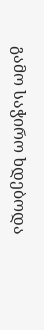გამო საჭირო ხდებოდა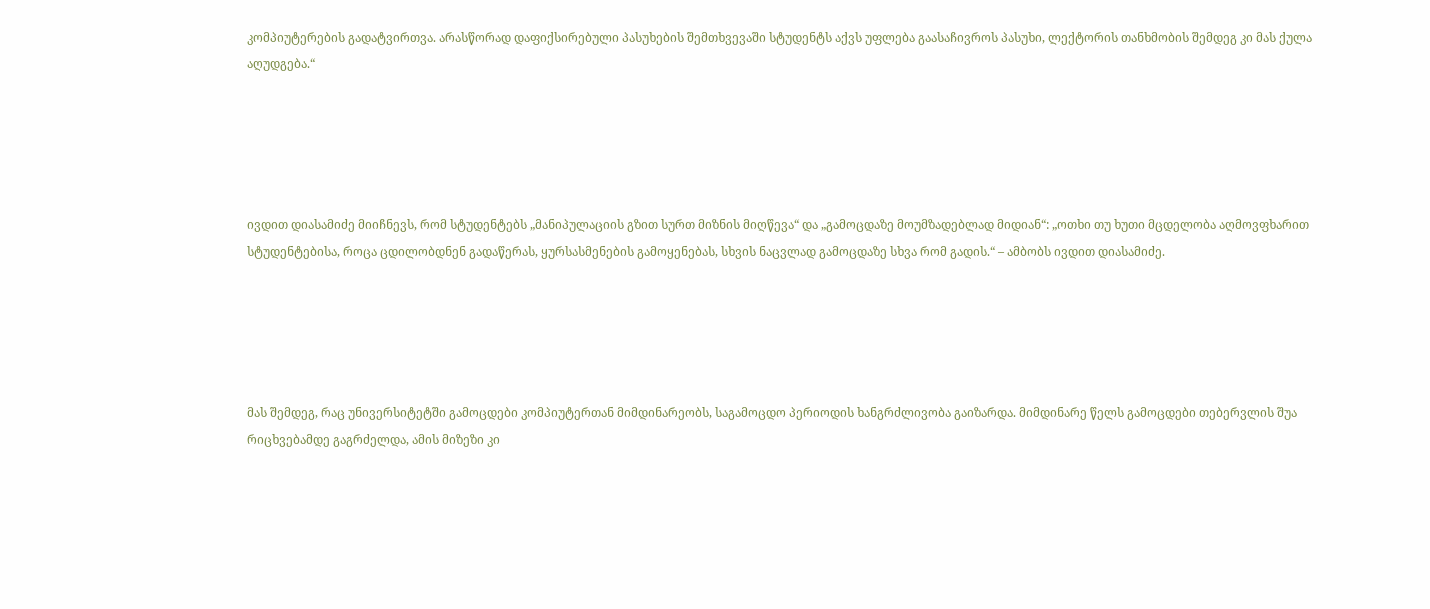კომპიუტერების გადატვირთვა. არასწორად დაფიქსირებული პასუხების შემთხვევაში სტუდენტს აქვს უფლება გაასაჩივროს პასუხი, ლექტორის თანხმობის შემდეგ კი მას ქულა აღუდგება.“





ივდით დიასამიძე მიიჩნევს, რომ სტუდენტებს „მანიპულაციის გზით სურთ მიზნის მიღწევა“ და „გამოცდაზე მოუმზადებლად მიდიან“: „ოთხი თუ ხუთი მცდელობა აღმოვფხარით სტუდენტებისა, როცა ცდილობდნენ გადაწერას, ყურსასმენების გამოყენებას, სხვის ნაცვლად გამოცდაზე სხვა რომ გადის.“ – ამბობს ივდით დიასამიძე.





მას შემდეგ, რაც უნივერსიტეტში გამოცდები კომპიუტერთან მიმდინარეობს, საგამოცდო პერიოდის ხანგრძლივობა გაიზარდა. მიმდინარე წელს გამოცდები თებერვლის შუა რიცხვებამდე გაგრძელდა, ამის მიზეზი კი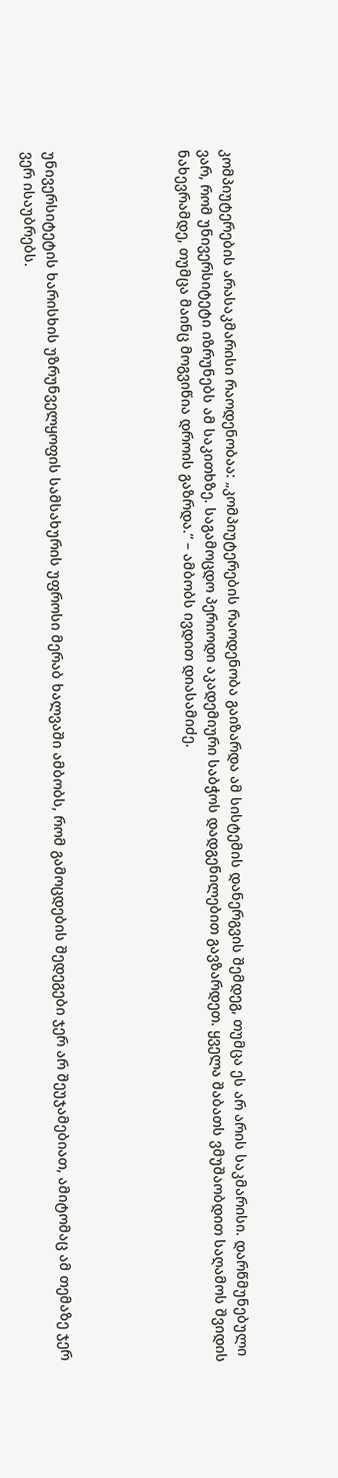კომპიუტერების არასაკმარისი რაოდენობაა: „კომპიუტერების რაოდენობა გაიზარდა ამ სისტემის დანერგვის შემდეგ, თუმცა ეს არ არის საკმარისი. დარწმუნებული ვარ, რომ უნივერსიტეტი იზრუნებს ამ საკითხზე. საგამოცდო პერიოდი აკადემიური საბჭოს დადგენილებით გავზარდეთ. ყველა შაბათს ვმუშაობდით საღამოს შვიდის ნახევრამდე, თუმცა მაინც მოგვიწია დროის გაზრდა.“ – ამბობს ივდით დიასამიძე.





უნივერსიტეტის ხარისხის უზრუნველყოფის სამსახურის უფროსი მერაბ ხალვაში ამბობს, რომ გამოცდების შედეგები ჯერ არ შეუჯამებიათ, ამიტომაც ამ თემაზე ჯერ ვერ ისაუბრებს.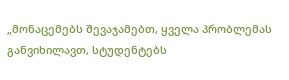„მონაცემებს შევაჯამებთ, ყველა პრობლემას განვიხილავთ, სტუდენტებს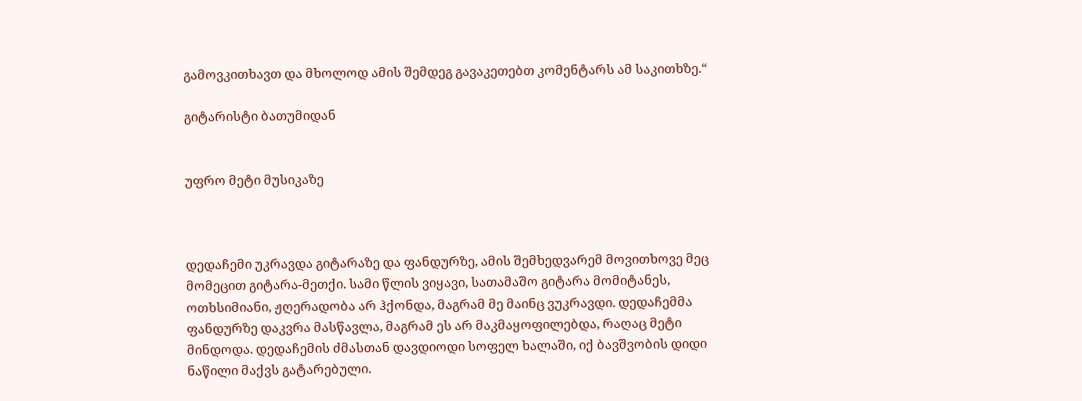გამოვკითხავთ და მხოლოდ ამის შემდეგ გავაკეთებთ კომენტარს ამ საკითხზე.“

გიტარისტი ბათუმიდან


უფრო მეტი მუსიკაზე



დედაჩემი უკრავდა გიტარაზე და ფანდურზე, ამის შემხედვარემ მოვითხოვე მეც მომეცით გიტარა-მეთქი. სამი წლის ვიყავი, სათამაშო გიტარა მომიტანეს, ოთხსიმიანი, ჟღერადობა არ ჰქონდა, მაგრამ მე მაინც ვუკრავდი. დედაჩემმა ფანდურზე დაკვრა მასწავლა, მაგრამ ეს არ მაკმაყოფილებდა, რაღაც მეტი მინდოდა. დედაჩემის ძმასთან დავდიოდი სოფელ ხალაში, იქ ბავშვობის დიდი ნაწილი მაქვს გატარებული.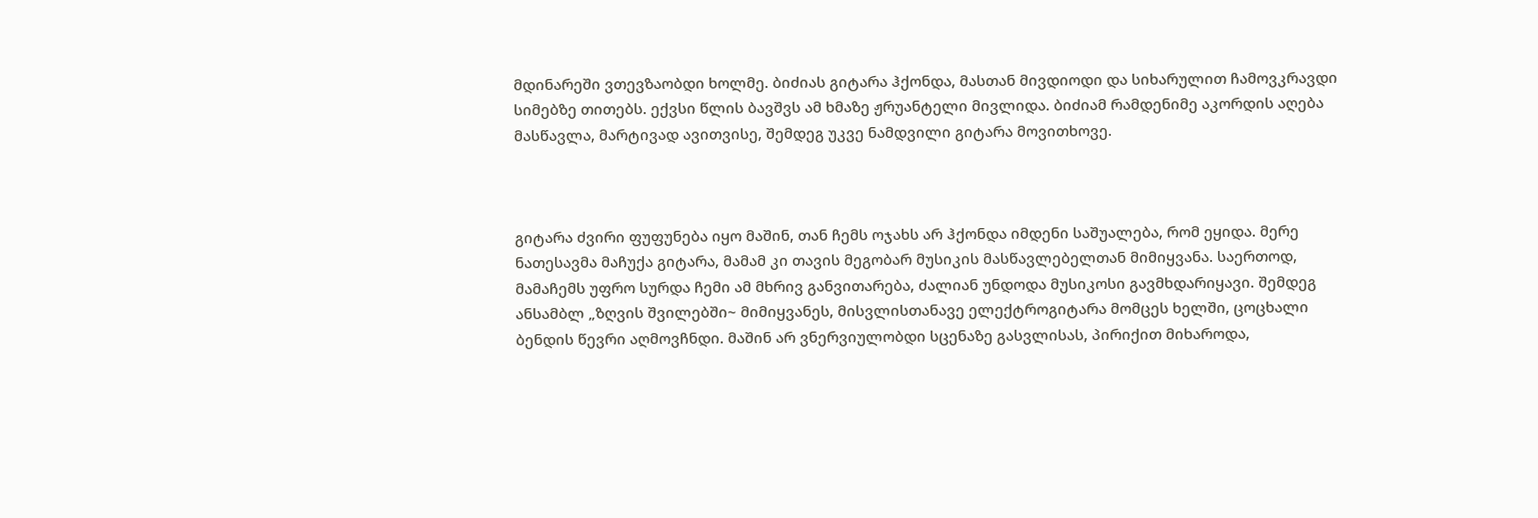მდინარეში ვთევზაობდი ხოლმე. ბიძიას გიტარა ჰქონდა, მასთან მივდიოდი და სიხარულით ჩამოვკრავდი სიმებზე თითებს. ექვსი წლის ბავშვს ამ ხმაზე ჟრუანტელი მივლიდა. ბიძიამ რამდენიმე აკორდის აღება მასწავლა, მარტივად ავითვისე, შემდეგ უკვე ნამდვილი გიტარა მოვითხოვე.



გიტარა ძვირი ფუფუნება იყო მაშინ, თან ჩემს ოჯახს არ ჰქონდა იმდენი საშუალება, რომ ეყიდა. მერე ნათესავმა მაჩუქა გიტარა, მამამ კი თავის მეგობარ მუსიკის მასწავლებელთან მიმიყვანა. საერთოდ, მამაჩემს უფრო სურდა ჩემი ამ მხრივ განვითარება, ძალიან უნდოდა მუსიკოსი გავმხდარიყავი. შემდეგ ანსამბლ „ზღვის შვილებში~ მიმიყვანეს, მისვლისთანავე ელექტროგიტარა მომცეს ხელში, ცოცხალი ბენდის წევრი აღმოვჩნდი. მაშინ არ ვნერვიულობდი სცენაზე გასვლისას, პირიქით მიხაროდა,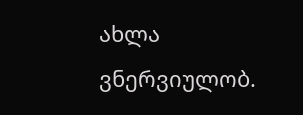ახლა ვნერვიულობ.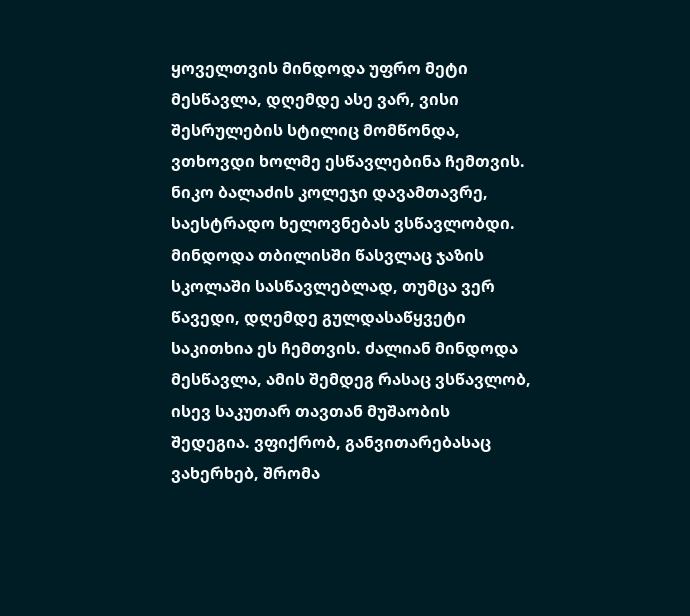ყოველთვის მინდოდა უფრო მეტი მესწავლა, დღემდე ასე ვარ, ვისი შესრულების სტილიც მომწონდა, ვთხოვდი ხოლმე ესწავლებინა ჩემთვის. ნიკო ბალაძის კოლეჯი დავამთავრე, საესტრადო ხელოვნებას ვსწავლობდი. მინდოდა თბილისში წასვლაც ჯაზის სკოლაში სასწავლებლად, თუმცა ვერ წავედი, დღემდე გულდასაწყვეტი საკითხია ეს ჩემთვის. ძალიან მინდოდა მესწავლა, ამის შემდეგ რასაც ვსწავლობ, ისევ საკუთარ თავთან მუშაობის შედეგია. ვფიქრობ, განვითარებასაც ვახერხებ, შრომა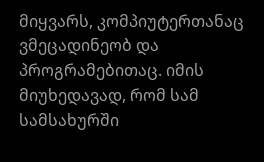მიყვარს, კომპიუტერთანაც ვმეცადინეობ და პროგრამებითაც. იმის მიუხედავად, რომ სამ სამსახურში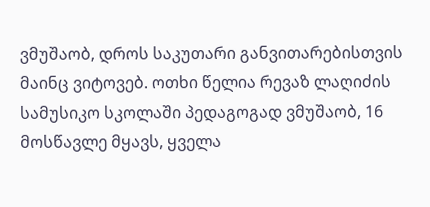ვმუშაობ, დროს საკუთარი განვითარებისთვის მაინც ვიტოვებ. ოთხი წელია რევაზ ლაღიძის სამუსიკო სკოლაში პედაგოგად ვმუშაობ, 16 მოსწავლე მყავს, ყველა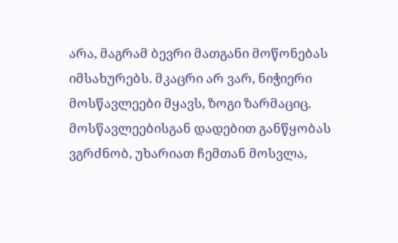არა, მაგრამ ბევრი მათგანი მოწონებას იმსახურებს. მკაცრი არ ვარ, ნიჭიერი მოსწავლეები მყავს, ზოგი ზარმაციც. მოსწავლეებისგან დადებით განწყობას ვგრძნობ, უხარიათ ჩემთან მოსვლა,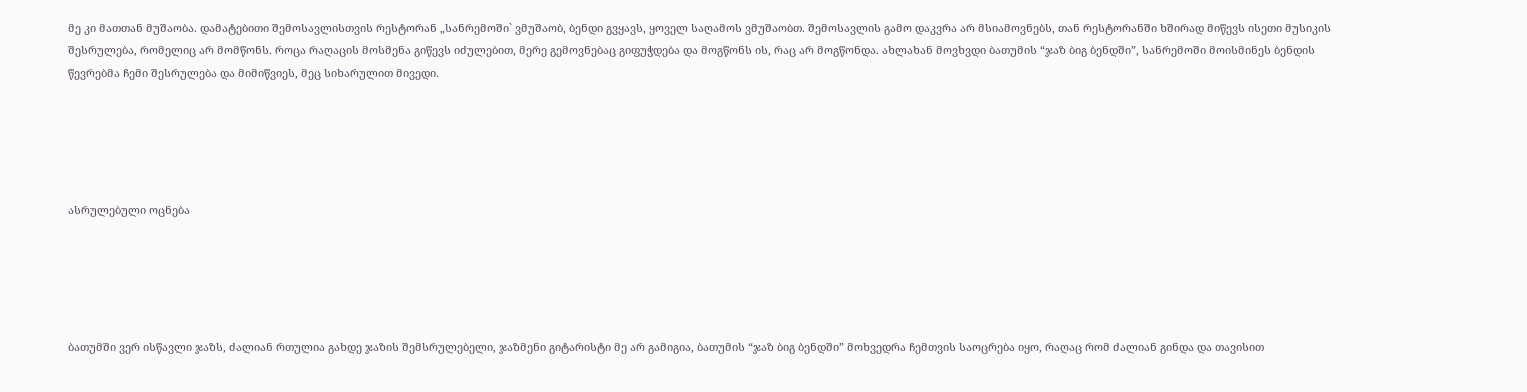მე კი მათთან მუშაობა. დამატებითი შემოსავლისთვის რესტორან „სანრემოში` ვმუშაობ, ბენდი გვყავს, ყოველ საღამოს ვმუშაობთ. შემოსავლის გამო დაკვრა არ მსიამოვნებს, თან რესტორანში ხშირად მიწევს ისეთი მუსიკის შესრულება, რომელიც არ მომწონს. როცა რაღაცის მოსმენა გიწევს იძულებით, მერე გემოვნებაც გიფუჭდება და მოგწონს ის, რაც არ მოგწონდა. ახლახან მოვხვდი ბათუმის “ჯაზ ბიგ ბენდში”, სანრემოში მოისმინეს ბენდის წევრებმა ჩემი შესრულება და მიმიწვიეს, მეც სიხარულით მივედი.





ასრულებული ოცნება





ბათუმში ვერ ისწავლი ჯაზს, ძალიან რთულია გახდე ჯაზის შემსრულებელი, ჯაზმენი გიტარისტი მე არ გამიგია, ბათუმის “ჯაზ ბიგ ბენდში” მოხვედრა ჩემთვის საოცრება იყო, რაღაც რომ ძალიან გინდა და თავისით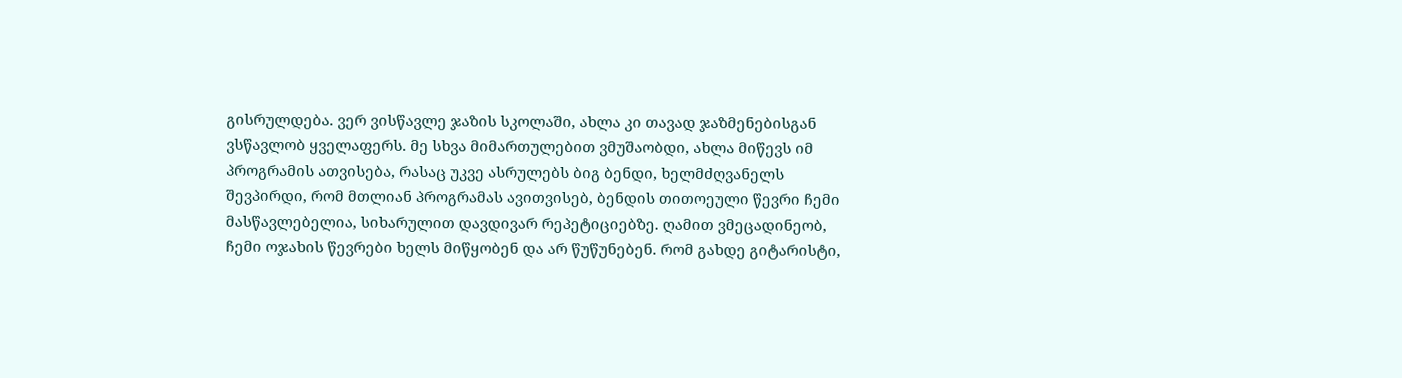გისრულდება. ვერ ვისწავლე ჯაზის სკოლაში, ახლა კი თავად ჯაზმენებისგან ვსწავლობ ყველაფერს. მე სხვა მიმართულებით ვმუშაობდი, ახლა მიწევს იმ პროგრამის ათვისება, რასაც უკვე ასრულებს ბიგ ბენდი, ხელმძღვანელს შევპირდი, რომ მთლიან პროგრამას ავითვისებ, ბენდის თითოეული წევრი ჩემი მასწავლებელია, სიხარულით დავდივარ რეპეტიციებზე. ღამით ვმეცადინეობ, ჩემი ოჯახის წევრები ხელს მიწყობენ და არ წუწუნებენ. რომ გახდე გიტარისტი,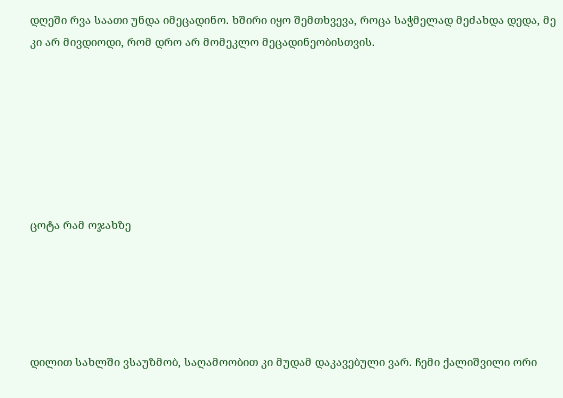დღეში რვა საათი უნდა იმეცადინო. ხშირი იყო შემთხვევა, როცა საჭმელად მეძახდა დედა, მე კი არ მივდიოდი, რომ დრო არ მომეკლო მეცადინეობისთვის.







ცოტა რამ ოჯახზე





დილით სახლში ვსაუზმობ, საღამოობით კი მუდამ დაკავებული ვარ. ჩემი ქალიშვილი ორი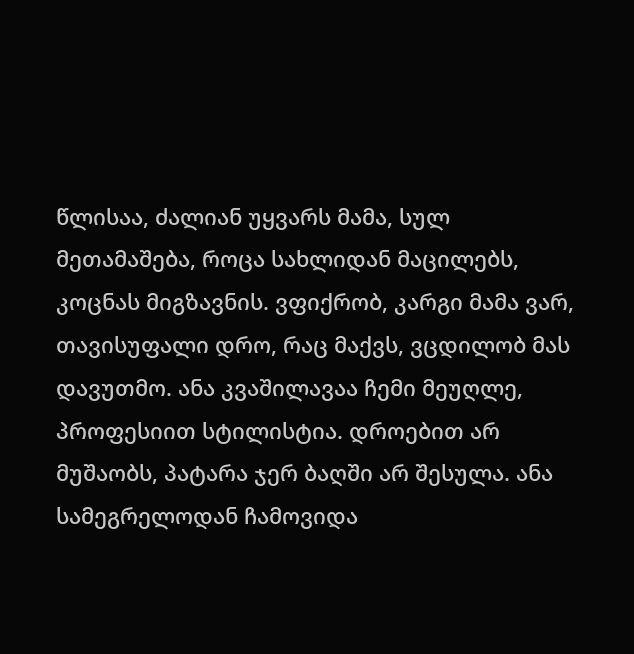წლისაა, ძალიან უყვარს მამა, სულ მეთამაშება, როცა სახლიდან მაცილებს, კოცნას მიგზავნის. ვფიქრობ, კარგი მამა ვარ, თავისუფალი დრო, რაც მაქვს, ვცდილობ მას დავუთმო. ანა კვაშილავაა ჩემი მეუღლე, პროფესიით სტილისტია. დროებით არ მუშაობს, პატარა ჯერ ბაღში არ შესულა. ანა სამეგრელოდან ჩამოვიდა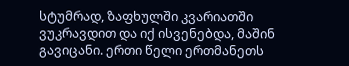სტუმრად, ზაფხულში კვარიათში ვუკრავდით და იქ ისვენებდა, მაშინ გავიცანი. ერთი წელი ერთმანეთს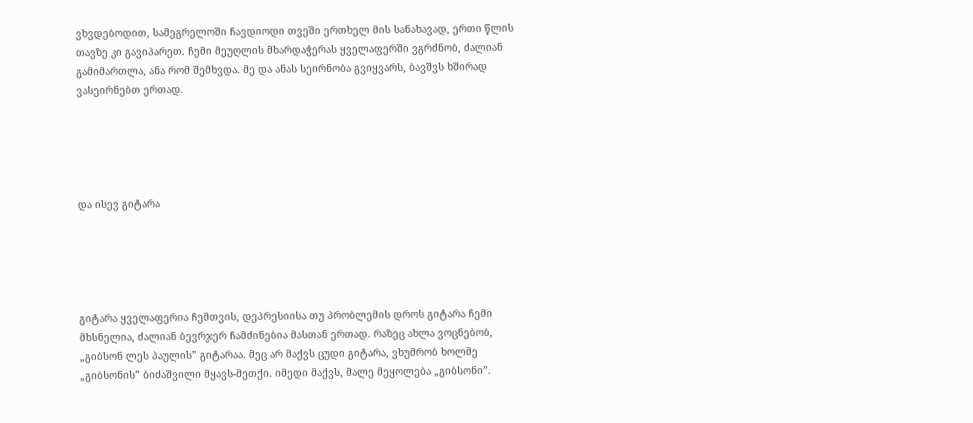ვხვდებოდით, სამეგრელოში ჩავდიოდი თვეში ერთხელ მის სანახავად, ერთი წლის თავზე კი გავიპარეთ. ჩემი მეუღლის მხარდაჭერას ყველაფერში ვგრძნობ, ძალიან გამიმართლა, ანა რომ შემხვდა. მე და ანას სეირნობა გვიყვარს, ბავშვს ხშირად ვასეირნებთ ერთად.





და ისევ გიტარა





გიტარა ყველაფერია ჩემთვის, დეპრესიისა თუ პრობლემის დროს გიტარა ჩემი მხსნელია, ძალიან ბევრჯერ ჩამძინებია მასთან ერთად. რაზეც ახლა ვოცნებობ, „გიბსონ ლეს პაულის” გიტარაა. მეც არ მაქვს ცუდი გიტარა, ვხუმრობ ხოლმე „გიბსონის” ბიძაშვილი მყავს-მეთქი. იმედი მაქვს, მალე მეყოლება „გიბსონი”.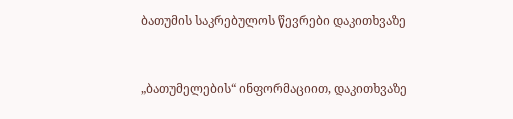ბათუმის საკრებულოს წევრები დაკითხვაზე



„ბათუმელების“ ინფორმაციით, დაკითხვაზე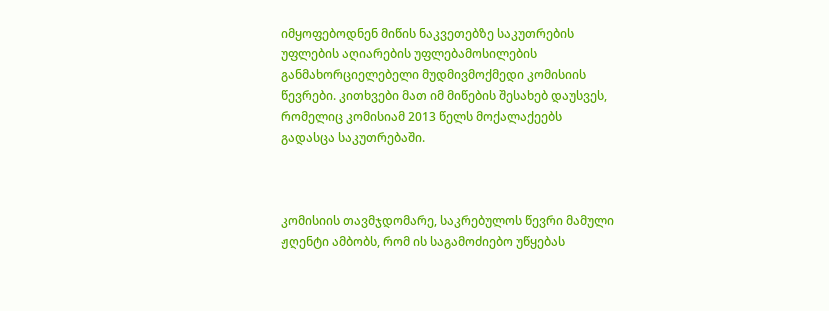იმყოფებოდნენ მიწის ნაკვეთებზე საკუთრების უფლების აღიარების უფლებამოსილების განმახორციელებელი მუდმივმოქმედი კომისიის წევრები. კითხვები მათ იმ მიწების შესახებ დაუსვეს, რომელიც კომისიამ 2013 წელს მოქალაქეებს გადასცა საკუთრებაში.



კომისიის თავმჯდომარე, საკრებულოს წევრი მამული ჟღენტი ამბობს, რომ ის საგამოძიებო უწყებას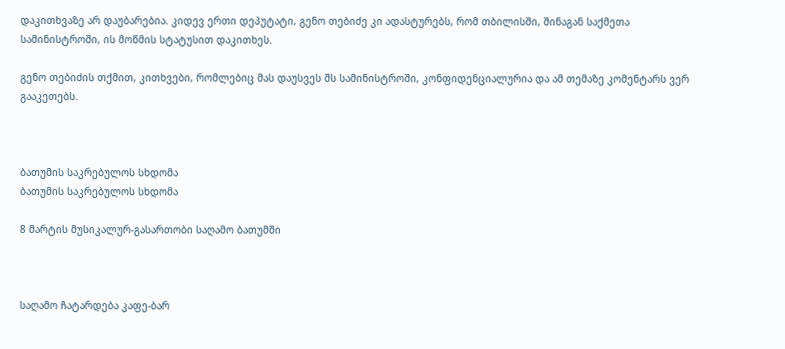დაკითხვაზე არ დაუბარებია. კიდევ ერთი დეპუტატი, გენო თებიძე კი ადასტურებს, რომ თბილისში, შინაგან საქმეთა სამინისტროში, ის მოწმის სტატუსით დაკითხეს.

გენო თებიძის თქმით, კითხვები, რომლებიც მას დაუსვეს შს სამინისტროში, კონფიდენციალურია და ამ თემაზე კომენტარს ვერ გააკეთებს.



ბათუმის საკრებულოს სხდომა
ბათუმის საკრებულოს სხდომა

8 მარტის მუსიკალურ-გასართობი საღამო ბათუმში



საღამო ჩატარდება კაფე-ბარ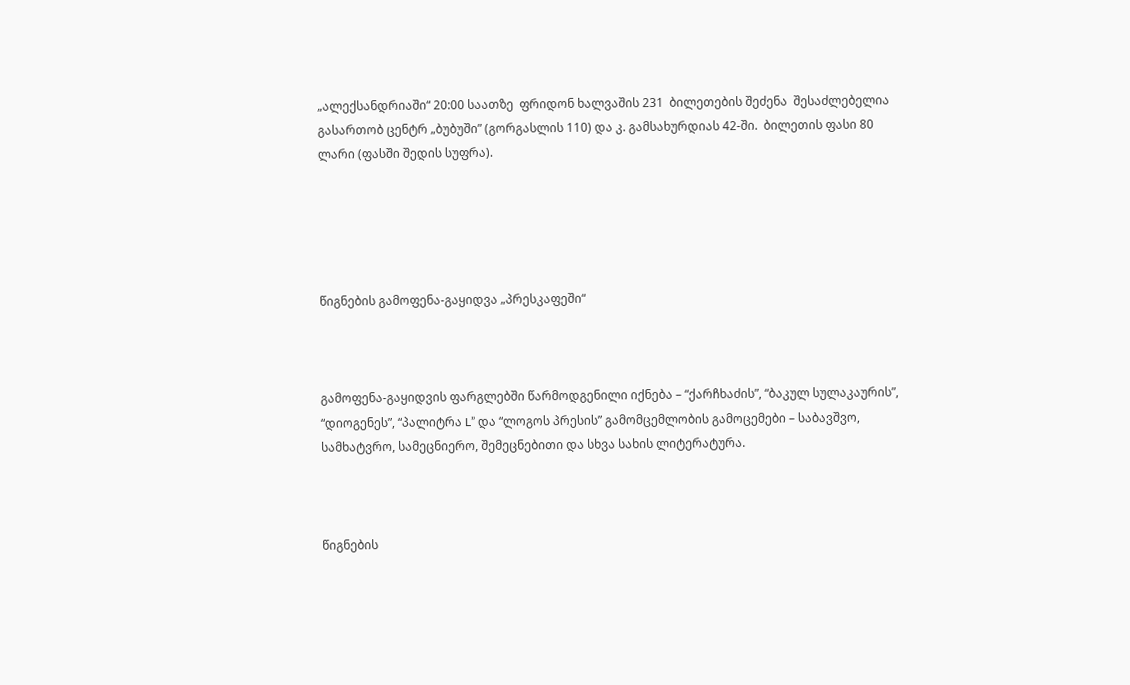„ალექსანდრიაში“ 20:00 საათზე  ფრიდონ ხალვაშის 231  ბილეთების შეძენა  შესაძლებელია გასართობ ცენტრ „ბუბუში” (გორგასლის 110) და კ. გამსახურდიას 42-ში.  ბილეთის ფასი 80 ლარი (ფასში შედის სუფრა).





წიგნების გამოფენა-გაყიდვა „პრესკაფეში“



გამოფენა-გაყიდვის ფარგლებში წარმოდგენილი იქნება – “ქარჩხაძის”, “ბაკულ სულაკაურის”, “დიოგენეს”, “პალიტრა L” და “ლოგოს პრესის” გამომცემლობის გამოცემები – საბავშვო, სამხატვრო, სამეცნიერო, შემეცნებითი და სხვა სახის ლიტერატურა.



წიგნების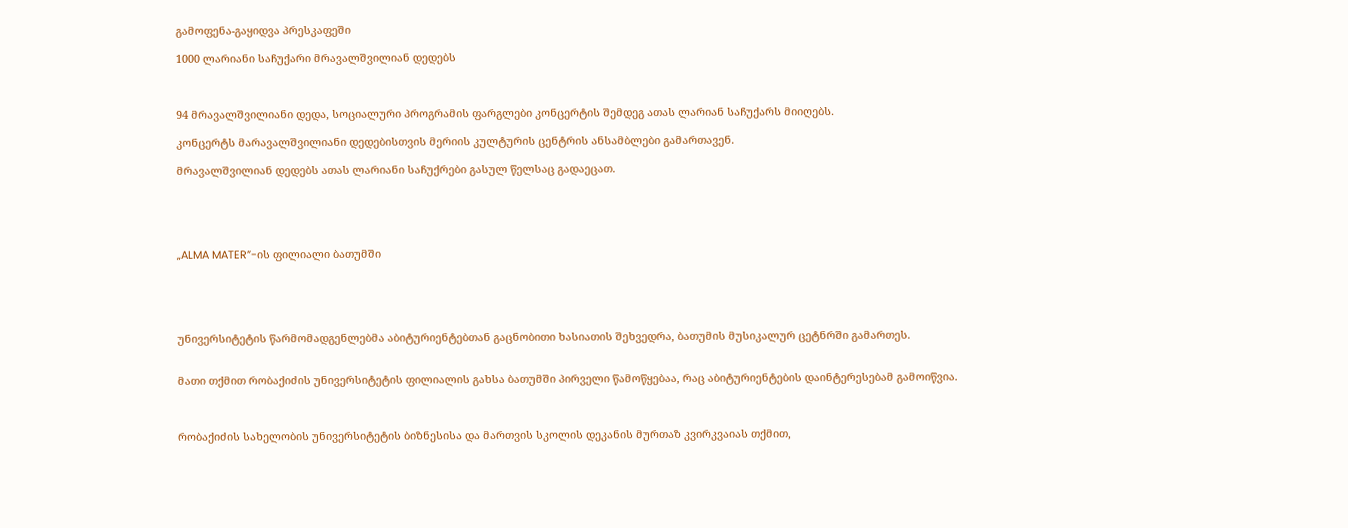გამოფენა-გაყიდვა პრესკაფეში

1000 ლარიანი საჩუქარი მრავალშვილიან დედებს



94 მრავალშვილიანი დედა, სოციალური პროგრამის ფარგლები კონცერტის შემდეგ ათას ლარიან საჩუქარს მიიღებს.

კონცერტს მარავალშვილიანი დედებისთვის მერიის კულტურის ცენტრის ანსამბლები გამართავენ.

მრავალშვილიან დედებს ათას ლარიანი საჩუქრები გასულ წელსაც გადაეცათ.





„ALMA MATER”-ის ფილიალი ბათუმში





უნივერსიტეტის წარმომადგენლებმა აბიტურიენტებთან გაცნობითი ხასიათის შეხვედრა, ბათუმის მუსიკალურ ცეტნრში გამართეს.


მათი თქმით რობაქიძის უნივერსიტეტის ფილიალის გახსა ბათუმში პირველი წამოწყებაა, რაც აბიტურიენტების დაინტერესებამ გამოიწვია.



რობაქიძის სახელობის უნივერსიტეტის ბიზნესისა და მართვის სკოლის დეკანის მურთაზ კვირკვაიას თქმით,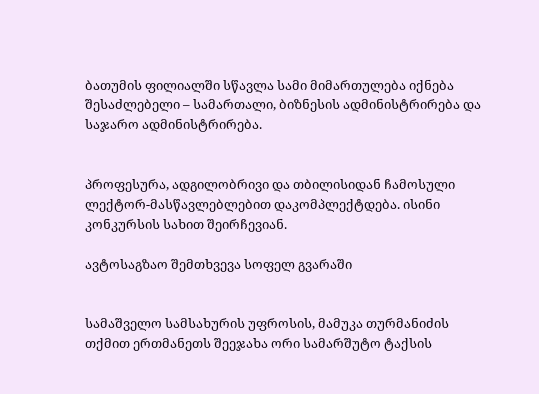ბათუმის ფილიალში სწავლა სამი მიმართულება იქნება შესაძლებელი – სამართალი, ბიზნესის ადმინისტრირება და საჯარო ადმინისტრირება.


პროფესურა, ადგილობრივი და თბილისიდან ჩამოსული ლექტორ-მასწავლებლებით დაკომპლექტდება. ისინი კონკურსის სახით შეირჩევიან.

ავტოსაგზაო შემთხვევა სოფელ გვარაში


სამაშველო სამსახურის უფროსის, მამუკა თურმანიძის თქმით ერთმანეთს შეეჯახა ორი სამარშუტო ტაქსის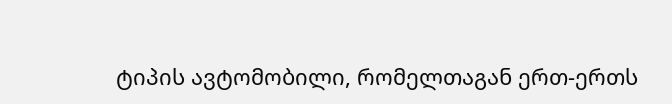ტიპის ავტომობილი, რომელთაგან ერთ-ერთს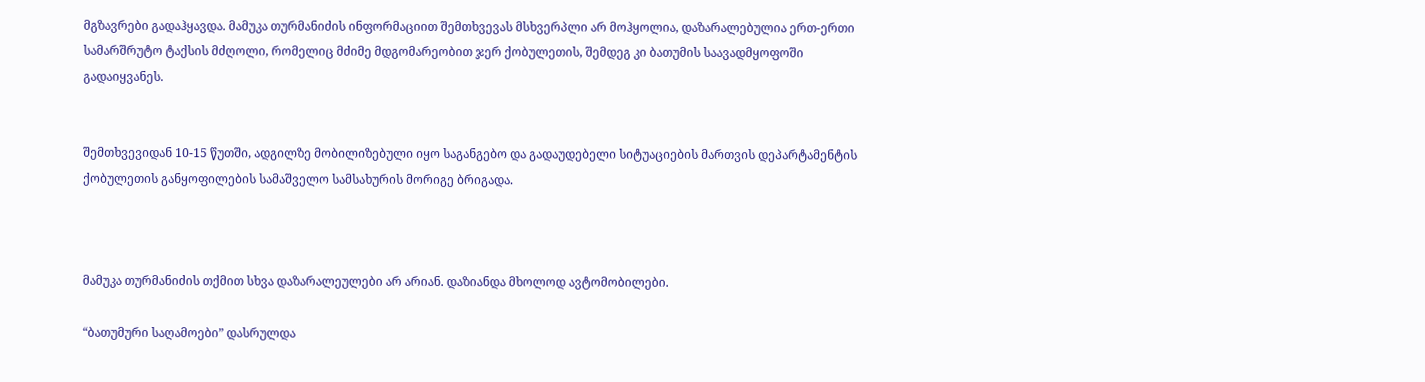მგზავრები გადაჰყავდა. მამუკა თურმანიძის ინფორმაციით შემთხვევას მსხვერპლი არ მოჰყოლია, დაზარალებულია ერთ-ერთი სამარშრუტო ტაქსის მძღოლი, რომელიც მძიმე მდგომარეობით ჯერ ქობულეთის, შემდეგ კი ბათუმის საავადმყოფოში გადაიყვანეს.


შემთხვევიდან 10-15 წუთში, ადგილზე მობილიზებული იყო საგანგებო და გადაუდებელი სიტუაციების მართვის დეპარტამენტის ქობულეთის განყოფილების სამაშველო სამსახურის მორიგე ბრიგადა.



მამუკა თურმანიძის თქმით სხვა დაზარალეულები არ არიან. დაზიანდა მხოლოდ ავტომობილები.

“ბათუმური საღამოები” დასრულდა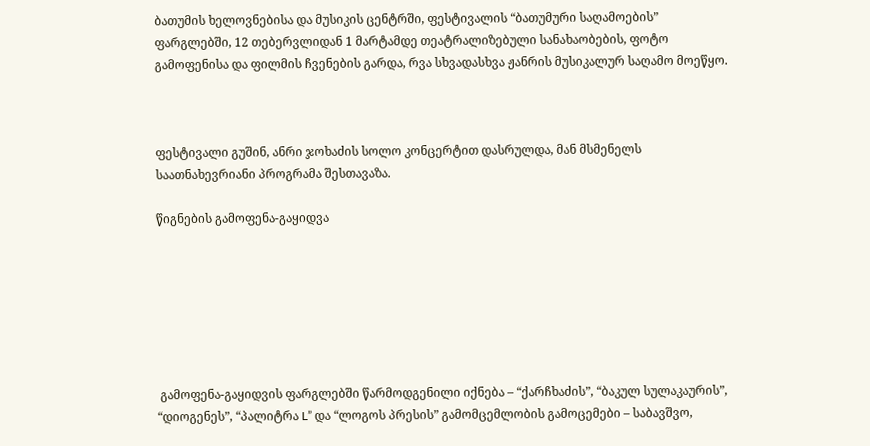ბათუმის ხელოვნებისა და მუსიკის ცენტრში, ფესტივალის “ბათუმური საღამოების” ფარგლებში, 12 თებერვლიდან 1 მარტამდე თეატრალიზებული სანახაობების, ფოტო გამოფენისა და ფილმის ჩვენების გარდა, რვა სხვადასხვა ჟანრის მუსიკალურ საღამო მოეწყო.



ფესტივალი გუშინ, ანრი ჯოხაძის სოლო კონცერტით დასრულდა, მან მსმენელს საათნახევრიანი პროგრამა შესთავაზა.

წიგნების გამოფენა-გაყიდვა







 გამოფენა-გაყიდვის ფარგლებში წარმოდგენილი იქნება – “ქარჩხაძის”, “ბაკულ სულაკაურის”, “დიოგენეს”, “პალიტრა L” და “ლოგოს პრესის” გამომცემლობის გამოცემები – საბავშვო,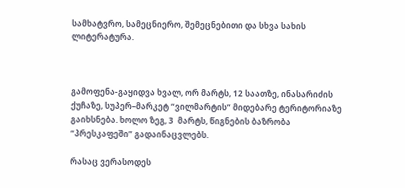სამხატვრო, სამეცნიერო, შემეცნებითი და სხვა სახის ლიტერატურა.



გამოფენა-გაყიდვა ხვალ, ორ მარტს, 12 საათზე, ინასარიძის ქუჩაზე, სუპერ–მარკეტ “ვილმარტის” მიდებარე ტერიტორიაზე გაიხსნება. ხოლო ზეგ, 3  მარტს, წიგნების ბაზრობა “პრესკაფეში” გადაინაცვლებს.

რასაც ვერასოდეს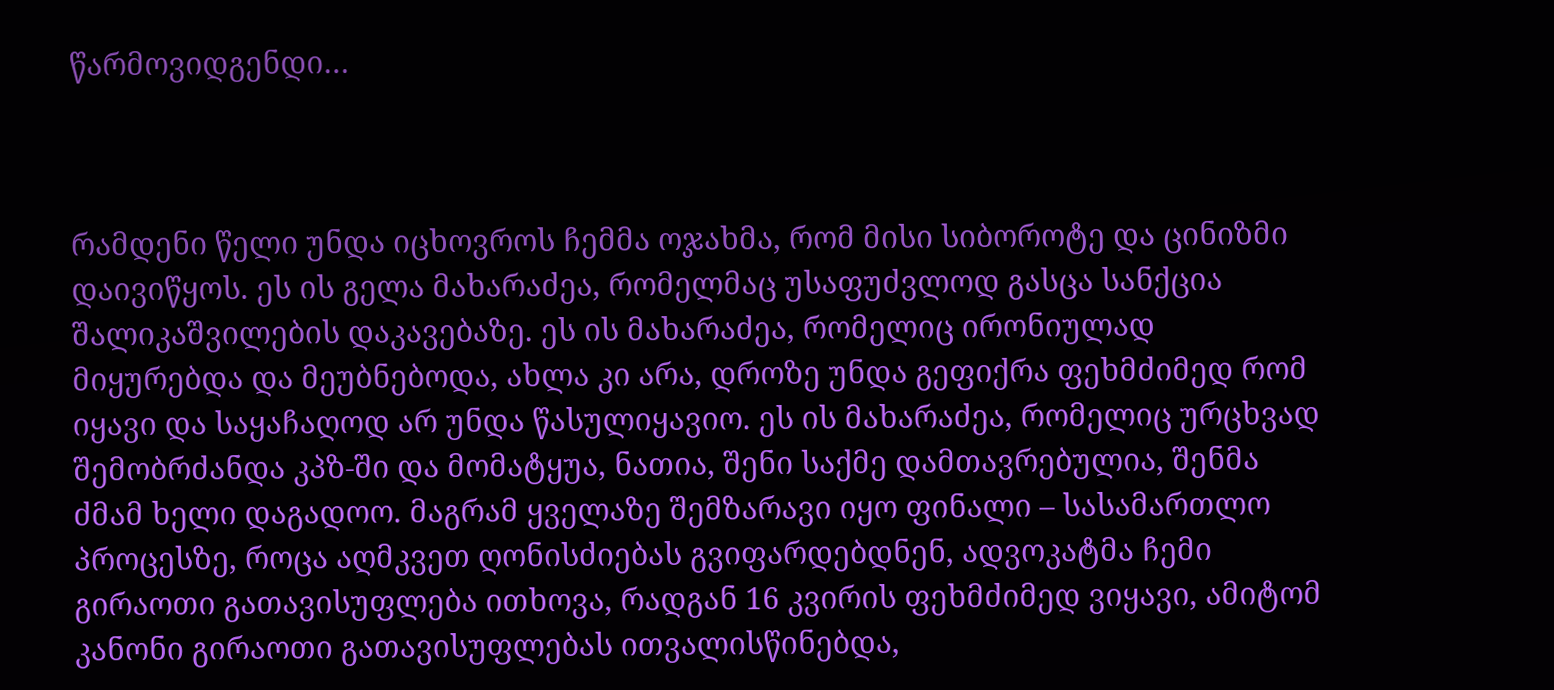წარმოვიდგენდი…



რამდენი წელი უნდა იცხოვროს ჩემმა ოჯახმა, რომ მისი სიბოროტე და ცინიზმი დაივიწყოს. ეს ის გელა მახარაძეა, რომელმაც უსაფუძვლოდ გასცა სანქცია შალიკაშვილების დაკავებაზე. ეს ის მახარაძეა, რომელიც ირონიულად მიყურებდა და მეუბნებოდა, ახლა კი არა, დროზე უნდა გეფიქრა ფეხმძიმედ რომ იყავი და საყაჩაღოდ არ უნდა წასულიყავიო. ეს ის მახარაძეა, რომელიც ურცხვად შემობრძანდა კპზ-ში და მომატყუა, ნათია, შენი საქმე დამთავრებულია, შენმა ძმამ ხელი დაგადოო. მაგრამ ყველაზე შემზარავი იყო ფინალი – სასამართლო პროცესზე, როცა აღმკვეთ ღონისძიებას გვიფარდებდნენ, ადვოკატმა ჩემი გირაოთი გათავისუფლება ითხოვა, რადგან 16 კვირის ფეხმძიმედ ვიყავი, ამიტომ კანონი გირაოთი გათავისუფლებას ითვალისწინებდა,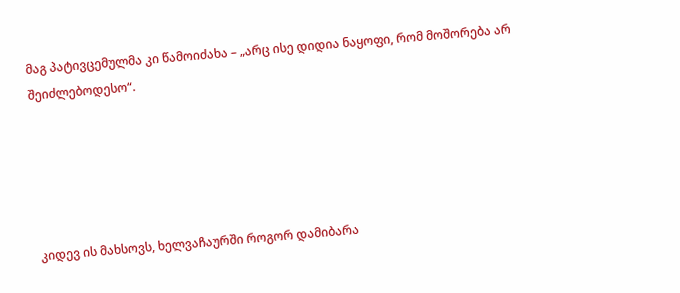მაგ პატივცემულმა კი წამოიძახა – „არც ისე დიდია ნაყოფი, რომ მოშორება არ შეიძლებოდესო“.





კიდევ ის მახსოვს, ხელვაჩაურში როგორ დამიბარა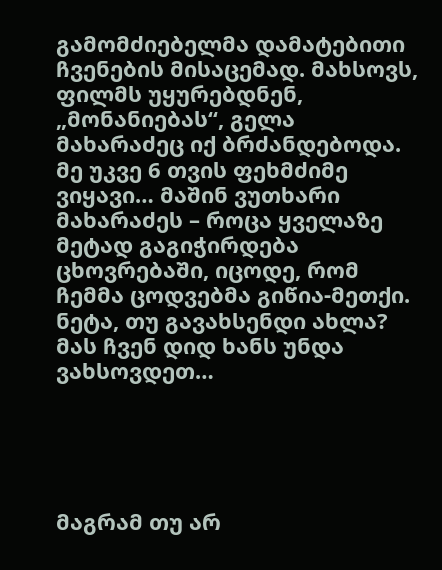გამომძიებელმა დამატებითი ჩვენების მისაცემად. მახსოვს, ფილმს უყურებდნენ, „მონანიებას“, გელა მახარაძეც იქ ბრძანდებოდა. მე უკვე 6 თვის ფეხმძიმე ვიყავი… მაშინ ვუთხარი მახარაძეს – როცა ყველაზე მეტად გაგიჭირდება ცხოვრებაში, იცოდე, რომ ჩემმა ცოდვებმა გიწია-მეთქი. ნეტა, თუ გავახსენდი ახლა? მას ჩვენ დიდ ხანს უნდა ვახსოვდეთ…





მაგრამ თუ არ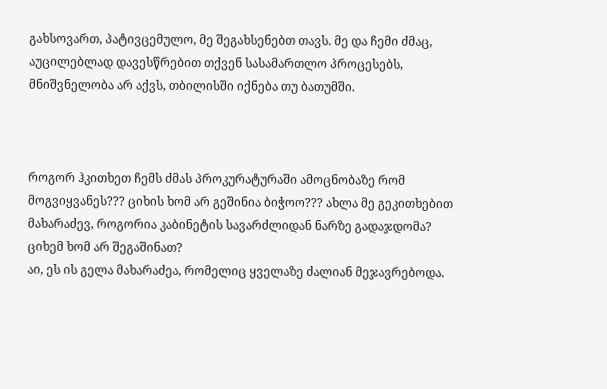გახსოვართ, პატივცემულო, მე შეგახსენებთ თავს. მე და ჩემი ძმაც, აუცილებლად დავესწრებით თქვენ სასამართლო პროცესებს, მნიშვნელობა არ აქვს, თბილისში იქნება თუ ბათუმში.



როგორ ჰკითხეთ ჩემს ძმას პროკურატურაში ამოცნობაზე რომ მოგვიყვანეს??? ციხის ხომ არ გეშინია ბიჭოო??? ახლა მე გეკითხებით მახარაძევ, როგორია კაბინეტის სავარძლიდან ნარზე გადაჯდომა? ციხემ ხომ არ შეგაშინათ?
აი, ეს ის გელა მახარაძეა, რომელიც ყველაზე ძალიან მეჯავრებოდა.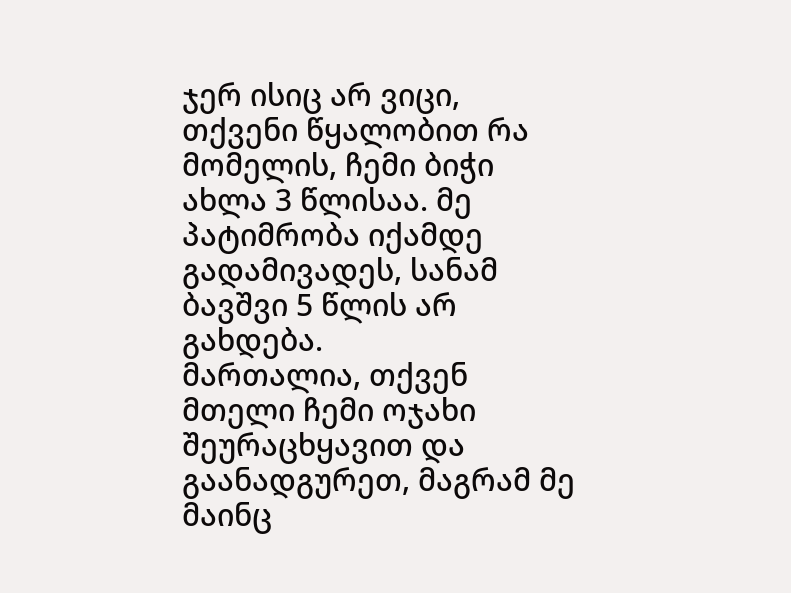ჯერ ისიც არ ვიცი, თქვენი წყალობით რა მომელის, ჩემი ბიჭი ახლა 3 წლისაა. მე პატიმრობა იქამდე გადამივადეს, სანამ ბავშვი 5 წლის არ გახდება.
მართალია, თქვენ მთელი ჩემი ოჯახი შეურაცხყავით და გაანადგურეთ, მაგრამ მე მაინც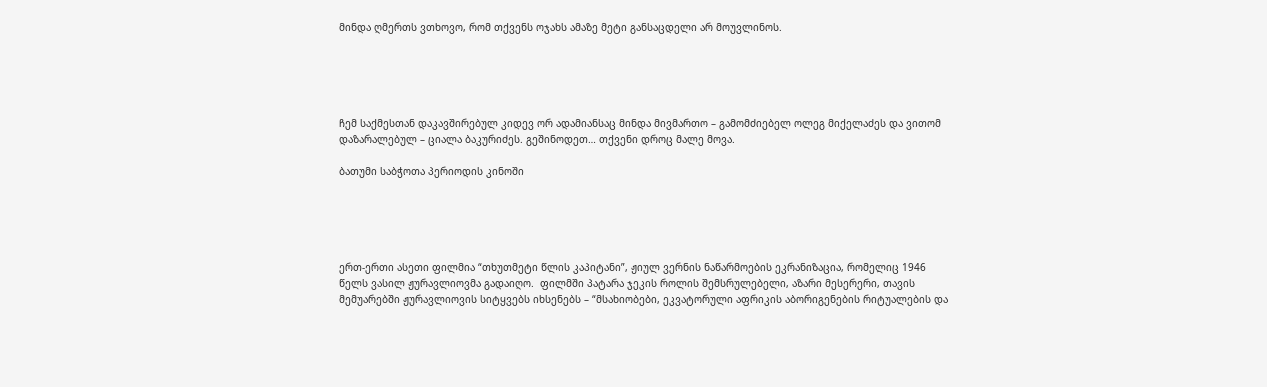მინდა ღმერთს ვთხოვო, რომ თქვენს ოჯახს ამაზე მეტი განსაცდელი არ მოუვლინოს.





ჩემ საქმესთან დაკავშირებულ კიდევ ორ ადამიანსაც მინდა მივმართო – გამომძიებელ ოლეგ მიქელაძეს და ვითომ დაზარალებულ – ციალა ბაკურიძეს. გეშინოდეთ… თქვენი დროც მალე მოვა.

ბათუმი საბჭოთა პერიოდის კინოში





ერთ-ერთი ასეთი ფილმია “თხუთმეტი წლის კაპიტანი”, ჟიულ ვერნის ნაწარმოების ეკრანიზაცია, რომელიც 1946 წელს ვასილ ჟურავლიოვმა გადაიღო.  ფილმში პატარა ჯეკის როლის შემსრულებელი, აზარი მესერერი, თავის მემუარებში ჟურავლიოვის სიტყვებს იხსენებს – “მსახიობები, ეკვატორული აფრიკის აბორიგენების რიტუალების და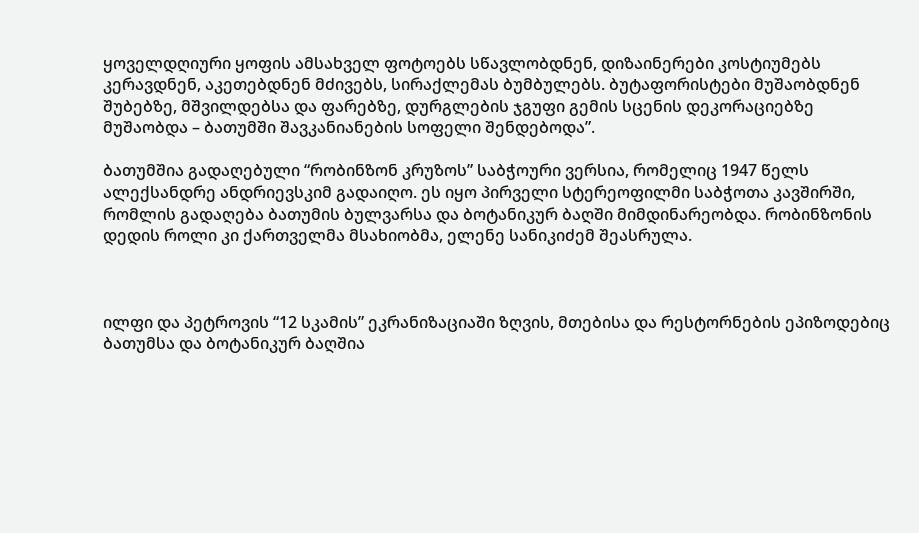ყოველდღიური ყოფის ამსახველ ფოტოებს სწავლობდნენ, დიზაინერები კოსტიუმებს კერავდნენ, აკეთებდნენ მძივებს, სირაქლემას ბუმბულებს. ბუტაფორისტები მუშაობდნენ შუბებზე, მშვილდებსა და ფარებზე, დურგლების ჯგუფი გემის სცენის დეკორაციებზე მუშაობდა – ბათუმში შავკანიანების სოფელი შენდებოდა”.

ბათუმშია გადაღებული “რობინზონ კრუზოს” საბჭოური ვერსია, რომელიც 1947 წელს ალექსანდრე ანდრიევსკიმ გადაიღო. ეს იყო პირველი სტერეოფილმი საბჭოთა კავშირში, რომლის გადაღება ბათუმის ბულვარსა და ბოტანიკურ ბაღში მიმდინარეობდა. რობინზონის დედის როლი კი ქართველმა მსახიობმა, ელენე სანიკიძემ შეასრულა.



ილფი და პეტროვის “12 სკამის” ეკრანიზაციაში ზღვის, მთებისა და რესტორნების ეპიზოდებიც ბათუმსა და ბოტანიკურ ბაღშია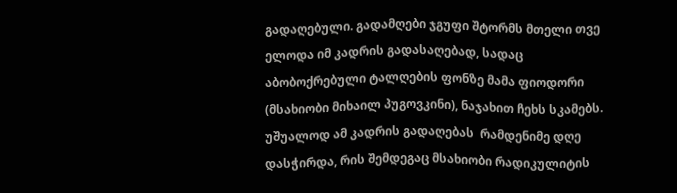გადაღებული. გადამღები ჯგუფი შტორმს მთელი თვე ელოდა იმ კადრის გადასაღებად, სადაც აბობოქრებული ტალღების ფონზე მამა ფიოდორი (მსახიობი მიხაილ პუგოვკინი), ნაჯახით ჩეხს სკამებს. უშუალოდ ამ კადრის გადაღებას  რამდენიმე დღე დასჭირდა, რის შემდეგაც მსახიობი რადიკულიტის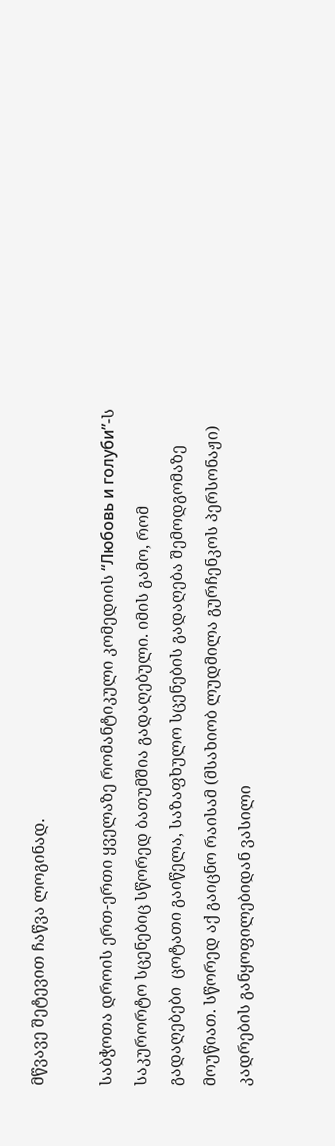მწვავე შეტევით ჩაწვა ლოგინად.

საბჭოთა დროის ერთ-ერთი ყველაზე რომანტიკული კომედიის “Любовь и голуби”-ს საკურორტო სცენებიც სწორედ ბათუმშია გადაღებული. იმის გამო, რომ გადაღებები  ცოტათი გაიწელა, საზაფხულო სცენების გადაღება შემოდგომაზე მოუწიათ. სწორედ აქ გაიცნო რაისამ (მსახიობ ლუდმილა გურჩენკოს პერსონაჟი) კადრების განყოფილებიდან ვასილი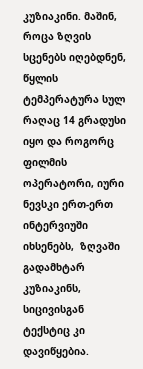კუზიაკინი. მაშინ, როცა ზღვის სცენებს იღებდნენ, წყლის ტემპერატურა სულ რაღაც 14 გრადუსი იყო და როგორც ფილმის ოპერატორი, იური ნევსკი ერთ-ერთ ინტერვიუში იხსენებს,  ზღვაში გადამხტარ კუზიაკინს, სიცივისგან ტექსტიც კი დავიწყებია.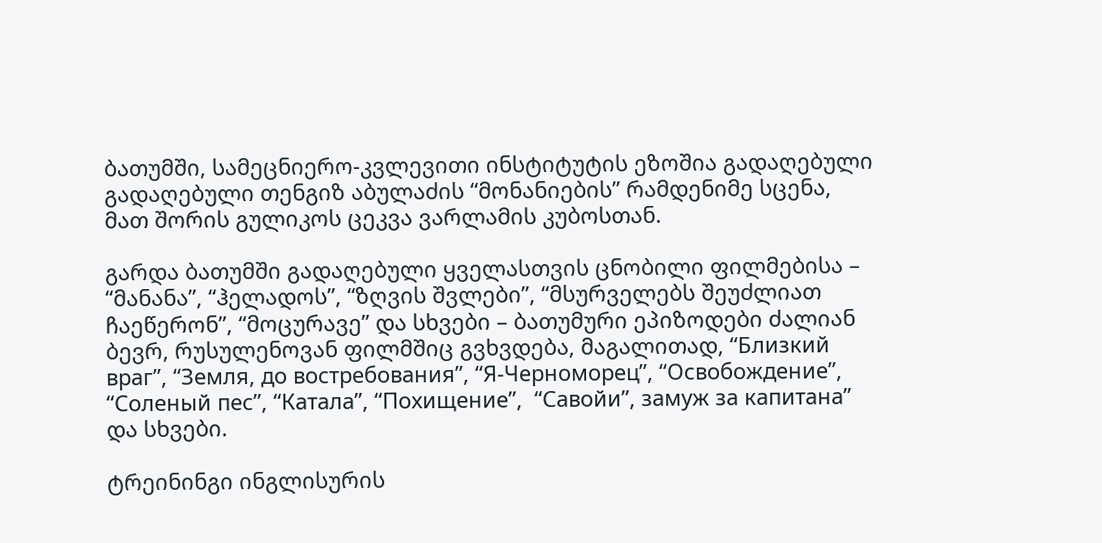ბათუმში, სამეცნიერო-კვლევითი ინსტიტუტის ეზოშია გადაღებული გადაღებული თენგიზ აბულაძის “მონანიების” რამდენიმე სცენა, მათ შორის გულიკოს ცეკვა ვარლამის კუბოსთან.

გარდა ბათუმში გადაღებული ყველასთვის ცნობილი ფილმებისა – “მანანა”, “ჰელადოს”, “ზღვის შვლები”, “მსურველებს შეუძლიათ ჩაეწერონ”, “მოცურავე” და სხვები – ბათუმური ეპიზოდები ძალიან ბევრ, რუსულენოვან ფილმშიც გვხვდება, მაგალითად, “Близкий враг”, “Земля, до востребования”, “Я-Черноморец”, “Освобождение”, “Соленый пес”, “Катала”, “Похищение”,  “Савойи”, замуж за капитана”  და სხვები.

ტრეინინგი ინგლისურის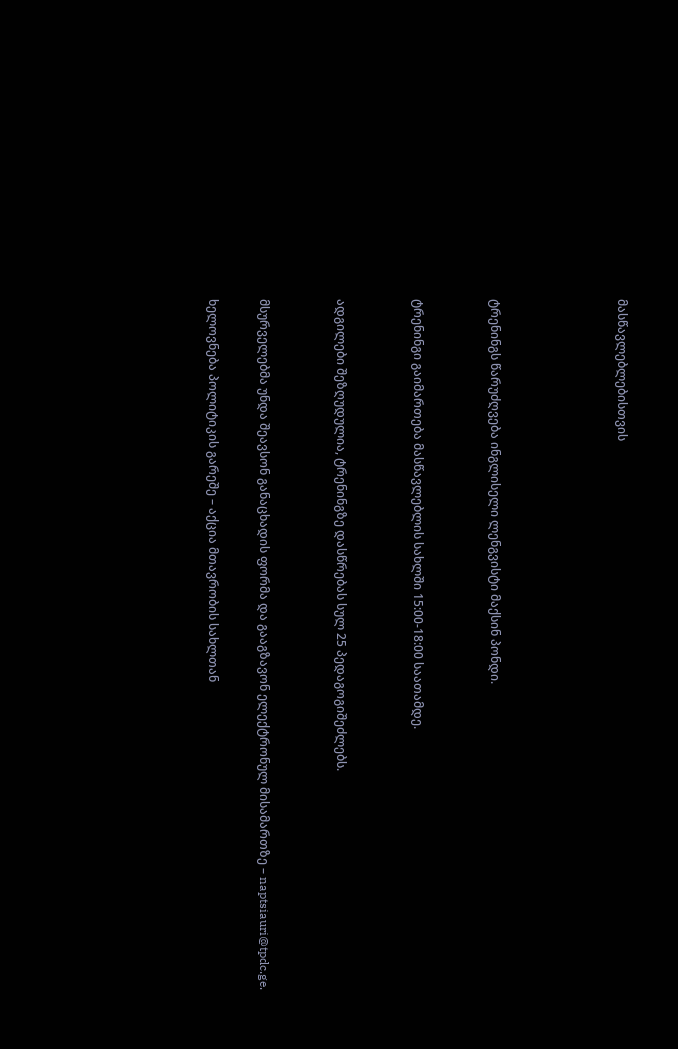მასწავლებლებისთვის




ტრენინგს წარუძღვება ინგლისელი ლენგვისტი მაქსინ პონდი.


ტრენინგი გაიმართება მასწავლებლის სახლში 15:00-18:00 საათამდე.


ადგილები შეზღუდულია, ტრენინგზე დასწრებას სულ 25 პედაგოგიშეძლებს.


მსურველებმა უნდა შეავსონ განაცხადის ფორმა და გააგზავონ ელექტრონულ მისამართზე – naptsiauri@tpdc.ge.

ხელოვნება პოლიტიკის გარეშე – აქცია მთავრობის სახლთან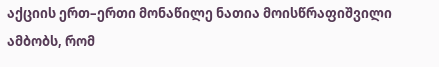აქციის ერთ–ერთი მონაწილე ნათია მოისწრაფიშვილი ამბობს, რომ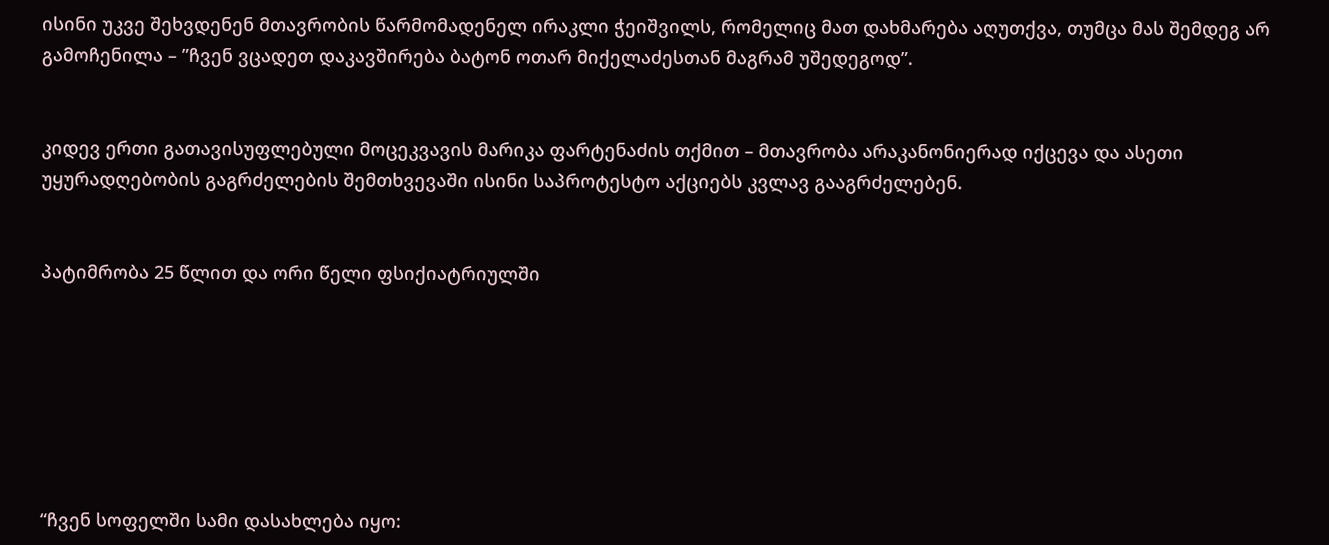ისინი უკვე შეხვდენენ მთავრობის წარმომადენელ ირაკლი ჭეიშვილს, რომელიც მათ დახმარება აღუთქვა, თუმცა მას შემდეგ არ გამოჩენილა – ”ჩვენ ვცადეთ დაკავშირება ბატონ ოთარ მიქელაძესთან მაგრამ უშედეგოდ”.


კიდევ ერთი გათავისუფლებული მოცეკვავის მარიკა ფარტენაძის თქმით – მთავრობა არაკანონიერად იქცევა და ასეთი უყურადღებობის გაგრძელების შემთხვევაში ისინი საპროტესტო აქციებს კვლავ გააგრძელებენ.


პატიმრობა 25 წლით და ორი წელი ფსიქიატრიულში







“ჩვენ სოფელში სამი დასახლება იყო: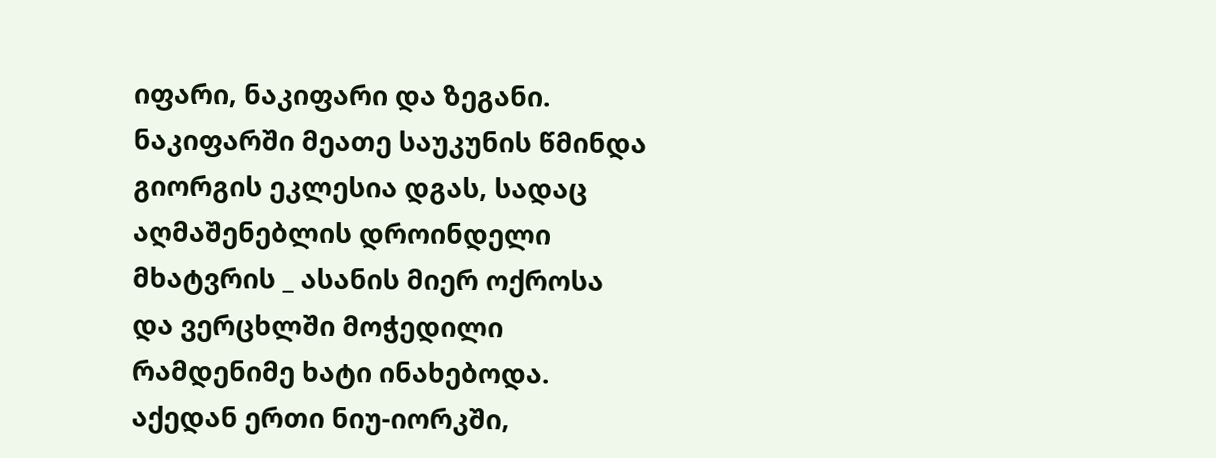იფარი, ნაკიფარი და ზეგანი.  ნაკიფარში მეათე საუკუნის წმინდა გიორგის ეკლესია დგას, სადაც აღმაშენებლის დროინდელი მხატვრის _ ასანის მიერ ოქროსა და ვერცხლში მოჭედილი რამდენიმე ხატი ინახებოდა. აქედან ერთი ნიუ-იორკში,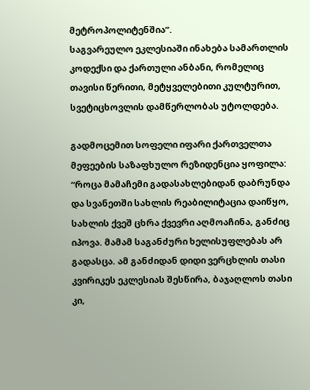მეტროპოლიტენშია”.
საგვარეულო ეკლესიაში ინახება სამართლის კოდექსი და ქართული ანბანი, რომელიც თავისი წერითი, მეტყველებითი კულტურით, სვეტიცხოვლის დამწერლობას უტოლდება.

გადმოცემით სოფელი იფარი ქართველთა მეფეების საზაფხულო რეზიდენცია ყოფილა: “როცა მამაჩემი გადასახლებიდან დაბრუნდა და სვანეთში სახლის რეაბილიტაცია დაიწყო, სახლის ქვეშ ცხრა ქვევრი აღმოაჩინა, განძიც იპოვა. მამამ საგანძური ხელისუფლებას არ გადასცა. ამ განძიდან დიდი ვერცხლის თასი კვირიკეს ეკლესიას შესწირა, ბაჯაღლოს თასი კი,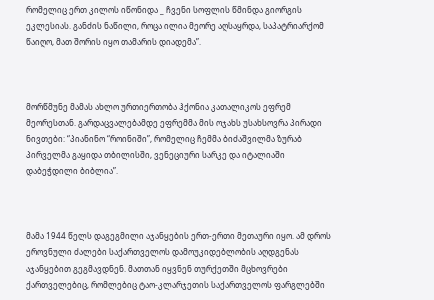რომელიც ერთ კილოს იწონიდა _ ჩვენი სოფლის წმინდა გიორგის ეკლესიას. განძის ნაწილი, როცა ილია მეორე აღსაყრდა, საპატრიარქომ წაიღო, მათ შორის იყო თამარის დიადემა”.



მორწმუნე მამას ახლო ურთიერთობა ჰქონია კათალიკოს ეფრემ მეორესთან. გარდაცვალებამდე ეფრემმა მის ოჯახს უსახსოვრა პირადი ნივთები: “პიანინო “როინიში”, რომელიც ჩემმა ბიძაშვილმა ზურაბ პირველმა გაყიდა თბილისში, ვენეციური სარკე და იტალიაში დაბეჭდილი ბიბლია”.



მამა 1944 წელს დაგეგმილი აჯანყების ერთ-ერთი მეთაური იყო. ამ დროს ეროვნული ძალები საქართველოს დამოუკიდებლობის აღდგენას აჯანყებით გეგმავდნენ. მათთან იყვნენ თურქეთში მცხოვრები ქართველებიც, რომლებიც ტაო-კლარჯეთის საქართველოს ფარგლებში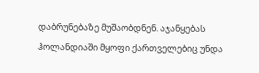დაბრუნებაზე მუშაობდნენ. აჯანყებას ჰოლანდიაში მყოფი ქართველებიც უნდა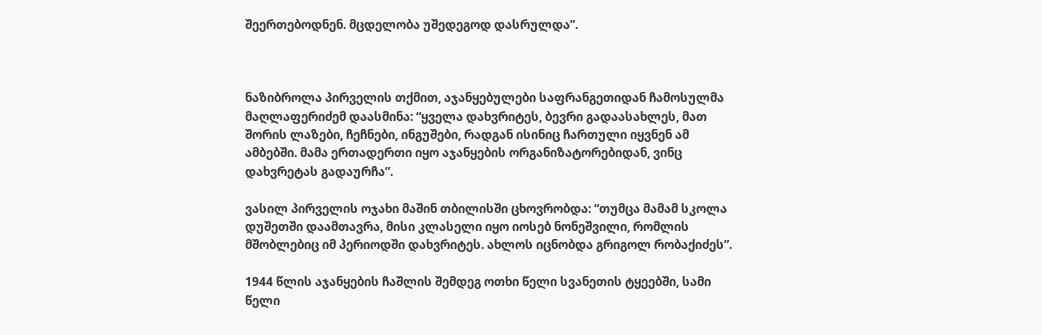შეერთებოდნენ. მცდელობა უშედეგოდ დასრულდა”.



ნაზიბროლა პირველის თქმით, აჯანყებულები საფრანგეთიდან ჩამოსულმა მაღლაფერიძემ დაასმინა: “ყველა დახვრიტეს, ბევრი გადაასახლეს, მათ შორის ლაზები, ჩეჩნები, ინგუშები, რადგან ისინიც ჩართული იყვნენ ამ ამბებში. მამა ერთადერთი იყო აჯანყების ორგანიზატორებიდან, ვინც დახვრეტას გადაურჩა”.

ვასილ პირველის ოჯახი მაშინ თბილისში ცხოვრობდა: “თუმცა მამამ სკოლა დუშეთში დაამთავრა, მისი კლასელი იყო იოსებ ნონეშვილი, რომლის მშობლებიც იმ პერიოდში დახვრიტეს. ახლოს იცნობდა გრიგოლ რობაქიძეს”.

1944 წლის აჯანყების ჩაშლის შემდეგ ოთხი წელი სვანეთის ტყეებში, სამი წელი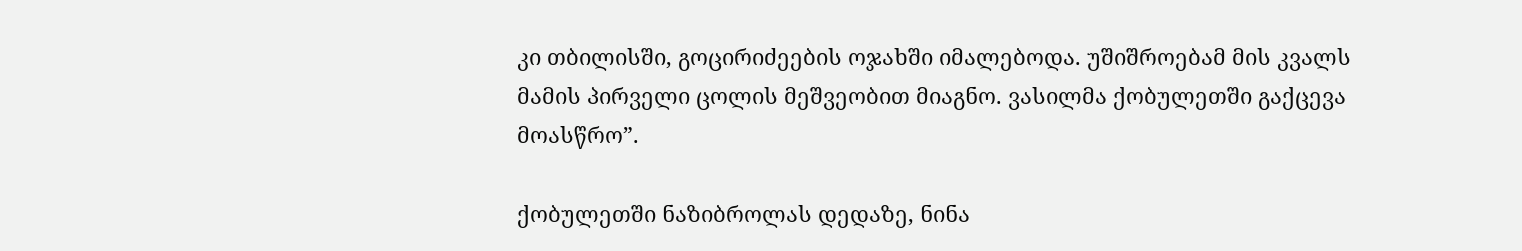კი თბილისში, გოცირიძეების ოჯახში იმალებოდა. უშიშროებამ მის კვალს მამის პირველი ცოლის მეშვეობით მიაგნო. ვასილმა ქობულეთში გაქცევა მოასწრო”.

ქობულეთში ნაზიბროლას დედაზე, ნინა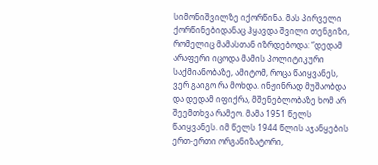სიმონიშვილზე იქორწინა. მას პირველი ქორწინებიდანაც ჰყავდა შვილი თენგიზი, რომელიც მამასთან იზრდებოდა: “დედამ არაფერი იცოდა მამის პოლიტიკური საქმიანობაზე, ამიტომ, როცა წაიყვანეს, ვერ გაიგო რა მოხდა. ინჟინრად მუშაობდა და დედამ იფიქრა, მშენებლობაზე ხომ არ შეემთხვა რამეო. მამა 1951 წელს წაიყვანეს. იმ წელს 1944 წლის აჯანყების ერთ-ერთი ორგანიზატორი,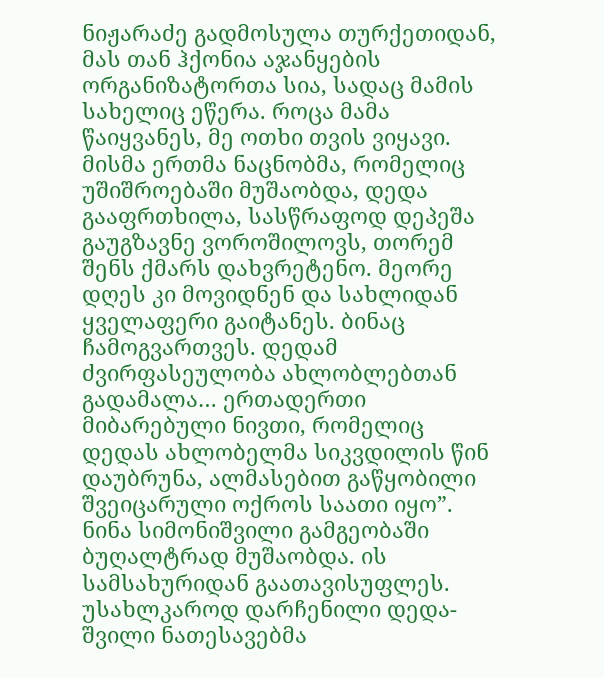ნიჟარაძე გადმოსულა თურქეთიდან, მას თან ჰქონია აჯანყების ორგანიზატორთა სია, სადაც მამის სახელიც ეწერა. როცა მამა წაიყვანეს, მე ოთხი თვის ვიყავი. მისმა ერთმა ნაცნობმა, რომელიც უშიშროებაში მუშაობდა, დედა გააფრთხილა, სასწრაფოდ დეპეშა გაუგზავნე ვოროშილოვს, თორემ შენს ქმარს დახვრეტენო. მეორე დღეს კი მოვიდნენ და სახლიდან ყველაფერი გაიტანეს. ბინაც ჩამოგვართვეს. დედამ ძვირფასეულობა ახლობლებთან გადამალა… ერთადერთი მიბარებული ნივთი, რომელიც დედას ახლობელმა სიკვდილის წინ დაუბრუნა, ალმასებით გაწყობილი შვეიცარული ოქროს საათი იყო”.
ნინა სიმონიშვილი გამგეობაში ბუღალტრად მუშაობდა. ის სამსახურიდან გაათავისუფლეს. უსახლკაროდ დარჩენილი დედა-შვილი ნათესავებმა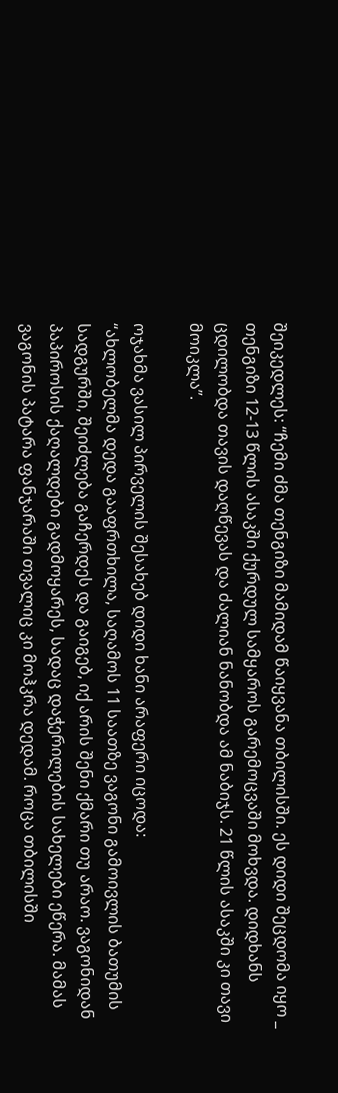შეიკედლეს: “ჩემი ძმა თენგიზი მამიდამ წაიყვანა თბილისში. ეს დიდი შეცდომა იყო _ თენგიზი 12-13 წლის ასაკში ქურდულ სამყაროს გარემოცვაში მოხვდა. დიდხანს ცდილობდა თავის დაღწევას და ძალიან ნანობდა ამ ნაბიჯს. 21 წლის ასაკში კი თავი მოიკლა”.

ოჯახმა ვასილ პირველის შესახებ დიდი ხანი არაფერი იცოდა:
“ახლობელმა დედა გააფრთხილა, საღამოს 11 საათზე ვაგონი გამოივლის ბათუმის სადგურში, შეიძლება გაჩერდეს და გაიგებ, იქ არის შენი ქმარი თუ არაო. ვაგონიდან პაპიროსის ქაღალდები გადმოყარეს, სადაც დაჭერილების სახელები ეწერა. მამას ვაგონის პატარა ფანჯარაში თვალიც კი მოჰკრა დედამ. როცა თბილისში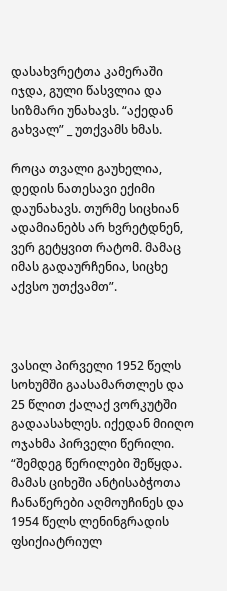დასახვრეტთა კამერაში იჯდა, გული წასვლია და სიზმარი უნახავს. “აქედან გახვალ” _ უთქვამს ხმას.

როცა თვალი გაუხელია, დედის ნათესავი ექიმი დაუნახავს. თურმე სიცხიან ადამიანებს არ ხვრეტდნენ, ვერ გეტყვით რატომ. მამაც იმას გადაურჩენია, სიცხე აქვსო უთქვამთ”.



ვასილ პირველი 1952 წელს სოხუმში გაასამართლეს და 25 წლით ქალაქ ვორკუტში გადაასახლეს. იქედან მიიღო ოჯახმა პირველი წერილი.
“შემდეგ წერილები შეწყდა. მამას ციხეში ანტისაბჭოთა ჩანაწერები აღმოუჩინეს და 1954 წელს ლენინგრადის ფსიქიატრიულ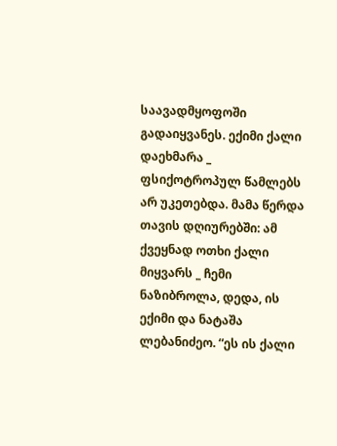საავადმყოფოში გადაიყვანეს. ექიმი ქალი დაეხმარა _ ფსიქოტროპულ წამლებს არ უკეთებდა. მამა წერდა თავის დღიურებში: ამ ქვეყნად ოთხი ქალი მიყვარს _ ჩემი ნაზიბროლა, დედა, ის ექიმი და ნატაშა ლებანიძეო. “ეს ის ქალი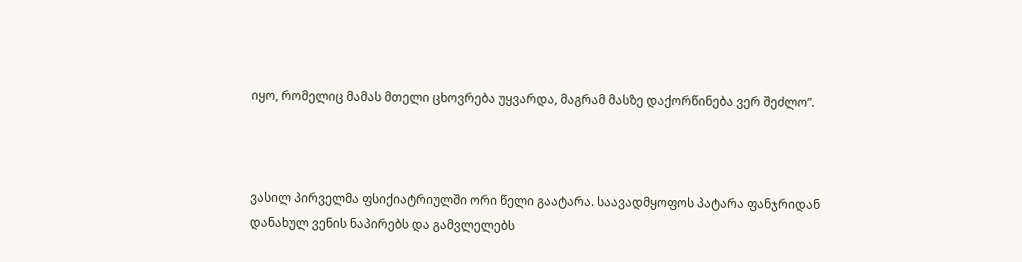იყო, რომელიც მამას მთელი ცხოვრება უყვარდა, მაგრამ მასზე დაქორწინება ვერ შეძლო”.



ვასილ პირველმა ფსიქიატრიულში ორი წელი გაატარა. საავადმყოფოს პატარა ფანჯრიდან დანახულ ვენის ნაპირებს და გამვლელებს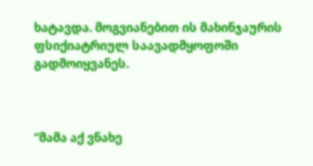ხატავდა. მოგვიანებით ის მახინჯაურის ფსიქიატრიულ საავადმყოფოში გადმოიყვანეს.



“მამა აქ ვნახე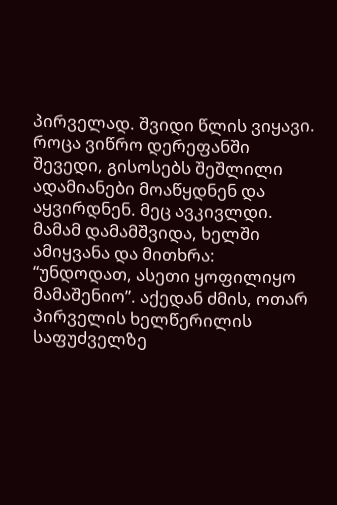პირველად. შვიდი წლის ვიყავი. როცა ვიწრო დერეფანში შევედი, გისოსებს შეშლილი ადამიანები მოაწყდნენ და აყვირდნენ. მეც ავკივლდი. მამამ დამამშვიდა, ხელში ამიყვანა და მითხრა: “უნდოდათ, ასეთი ყოფილიყო მამაშენიო”. აქედან ძმის, ოთარ პირველის ხელწერილის საფუძველზე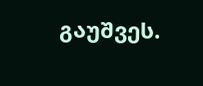გაუშვეს.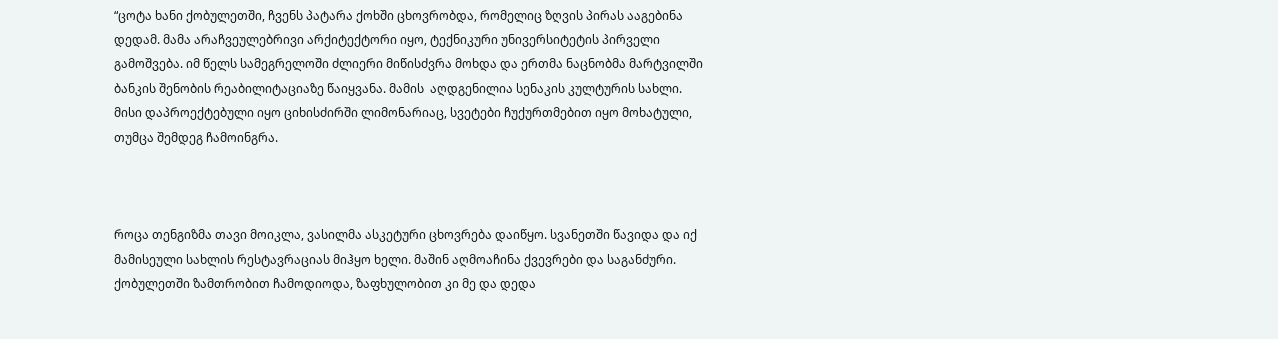“ცოტა ხანი ქობულეთში, ჩვენს პატარა ქოხში ცხოვრობდა, რომელიც ზღვის პირას ააგებინა დედამ. მამა არაჩვეულებრივი არქიტექტორი იყო, ტექნიკური უნივერსიტეტის პირველი გამოშვება. იმ წელს სამეგრელოში ძლიერი მიწისძვრა მოხდა და ერთმა ნაცნობმა მარტვილში ბანკის შენობის რეაბილიტაციაზე წაიყვანა. მამის  აღდგენილია სენაკის კულტურის სახლი. მისი დაპროექტებული იყო ციხისძირში ლიმონარიაც, სვეტები ჩუქურთმებით იყო მოხატული, თუმცა შემდეგ ჩამოინგრა.



როცა თენგიზმა თავი მოიკლა, ვასილმა ასკეტური ცხოვრება დაიწყო. სვანეთში წავიდა და იქ მამისეული სახლის რესტავრაციას მიჰყო ხელი. მაშინ აღმოაჩინა ქვევრები და საგანძური. ქობულეთში ზამთრობით ჩამოდიოდა, ზაფხულობით კი მე და დედა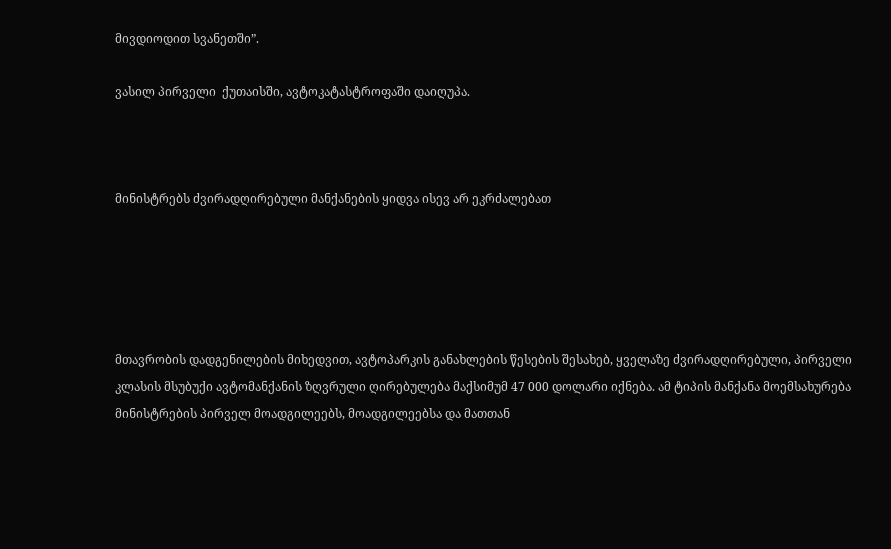მივდიოდით სვანეთში”.

ვასილ პირველი  ქუთაისში, ავტოკატასტროფაში დაიღუპა.



მინისტრებს ძვირადღირებული მანქანების ყიდვა ისევ არ ეკრძალებათ





მთავრობის დადგენილების მიხედვით, ავტოპარკის განახლების წესების შესახებ, ყველაზე ძვირადღირებული, პირველი კლასის მსუბუქი ავტომანქანის ზღვრული ღირებულება მაქსიმუმ 47 000 დოლარი იქნება. ამ ტიპის მანქანა მოემსახურება მინისტრების პირველ მოადგილეებს, მოადგილეებსა და მათთან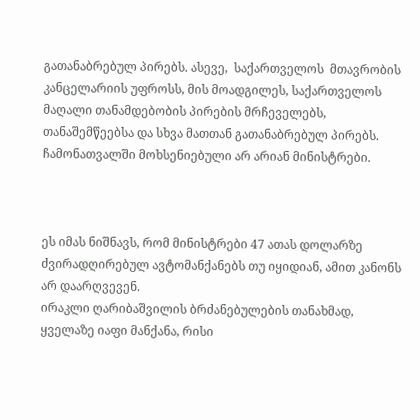გათანაბრებულ პირებს. ასევე,  საქართველოს  მთავრობის კანცელარიის უფროსს, მის მოადგილეს, საქართველოს მაღალი თანამდებობის პირების მრჩეველებს, თანაშემწეებსა და სხვა მათთან გათანაბრებულ პირებს. ჩამონათვალში მოხსენიებული არ არიან მინისტრები.



ეს იმას ნიშნავს, რომ მინისტრები 47 ათას დოლარზე ძვირადღირებულ ავტომანქანებს თუ იყიდიან, ამით კანონს არ დაარღვევენ.
ირაკლი ღარიბაშვილის ბრძანებულების თანახმად, ყველაზე იაფი მანქანა, რისი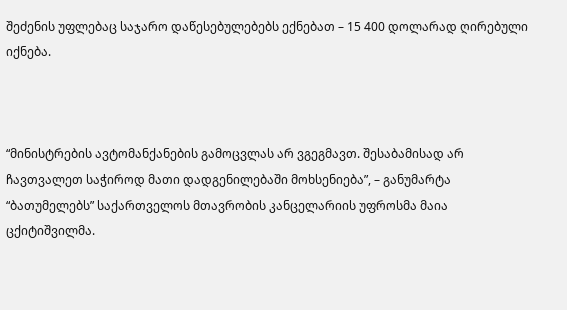შეძენის უფლებაც საჯარო დაწესებულებებს ექნებათ – 15 400 დოლარად ღირებული იქნება.



“მინისტრების ავტომანქანების გამოცვლას არ ვგეგმავთ. შესაბამისად არ ჩავთვალეთ საჭიროდ მათი დადგენილებაში მოხსენიება”, – განუმარტა “ბათუმელებს” საქართველოს მთავრობის კანცელარიის უფროსმა მაია ცქიტიშვილმა.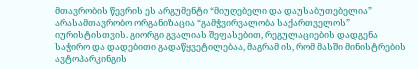მთავრობის წევრის ეს არგუმენტი “მიუღებელი და დაუსაბუთებელია” არასამთავრობო ორგანიზაცია “გამჭვირვალობა საქართველოს” იურისტისთვის. გიორგი გვალიას შეფასებით, რეგულაციების დადგენა საჭირო და დადებითი გადაწყვეტილებაა, მაგრამ ის, რომ მასში მინისტრების ავტოპარკინგის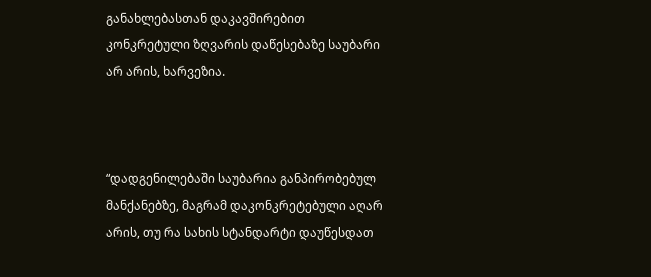განახლებასთან დაკავშირებით კონკრეტული ზღვარის დაწესებაზე საუბარი არ არის, ხარვეზია.



“დადგენილებაში საუბარია განპირობებულ მანქანებზე, მაგრამ დაკონკრეტებული აღარ არის, თუ რა სახის სტანდარტი დაუწესდათ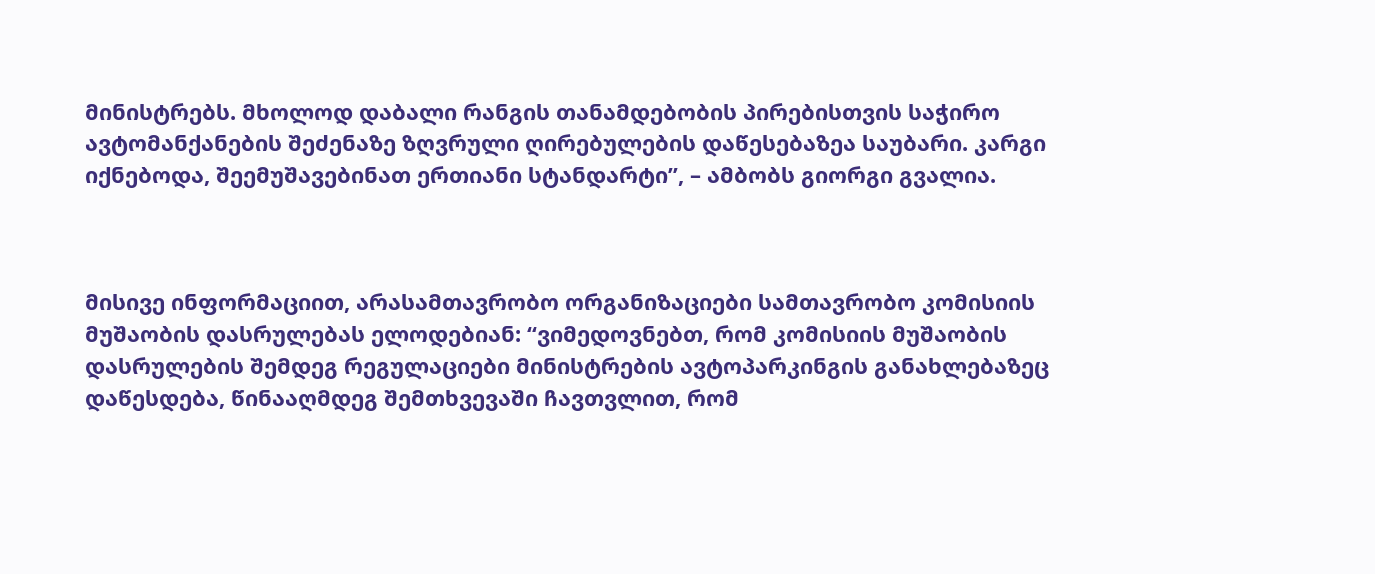მინისტრებს. მხოლოდ დაბალი რანგის თანამდებობის პირებისთვის საჭირო ავტომანქანების შეძენაზე ზღვრული ღირებულების დაწესებაზეა საუბარი. კარგი იქნებოდა, შეემუშავებინათ ერთიანი სტანდარტი”, – ამბობს გიორგი გვალია.



მისივე ინფორმაციით, არასამთავრობო ორგანიზაციები სამთავრობო კომისიის მუშაობის დასრულებას ელოდებიან: “ვიმედოვნებთ, რომ კომისიის მუშაობის დასრულების შემდეგ რეგულაციები მინისტრების ავტოპარკინგის განახლებაზეც დაწესდება, წინააღმდეგ შემთხვევაში ჩავთვლით, რომ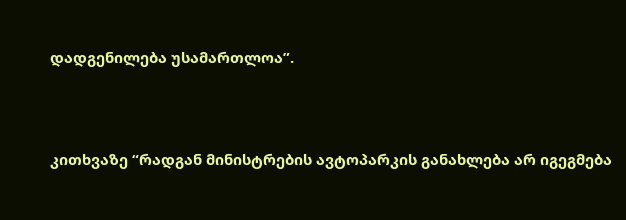დადგენილება უსამართლოა”.



კითხვაზე “რადგან მინისტრების ავტოპარკის განახლება არ იგეგმება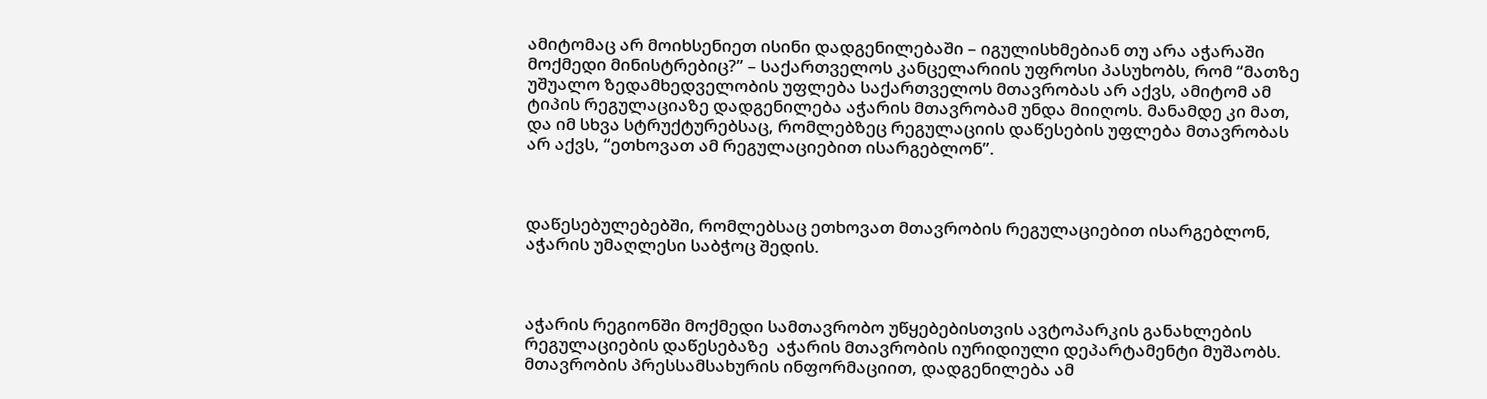ამიტომაც არ მოიხსენიეთ ისინი დადგენილებაში – იგულისხმებიან თუ არა აჭარაში მოქმედი მინისტრებიც?” – საქართველოს კანცელარიის უფროსი პასუხობს, რომ “მათზე უშუალო ზედამხედველობის უფლება საქართველოს მთავრობას არ აქვს, ამიტომ ამ ტიპის რეგულაციაზე დადგენილება აჭარის მთავრობამ უნდა მიიღოს. მანამდე კი მათ, და იმ სხვა სტრუქტურებსაც, რომლებზეც რეგულაციის დაწესების უფლება მთავრობას არ აქვს, “ეთხოვათ ამ რეგულაციებით ისარგებლონ”.



დაწესებულებებში, რომლებსაც ეთხოვათ მთავრობის რეგულაციებით ისარგებლონ,  აჭარის უმაღლესი საბჭოც შედის.



აჭარის რეგიონში მოქმედი სამთავრობო უწყებებისთვის ავტოპარკის განახლების რეგულაციების დაწესებაზე  აჭარის მთავრობის იურიდიული დეპარტამენტი მუშაობს. მთავრობის პრესსამსახურის ინფორმაციით, დადგენილება ამ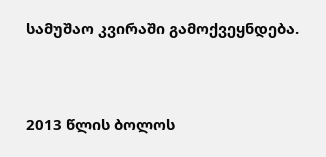სამუშაო კვირაში გამოქვეყნდება.



2013 წლის ბოლოს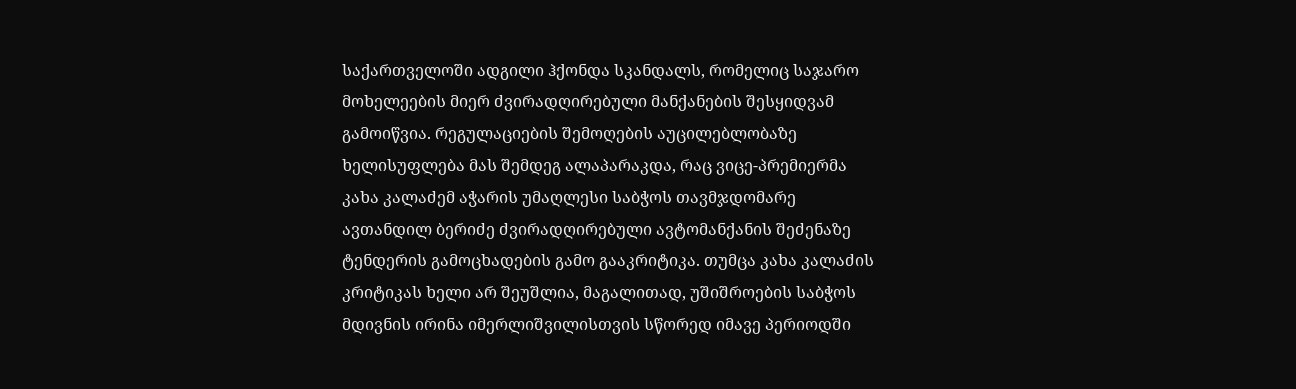საქართველოში ადგილი ჰქონდა სკანდალს, რომელიც საჯარო მოხელეების მიერ ძვირადღირებული მანქანების შესყიდვამ გამოიწვია. რეგულაციების შემოღების აუცილებლობაზე ხელისუფლება მას შემდეგ ალაპარაკდა, რაც ვიცე-პრემიერმა კახა კალაძემ აჭარის უმაღლესი საბჭოს თავმჯდომარე ავთანდილ ბერიძე ძვირადღირებული ავტომანქანის შეძენაზე ტენდერის გამოცხადების გამო გააკრიტიკა. თუმცა კახა კალაძის კრიტიკას ხელი არ შეუშლია, მაგალითად, უშიშროების საბჭოს მდივნის ირინა იმერლიშვილისთვის სწორედ იმავე პერიოდში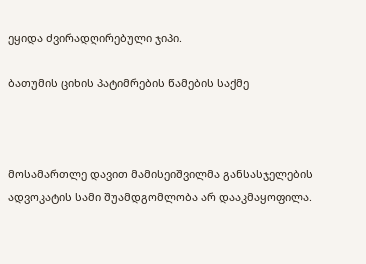ეყიდა ძვირადღირებული ჯიპი.

ბათუმის ციხის პატიმრების წამების საქმე



მოსამართლე დავით მამისეიშვილმა განსასჯელების ადვოკატის სამი შუამდგომლობა არ დააკმაყოფილა.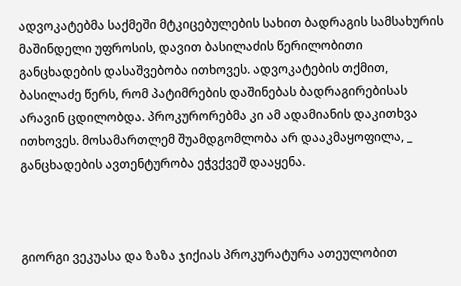ადვოკატებმა საქმეში მტკიცებულების სახით ბადრაგის სამსახურის მაშინდელი უფროსის, დავით ბასილაძის წერილობითი განცხადების დასაშვებობა ითხოვეს. ადვოკატების თქმით, ბასილაძე წერს, რომ პატიმრების დაშინებას ბადრაგირებისას არავინ ცდილობდა. პროკურორებმა კი ამ ადამიანის დაკითხვა ითხოვეს. მოსამართლემ შუამდგომლობა არ დააკმაყოფილა, _ განცხადების ავთენტურობა ეჭვქვეშ დააყენა.



გიორგი ვეკუასა და ზაზა ჯიქიას პროკურატურა ათეულობით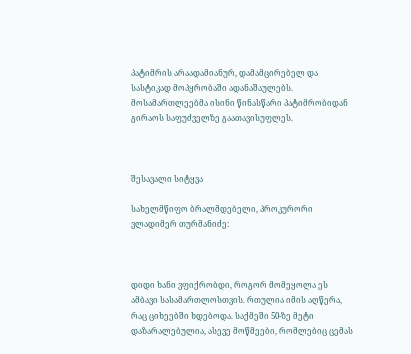პატიმრის არაადამიანურ, დამამცირებელ და სასტიკად მოპყრობაში ადანაშაულებს.  მოსამართლეებმა ისინი წინასწარი პატიმრობიდან გირაოს საფუძველზე გაათავისუფლეს.



შესავალი სიტყვა

სახელმწიფო ბრალმდებელი, პროკურორი ვლადიმერ თურმანიძე:



დიდი ხანი ვფიქრობდი, როგორ მომეყოლა ეს ამბავი სასამართლოსთვის. რთულია იმის აღწერა, რაც ციხეებში ხდებოდა. საქმეში 50-ზე მეტი დაზარალებულია, ასევე მოწმეები, რომლებიც ცემას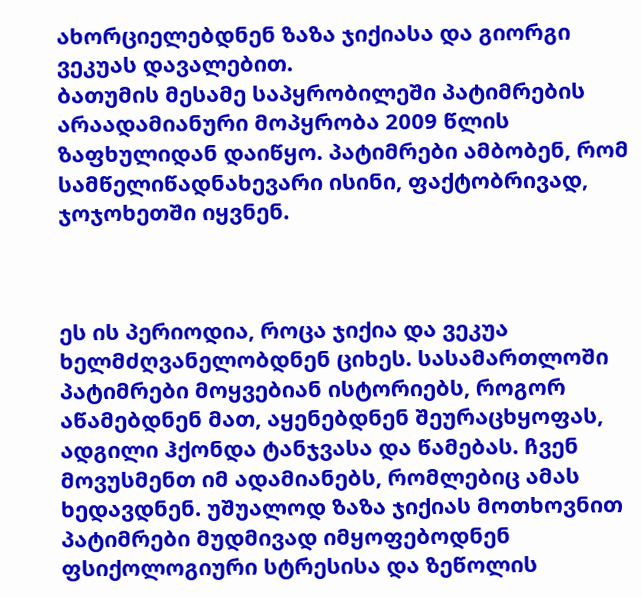ახორციელებდნენ ზაზა ჯიქიასა და გიორგი ვეკუას დავალებით.
ბათუმის მესამე საპყრობილეში პატიმრების არაადამიანური მოპყრობა 2009 წლის ზაფხულიდან დაიწყო. პატიმრები ამბობენ, რომ სამწელიწადნახევარი ისინი, ფაქტობრივად, ჯოჯოხეთში იყვნენ.



ეს ის პერიოდია, როცა ჯიქია და ვეკუა ხელმძღვანელობდნენ ციხეს. სასამართლოში პატიმრები მოყვებიან ისტორიებს, როგორ აწამებდნენ მათ, აყენებდნენ შეურაცხყოფას, ადგილი ჰქონდა ტანჯვასა და წამებას. ჩვენ მოვუსმენთ იმ ადამიანებს, რომლებიც ამას ხედავდნენ. უშუალოდ ზაზა ჯიქიას მოთხოვნით პატიმრები მუდმივად იმყოფებოდნენ ფსიქოლოგიური სტრესისა და ზეწოლის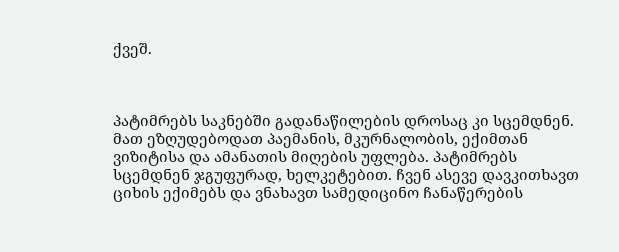ქვეშ.



პატიმრებს საკნებში გადანაწილების დროსაც კი სცემდნენ. მათ ეზღუდებოდათ პაემანის, მკურნალობის, ექიმთან ვიზიტისა და ამანათის მიღების უფლება. პატიმრებს სცემდნენ ჯგუფურად, ხელკეტებით. ჩვენ ასევე დავკითხავთ ციხის ექიმებს და ვნახავთ სამედიცინო ჩანაწერების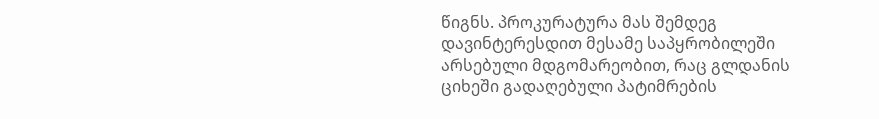წიგნს. პროკურატურა მას შემდეგ დავინტერესდით მესამე საპყრობილეში არსებული მდგომარეობით, რაც გლდანის ციხეში გადაღებული პატიმრების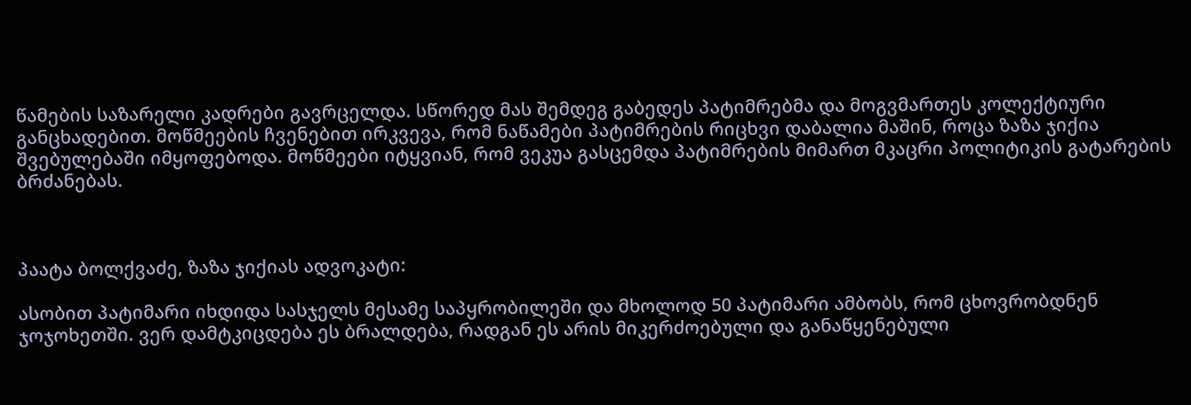წამების საზარელი კადრები გავრცელდა. სწორედ მას შემდეგ გაბედეს პატიმრებმა და მოგვმართეს კოლექტიური განცხადებით. მოწმეების ჩვენებით ირკვევა, რომ ნაწამები პატიმრების რიცხვი დაბალია მაშინ, როცა ზაზა ჯიქია შვებულებაში იმყოფებოდა. მოწმეები იტყვიან, რომ ვეკუა გასცემდა პატიმრების მიმართ მკაცრი პოლიტიკის გატარების ბრძანებას.



პაატა ბოლქვაძე, ზაზა ჯიქიას ადვოკატი:

ასობით პატიმარი იხდიდა სასჯელს მესამე საპყრობილეში და მხოლოდ 50 პატიმარი ამბობს, რომ ცხოვრობდნენ ჯოჯოხეთში. ვერ დამტკიცდება ეს ბრალდება, რადგან ეს არის მიკერძოებული და განაწყენებული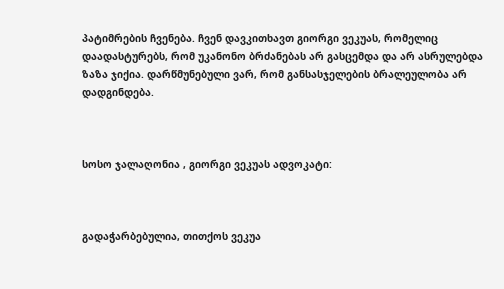პატიმრების ჩვენება. ჩვენ დავკითხავთ გიორგი ვეკუას, რომელიც დაადასტურებს, რომ უკანონო ბრძანებას არ გასცემდა და არ ასრულებდა ზაზა ჯიქია. დარწმუნებული ვარ, რომ განსასჯელების ბრალეულობა არ დადგინდება.



სოსო ჯალაღონია , გიორგი ვეკუას ადვოკატი:



გადაჭარბებულია, თითქოს ვეკუა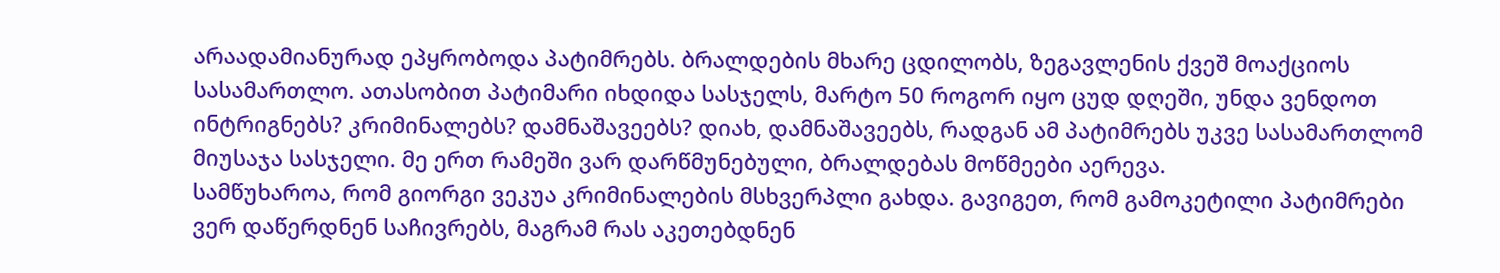არაადამიანურად ეპყრობოდა პატიმრებს. ბრალდების მხარე ცდილობს, ზეგავლენის ქვეშ მოაქციოს სასამართლო. ათასობით პატიმარი იხდიდა სასჯელს, მარტო 50 როგორ იყო ცუდ დღეში, უნდა ვენდოთ ინტრიგნებს? კრიმინალებს? დამნაშავეებს? დიახ, დამნაშავეებს, რადგან ამ პატიმრებს უკვე სასამართლომ მიუსაჯა სასჯელი. მე ერთ რამეში ვარ დარწმუნებული, ბრალდებას მოწმეები აერევა.
სამწუხაროა, რომ გიორგი ვეკუა კრიმინალების მსხვერპლი გახდა. გავიგეთ, რომ გამოკეტილი პატიმრები ვერ დაწერდნენ საჩივრებს, მაგრამ რას აკეთებდნენ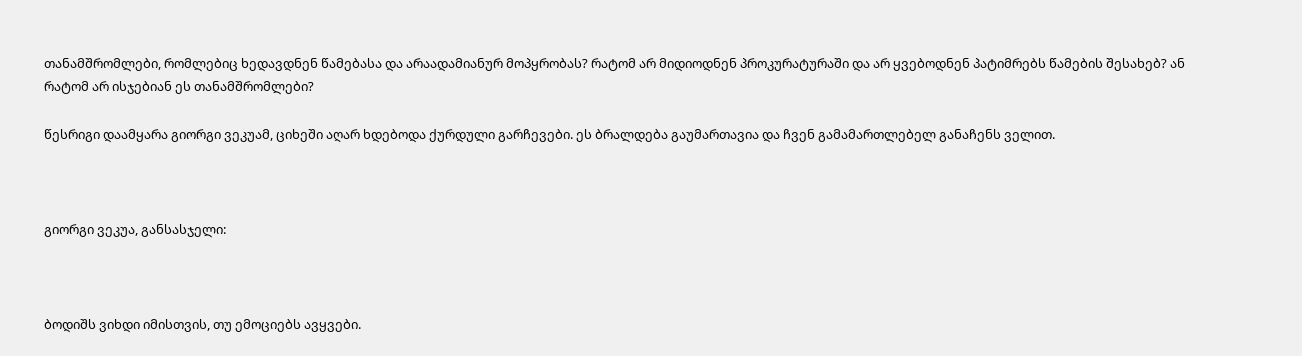თანამშრომლები, რომლებიც ხედავდნენ წამებასა და არაადამიანურ მოპყრობას? რატომ არ მიდიოდნენ პროკურატურაში და არ ყვებოდნენ პატიმრებს წამების შესახებ? ან რატომ არ ისჯებიან ეს თანამშრომლები?

წესრიგი დაამყარა გიორგი ვეკუამ, ციხეში აღარ ხდებოდა ქურდული გარჩევები. ეს ბრალდება გაუმართავია და ჩვენ გამამართლებელ განაჩენს ველით.



გიორგი ვეკუა, განსასჯელი:



ბოდიშს ვიხდი იმისთვის, თუ ემოციებს ავყვები.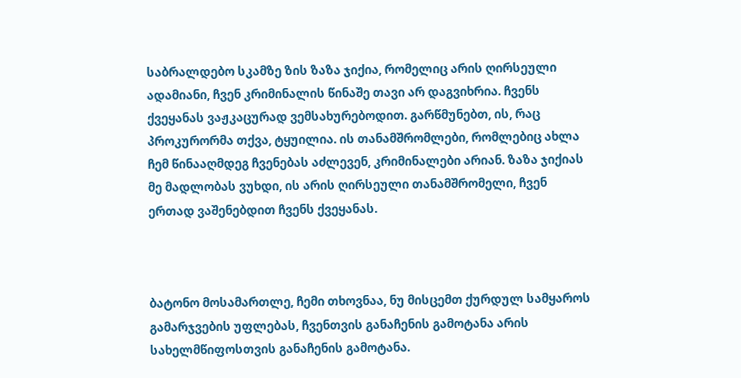საბრალდებო სკამზე ზის ზაზა ჯიქია, რომელიც არის ღირსეული ადამიანი, ჩვენ კრიმინალის წინაშე თავი არ დაგვიხრია. ჩვენს ქვეყანას ვაჟკაცურად ვემსახურებოდით. გარწმუნებთ, ის, რაც პროკურორმა თქვა, ტყუილია. ის თანამშრომლები, რომლებიც ახლა ჩემ წინააღმდეგ ჩვენებას აძლევენ, კრიმინალები არიან. ზაზა ჯიქიას მე მადლობას ვუხდი, ის არის ღირსეული თანამშრომელი, ჩვენ ერთად ვაშენებდით ჩვენს ქვეყანას.



ბატონო მოსამართლე, ჩემი თხოვნაა, ნუ მისცემთ ქურდულ სამყაროს გამარჯვების უფლებას, ჩვენთვის განაჩენის გამოტანა არის სახელმწიფოსთვის განაჩენის გამოტანა.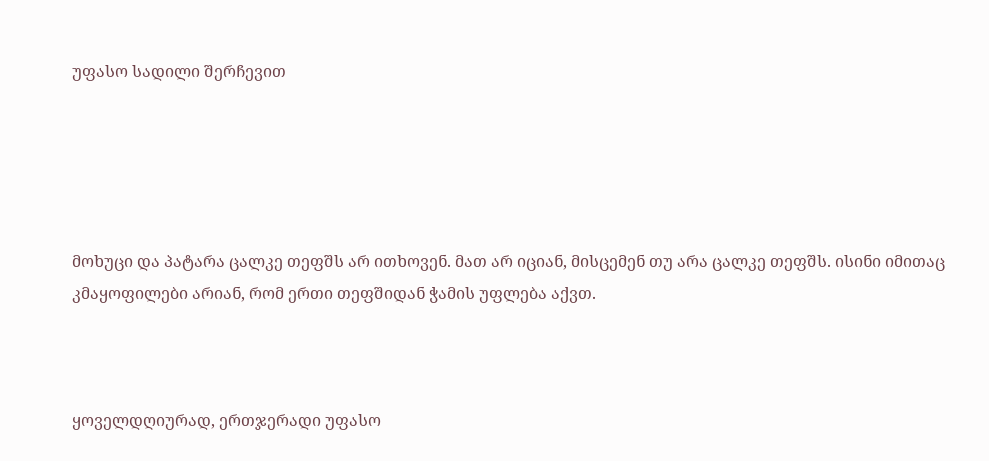უფასო სადილი შერჩევით





მოხუცი და პატარა ცალკე თეფშს არ ითხოვენ. მათ არ იციან, მისცემენ თუ არა ცალკე თეფშს. ისინი იმითაც კმაყოფილები არიან, რომ ერთი თეფშიდან ჭამის უფლება აქვთ.



ყოველდღიურად, ერთჯერადი უფასო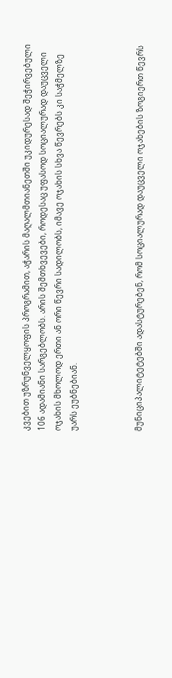კვებით უზრუნველყოფის პროგრამით, აჭარის მაღალმთიანეთში უკიდურესად შეჭირვებული 106 ადამიანი სარგებლობს. არის შემთხვევები, როდესაც უფასოდ სოციალურად დაუცველი ოჯახის მხოლოდ ერთი ან ორი წევრი სადილობს, იმავე ოჯახის სხვა წევრებს კი საჭმელზე უარს ეუბნებიან.



მუნიციპალიტეტებში ადასტურებენ, რომ სოციალურად დაუცველი ოჯახების ზოგიერთ წევრს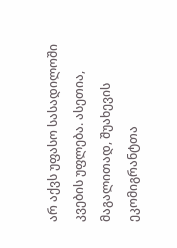არ აქვს უფასო სასადილოში კვების უფლება. ასეთია, მაგალითად, შუახევის ეკომიგრანტთა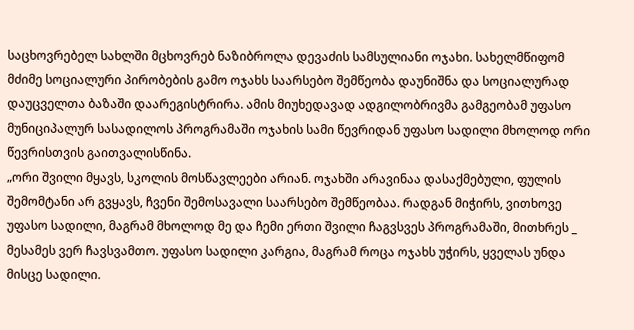საცხოვრებელ სახლში მცხოვრებ ნაზიბროლა დევაძის სამსულიანი ოჯახი. სახელმწიფომ მძიმე სოციალური პირობების გამო ოჯახს საარსებო შემწეობა დაუნიშნა და სოციალურად დაუცველთა ბაზაში დაარეგისტრირა. ამის მიუხედავად ადგილობრივმა გამგეობამ უფასო მუნიციპალურ სასადილოს პროგრამაში ოჯახის სამი წევრიდან უფასო სადილი მხოლოდ ორი წევრისთვის გაითვალისწინა.
„ორი შვილი მყავს, სკოლის მოსწავლეები არიან. ოჯახში არავინაა დასაქმებული, ფულის შემომტანი არ გვყავს, ჩვენი შემოსავალი საარსებო შემწეობაა. რადგან მიჭირს, ვითხოვე უფასო სადილი, მაგრამ მხოლოდ მე და ჩემი ერთი შვილი ჩაგვსვეს პროგრამაში, მითხრეს _ მესამეს ვერ ჩავსვამთო. უფასო სადილი კარგია, მაგრამ როცა ოჯახს უჭირს, ყველას უნდა მისცე სადილი.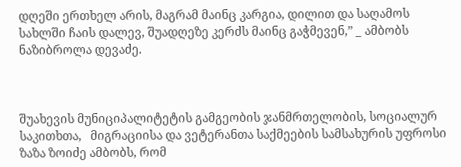დღეში ერთხელ არის, მაგრამ მაინც კარგია, დილით და საღამოს სახლში ჩაის დალევ, შუადღეზე კერძს მაინც გაჭმევენ,” _ ამბობს ნაზიბროლა დევაძე.



შუახევის მუნიციპალიტეტის გამგეობის ჯანმრთელობის, სოციალურ საკითხთა,   მიგრაციისა და ვეტერანთა საქმეების სამსახურის უფროსი ზაზა ზოიძე ამბობს, რომ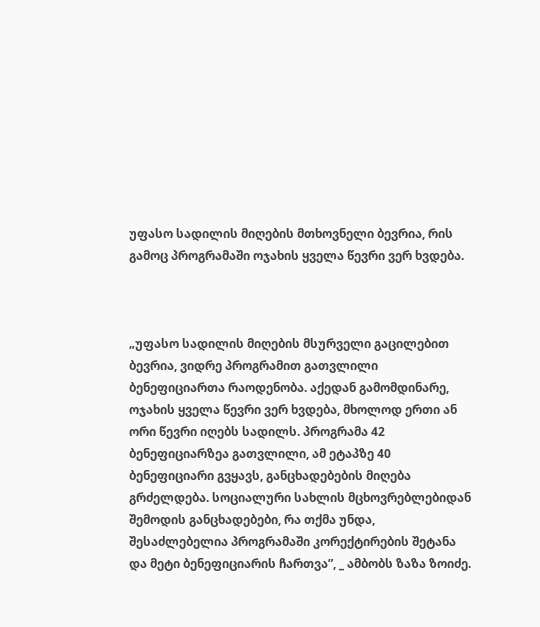უფასო სადილის მიღების მთხოვნელი ბევრია, რის გამოც პროგრამაში ოჯახის ყველა წევრი ვერ ხვდება.



„უფასო სადილის მიღების მსურველი გაცილებით ბევრია, ვიდრე პროგრამით გათვლილი ბენეფიციართა რაოდენობა. აქედან გამომდინარე, ოჯახის ყველა წევრი ვერ ხვდება, მხოლოდ ერთი ან ორი წევრი იღებს სადილს. პროგრამა 42 ბენეფიციარზეა გათვლილი, ამ ეტაპზე 40 ბენეფიციარი გვყავს, განცხადებების მიღება გრძელდება. სოციალური სახლის მცხოვრებლებიდან შემოდის განცხადებები, რა თქმა უნდა, შესაძლებელია პროგრამაში კორექტირების შეტანა და მეტი ბენეფიციარის ჩართვა”, _ ამბობს ზაზა ზოიძე.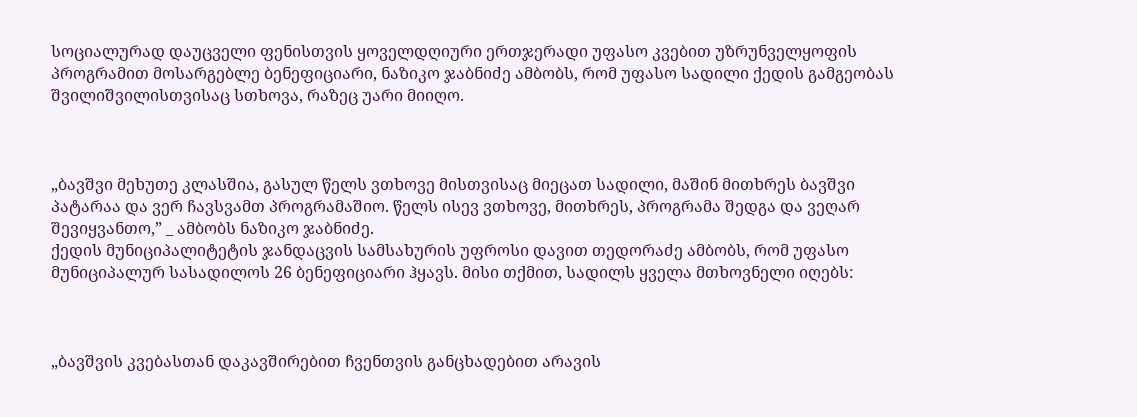სოციალურად დაუცველი ფენისთვის ყოველდღიური ერთჯერადი უფასო კვებით უზრუნველყოფის პროგრამით მოსარგებლე ბენეფიციარი, ნაზიკო ჯაბნიძე ამბობს, რომ უფასო სადილი ქედის გამგეობას შვილიშვილისთვისაც სთხოვა, რაზეც უარი მიიღო.



„ბავშვი მეხუთე კლასშია, გასულ წელს ვთხოვე მისთვისაც მიეცათ სადილი, მაშინ მითხრეს ბავშვი პატარაა და ვერ ჩავსვამთ პროგრამაშიო. წელს ისევ ვთხოვე, მითხრეს, პროგრამა შედგა და ვეღარ შევიყვანთო,” _ ამბობს ნაზიკო ჯაბნიძე.
ქედის მუნიციპალიტეტის ჯანდაცვის სამსახურის უფროსი დავით თედორაძე ამბობს, რომ უფასო მუნიციპალურ სასადილოს 26 ბენეფიციარი ჰყავს. მისი თქმით, სადილს ყველა მთხოვნელი იღებს:



„ბავშვის კვებასთან დაკავშირებით ჩვენთვის განცხადებით არავის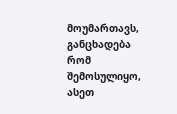მოუმართავს, განცხადება რომ შემოსულიყო, ასეთ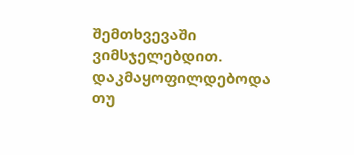შემთხვევაში ვიმსჯელებდით. დაკმაყოფილდებოდა თუ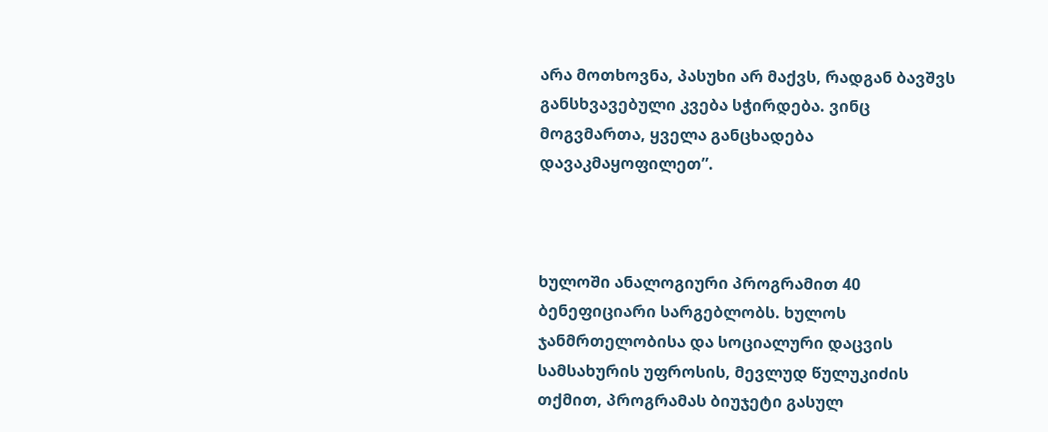არა მოთხოვნა, პასუხი არ მაქვს, რადგან ბავშვს განსხვავებული კვება სჭირდება. ვინც მოგვმართა, ყველა განცხადება დავაკმაყოფილეთ”.



ხულოში ანალოგიური პროგრამით 40 ბენეფიციარი სარგებლობს. ხულოს ჯანმრთელობისა და სოციალური დაცვის სამსახურის უფროსის, მევლუდ წულუკიძის თქმით, პროგრამას ბიუჯეტი გასულ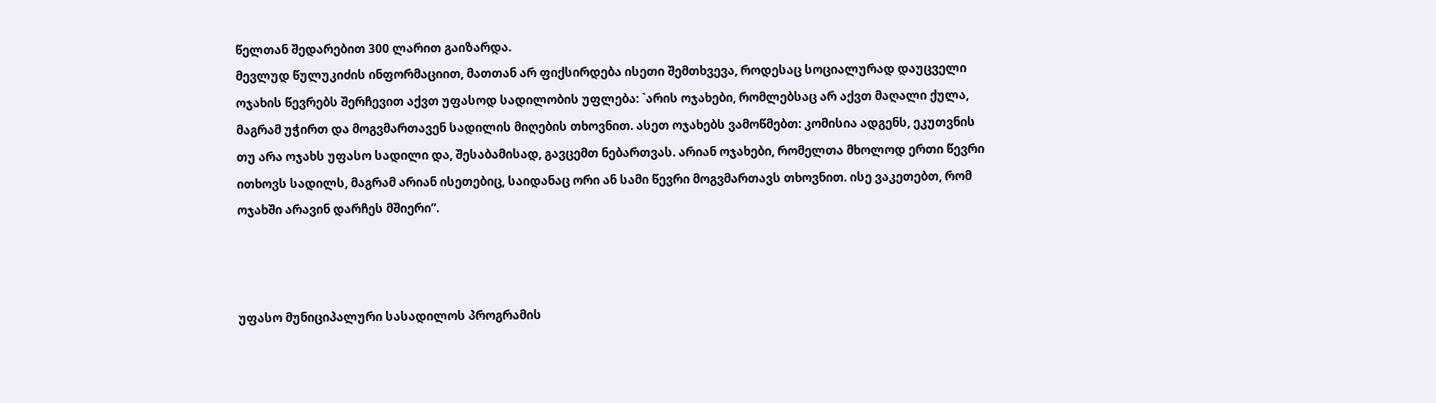წელთან შედარებით 300 ლარით გაიზარდა.
მევლუდ წულუკიძის ინფორმაციით, მათთან არ ფიქსირდება ისეთი შემთხვევა, როდესაც სოციალურად დაუცველი ოჯახის წევრებს შერჩევით აქვთ უფასოდ სადილობის უფლება: `არის ოჯახები, რომლებსაც არ აქვთ მაღალი ქულა, მაგრამ უჭირთ და მოგვმართავენ სადილის მიღების თხოვნით. ასეთ ოჯახებს ვამოწმებთ: კომისია ადგენს, ეკუთვნის თუ არა ოჯახს უფასო სადილი და, შესაბამისად, გავცემთ ნებართვას. არიან ოჯახები, რომელთა მხოლოდ ერთი წევრი ითხოვს სადილს, მაგრამ არიან ისეთებიც, საიდანაც ორი ან სამი წევრი მოგვმართავს თხოვნით. ისე ვაკეთებთ, რომ ოჯახში არავინ დარჩეს მშიერი”.



უფასო მუნიციპალური სასადილოს პროგრამის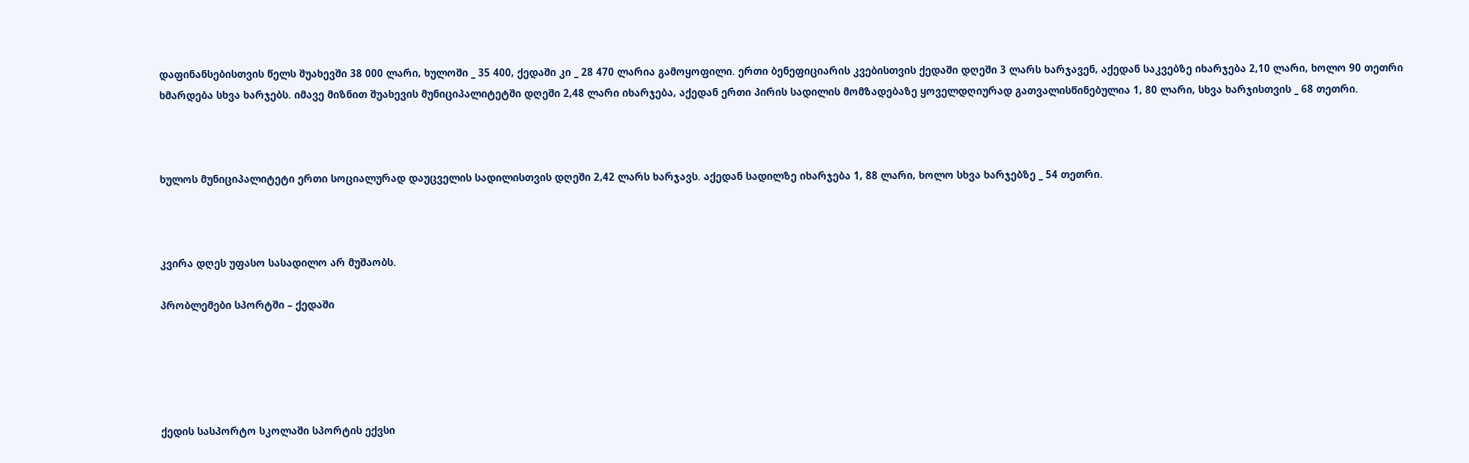დაფინანსებისთვის წელს შუახევში 38 000 ლარი, ხულოში _ 35 400, ქედაში კი _ 28 470 ლარია გამოყოფილი. ერთი ბენეფიციარის კვებისთვის ქედაში დღეში 3 ლარს ხარჯავენ, აქედან საკვებზე იხარჯება 2,10 ლარი, ხოლო 90 თეთრი ხმარდება სხვა ხარჯებს. იმავე მიზნით შუახევის მუნიციპალიტეტში დღეში 2,48 ლარი იხარჯება, აქედან ერთი პირის სადილის მომზადებაზე ყოველდღიურად გათვალისწინებულია 1, 80 ლარი, სხვა ხარჯისთვის _ 68 თეთრი.



ხულოს მუნიციპალიტეტი ერთი სოციალურად დაუცველის სადილისთვის დღეში 2,42 ლარს ხარჯავს. აქედან სადილზე იხარჯება 1, 88 ლარი, ხოლო სხვა ხარჯებზე _ 54 თეთრი.



კვირა დღეს უფასო სასადილო არ მუშაობს.

პრობლემები სპორტში – ქედაში





ქედის სასპორტო სკოლაში სპორტის ექვსი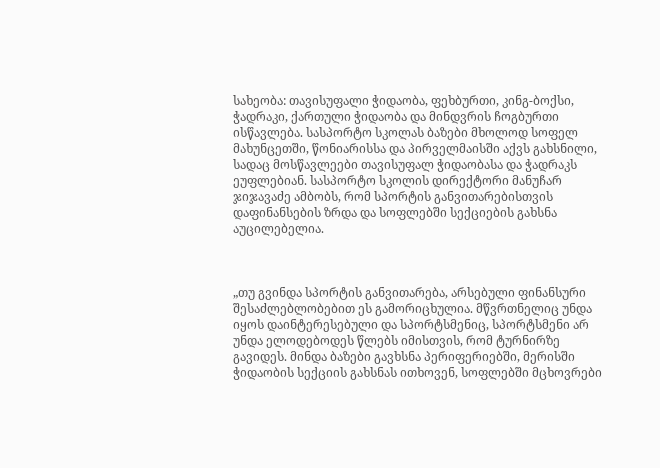სახეობა: თავისუფალი ჭიდაობა, ფეხბურთი, კინგ-ბოქსი, ჭადრაკი, ქართული ჭიდაობა და მინდვრის ჩოგბურთი ისწავლება. სასპორტო სკოლას ბაზები მხოლოდ სოფელ მახუნცეთში, წონიარისსა და პირველმაისში აქვს გახსნილი, სადაც მოსწავლეები თავისუფალ ჭიდაობასა და ჭადრაკს ეუფლებიან. სასპორტო სკოლის დირექტორი მანუჩარ ჯიჯავაძე ამბობს, რომ სპორტის განვითარებისთვის დაფინანსების ზრდა და სოფლებში სექციების გახსნა აუცილებელია.



„თუ გვინდა სპორტის განვითარება, არსებული ფინანსური შესაძლებლობებით ეს გამორიცხულია. მწვრთნელიც უნდა იყოს დაინტერესებული და სპორტსმენიც, სპორტსმენი არ უნდა ელოდებოდეს წლებს იმისთვის, რომ ტურნირზე გავიდეს. მინდა ბაზები გავხსნა პერიფერიებში, მერისში ჭიდაობის სექციის გახსნას ითხოვენ, სოფლებში მცხოვრები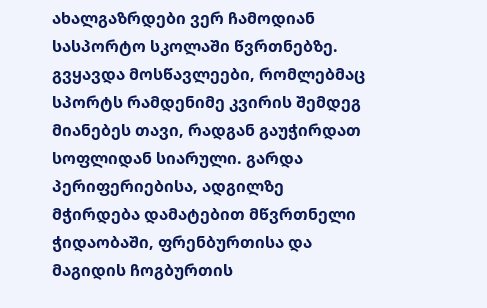ახალგაზრდები ვერ ჩამოდიან სასპორტო სკოლაში წვრთნებზე. გვყავდა მოსწავლეები, რომლებმაც სპორტს რამდენიმე კვირის შემდეგ მიანებეს თავი, რადგან გაუჭირდათ სოფლიდან სიარული. გარდა პერიფერიებისა, ადგილზე მჭირდება დამატებით მწვრთნელი ჭიდაობაში, ფრენბურთისა და მაგიდის ჩოგბურთის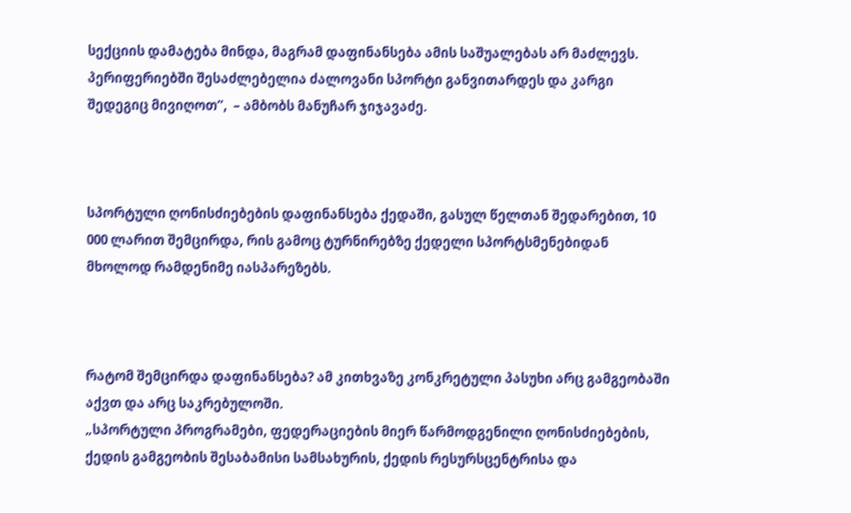სექციის დამატება მინდა, მაგრამ დაფინანსება ამის საშუალებას არ მაძლევს. პერიფერიებში შესაძლებელია ძალოვანი სპორტი განვითარდეს და კარგი შედეგიც მივიღოთ”,  – ამბობს მანუჩარ ჯიჯავაძე.



სპორტული ღონისძიებების დაფინანსება ქედაში, გასულ წელთან შედარებით, 10 000 ლარით შემცირდა, რის გამოც ტურნირებზე ქედელი სპორტსმენებიდან მხოლოდ რამდენიმე იასპარეზებს.



რატომ შემცირდა დაფინანსება? ამ კითხვაზე კონკრეტული პასუხი არც გამგეობაში აქვთ და არც საკრებულოში.
„სპორტული პროგრამები, ფედერაციების მიერ წარმოდგენილი ღონისძიებების, ქედის გამგეობის შესაბამისი სამსახურის, ქედის რესურსცენტრისა და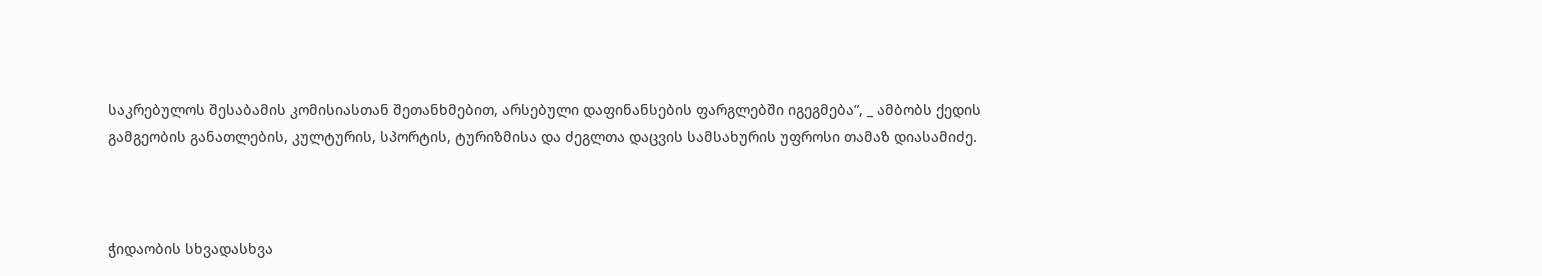საკრებულოს შესაბამის კომისიასთან შეთანხმებით, არსებული დაფინანსების ფარგლებში იგეგმება”, _ ამბობს ქედის გამგეობის განათლების, კულტურის, სპორტის, ტურიზმისა და ძეგლთა დაცვის სამსახურის უფროსი თამაზ დიასამიძე.



ჭიდაობის სხვადასხვა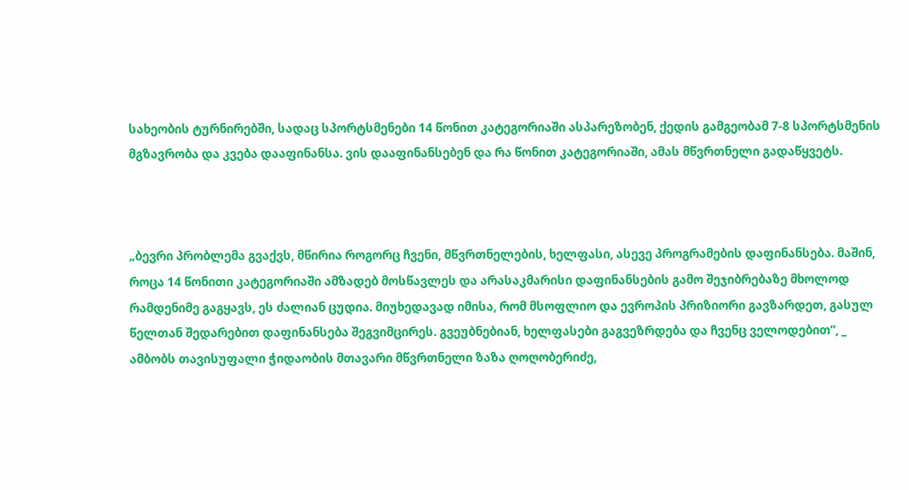სახეობის ტურნირებში, სადაც სპორტსმენები 14 წონით კატეგორიაში ასპარეზობენ, ქედის გამგეობამ 7-8 სპორტსმენის მგზავრობა და კვება დააფინანსა. ვის დააფინანსებენ და რა წონით კატეგორიაში, ამას მწვრთნელი გადაწყვეტს.



„ბევრი პრობლემა გვაქვს, მწირია როგორც ჩვენი, მწვრთნელების, ხელფასი, ასევე პროგრამების დაფინანსება. მაშინ, როცა 14 წონითი კატეგორიაში ამზადებ მოსწავლეს და არასაკმარისი დაფინანსების გამო შეჯიბრებაზე მხოლოდ რამდენიმე გაგყავს, ეს ძალიან ცუდია. მიუხედავად იმისა, რომ მსოფლიო და ევროპის პრიზიორი გავზარდეთ, გასულ წელთან შედარებით დაფინანსება შეგვიმცირეს. გვეუბნებიან, ხელფასები გაგვეზრდება და ჩვენც ველოდებით”, _ ამბობს თავისუფალი ჭიდაობის მთავარი მწვრთნელი ზაზა ღოღობერიძე,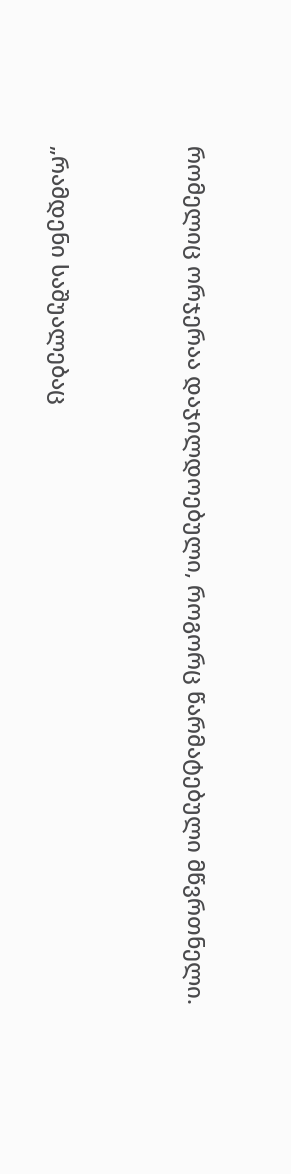რომელიც ორჯერაა დაჯილდოებული, როგორც წარმატებული მწვრთნელი.



„რამდენი საშუალებაც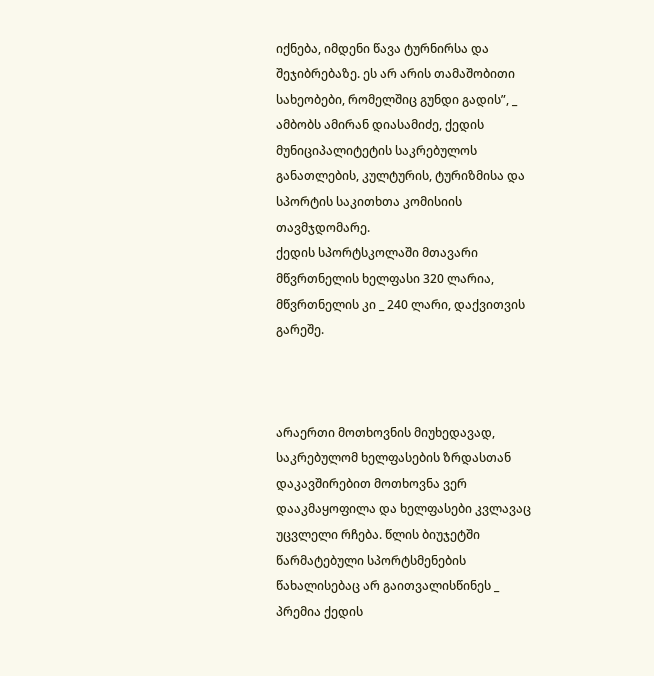იქნება, იმდენი წავა ტურნირსა და შეჯიბრებაზე. ეს არ არის თამაშობითი სახეობები, რომელშიც გუნდი გადის”, _ ამბობს ამირან დიასამიძე, ქედის მუნიციპალიტეტის საკრებულოს განათლების, კულტურის, ტურიზმისა და სპორტის საკითხთა კომისიის თავმჯდომარე.
ქედის სპორტსკოლაში მთავარი მწვრთნელის ხელფასი 320 ლარია, მწვრთნელის კი _ 240 ლარი, დაქვითვის გარეშე.



არაერთი მოთხოვნის მიუხედავად, საკრებულომ ხელფასების ზრდასთან დაკავშირებით მოთხოვნა ვერ დააკმაყოფილა და ხელფასები კვლავაც უცვლელი რჩება. წლის ბიუჯეტში წარმატებული სპორტსმენების წახალისებაც არ გაითვალისწინეს _ პრემია ქედის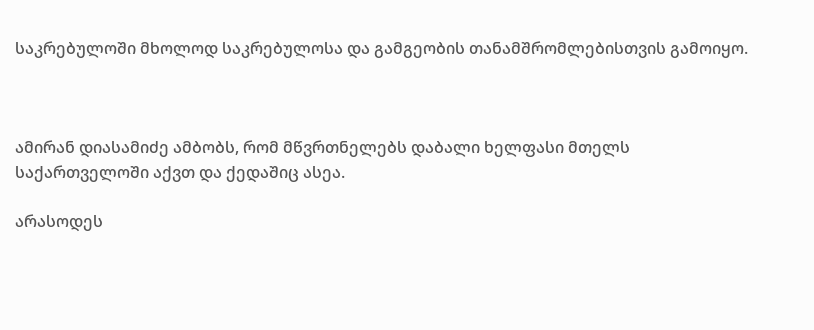საკრებულოში მხოლოდ საკრებულოსა და გამგეობის თანამშრომლებისთვის გამოიყო.



ამირან დიასამიძე ამბობს, რომ მწვრთნელებს დაბალი ხელფასი მთელს საქართველოში აქვთ და ქედაშიც ასეა.

არასოდეს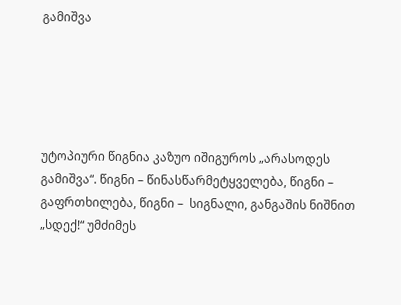გამიშვა





უტოპიური წიგნია კაზუო იშიგუროს „არასოდეს გამიშვა“. წიგნი – წინასწარმეტყველება, წიგნი –  გაფრთხილება, წიგნი –  სიგნალი, განგაშის ნიშნით „სდექ!“ უმძიმეს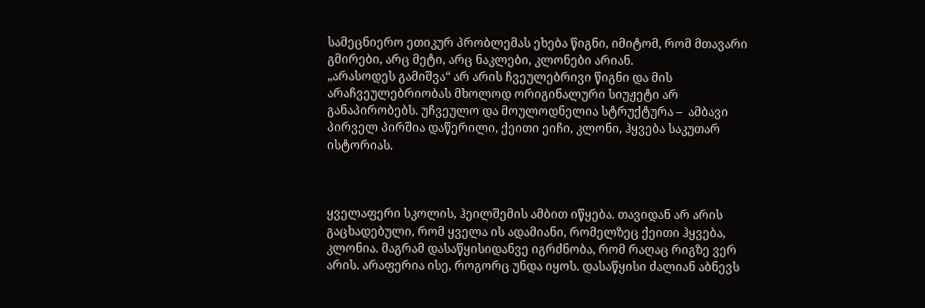სამეცნიერო ეთიკურ პრობლემას ეხება წიგნი, იმიტომ, რომ მთავარი გმირები, არც მეტი, არც ნაკლები, კლონები არიან.
„არასოდეს გამიშვა“ არ არის ჩვეულებრივი წიგნი და მის არაჩვეულებრიობას მხოლოდ ორიგინალური სიუჟეტი არ განაპირობებს. უჩვეულო და მოულოდნელია სტრუქტურა –  ამბავი პირველ პირშია დაწერილი, ქეითი ეიჩი, კლონი, ჰყვება საკუთარ ისტორიას.



ყველაფერი სკოლის, ჰეილშემის ამბით იწყება. თავიდან არ არის გაცხადებული, რომ ყველა ის ადამიანი, რომელზეც ქეითი ჰყვება, კლონია. მაგრამ დასაწყისიდანვე იგრძნობა, რომ რაღაც რიგზე ვერ არის. არაფერია ისე, როგორც უნდა იყოს. დასაწყისი ძალიან აბნევს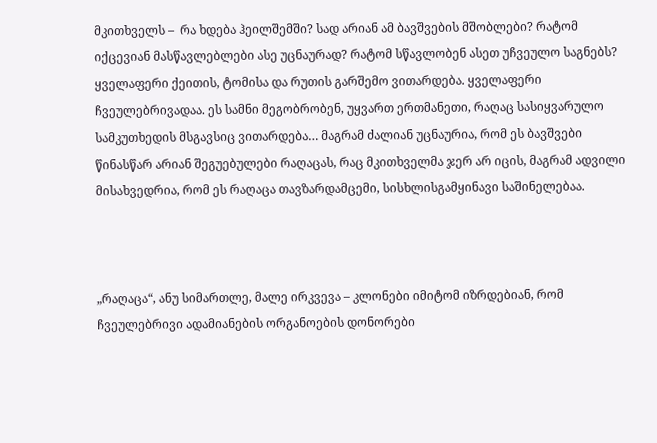მკითხველს –  რა ხდება ჰეილშემში? სად არიან ამ ბავშვების მშობლები? რატომ იქცევიან მასწავლებლები ასე უცნაურად? რატომ სწავლობენ ასეთ უჩვეულო საგნებს?
ყველაფერი ქეითის, ტომისა და რუთის გარშემო ვითარდება. ყველაფერი ჩვეულებრივადაა. ეს სამნი მეგობრობენ, უყვართ ერთმანეთი, რაღაც სასიყვარულო სამკუთხედის მსგავსიც ვითარდება… მაგრამ ძალიან უცნაურია, რომ ეს ბავშვები წინასწარ არიან შეგუებულები რაღაცას, რაც მკითხველმა ჯერ არ იცის, მაგრამ ადვილი მისახვედრია, რომ ეს რაღაცა თავზარდამცემი, სისხლისგამყინავი საშინელებაა.



„რაღაცა“, ანუ სიმართლე, მალე ირკვევა – კლონები იმიტომ იზრდებიან, რომ ჩვეულებრივი ადამიანების ორგანოების დონორები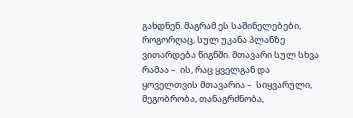გახდნენ. მაგრამ ეს საშინელებები, როგორღაც, სულ უკანა პლანზე ვითარდება წიგნში. მთავარი სულ სხვა რამაა –  ის, რაც ყველგან და ყოველთვის მთავარია –  სიყვარული, მეგობრობა, თანაგრძნობა,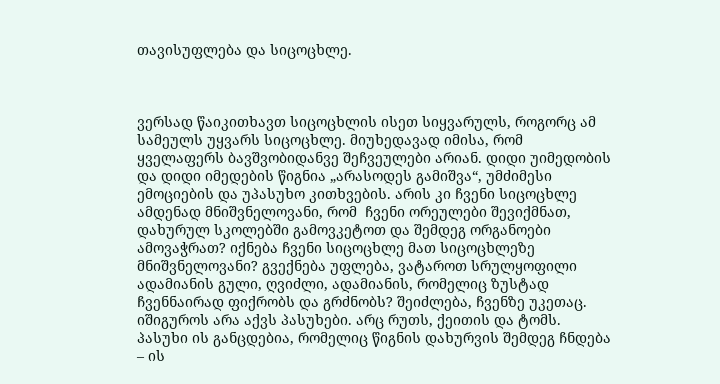თავისუფლება და სიცოცხლე.



ვერსად წაიკითხავთ სიცოცხლის ისეთ სიყვარულს, როგორც ამ სამეულს უყვარს სიცოცხლე. მიუხედავად იმისა, რომ ყველაფერს ბავშვობიდანვე შეჩვეულები არიან. დიდი უიმედობის და დიდი იმედების წიგნია „არასოდეს გამიშვა“, უმძიმესი ემოციების და უპასუხო კითხვების. არის კი ჩვენი სიცოცხლე ამდენად მნიშვნელოვანი, რომ  ჩვენი ორეულები შევიქმნათ, დახურულ სკოლებში გამოვკეტოთ და შემდეგ ორგანოები ამოვაჭრათ? იქნება ჩვენი სიცოცხლე მათ სიცოცხლეზე მნიშვნელოვანი? გვექნება უფლება, ვატაროთ სრულყოფილი ადამიანის გული, ღვიძლი, ადამიანის, რომელიც ზუსტად ჩვენნაირად ფიქრობს და გრძნობს? შეიძლება, ჩვენზე უკეთაც. იშიგუროს არა აქვს პასუხები. არც რუთს, ქეითის და ტომს. პასუხი ის განცდებია, რომელიც წიგნის დახურვის შემდეგ ჩნდება – ის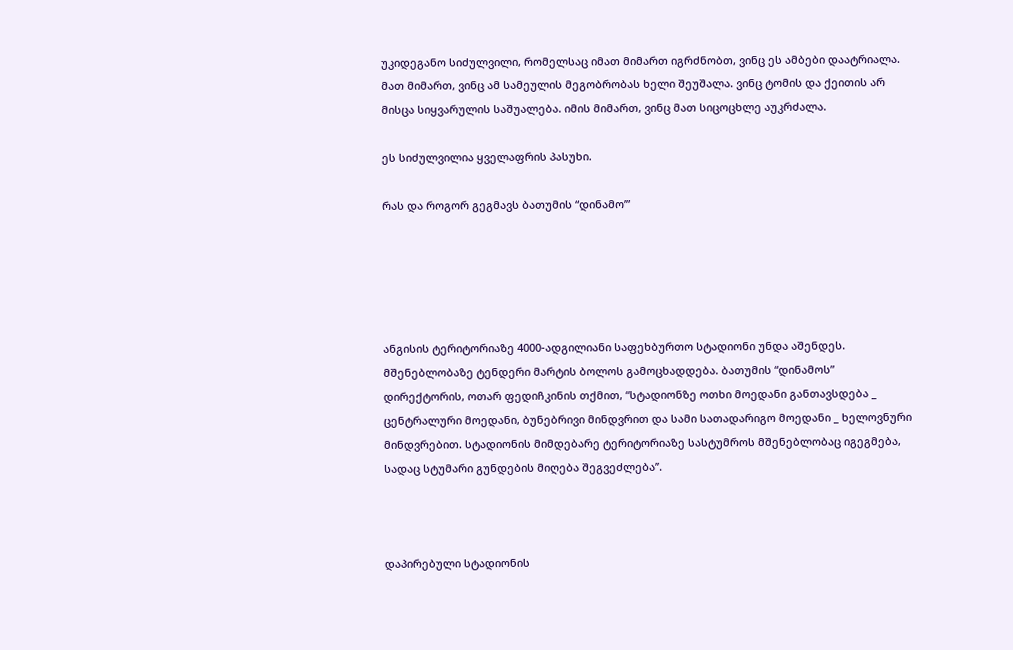უკიდეგანო სიძულვილი, რომელსაც იმათ მიმართ იგრძნობთ, ვინც ეს ამბები დაატრიალა. მათ მიმართ, ვინც ამ სამეულის მეგობრობას ხელი შეუშალა. ვინც ტომის და ქეითის არ მისცა სიყვარულის საშუალება. იმის მიმართ, ვინც მათ სიცოცხლე აუკრძალა.

ეს სიძულვილია ყველაფრის პასუხი.

რას და როგორ გეგმავს ბათუმის “დინამო’”





ანგისის ტერიტორიაზე 4000-ადგილიანი საფეხბურთო სტადიონი უნდა აშენდეს. მშენებლობაზე ტენდერი მარტის ბოლოს გამოცხადდება. ბათუმის “დინამოს” დირექტორის, ოთარ ფედიჩკინის თქმით, “სტადიონზე ოთხი მოედანი განთავსდება _ ცენტრალური მოედანი, ბუნებრივი მინდვრით და სამი სათადარიგო მოედანი _ ხელოვნური მინდვრებით. სტადიონის მიმდებარე ტერიტორიაზე სასტუმროს მშენებლობაც იგეგმება, სადაც სტუმარი გუნდების მიღება შეგვეძლება’’.



დაპირებული სტადიონის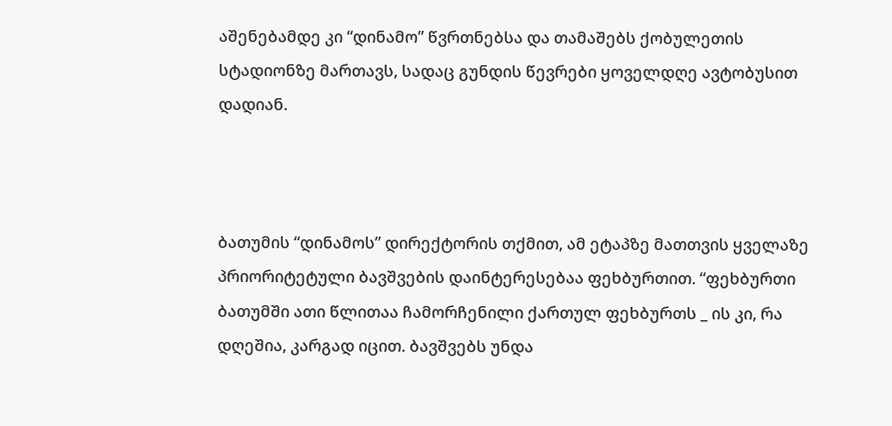აშენებამდე კი “დინამო” წვრთნებსა და თამაშებს ქობულეთის სტადიონზე მართავს, სადაც გუნდის წევრები ყოველდღე ავტობუსით დადიან.



ბათუმის “დინამოს” დირექტორის თქმით, ამ ეტაპზე მათთვის ყველაზე პრიორიტეტული ბავშვების დაინტერესებაა ფეხბურთით. “ფეხბურთი ბათუმში ათი წლითაა ჩამორჩენილი ქართულ ფეხბურთს _ ის კი, რა დღეშია, კარგად იცით. ბავშვებს უნდა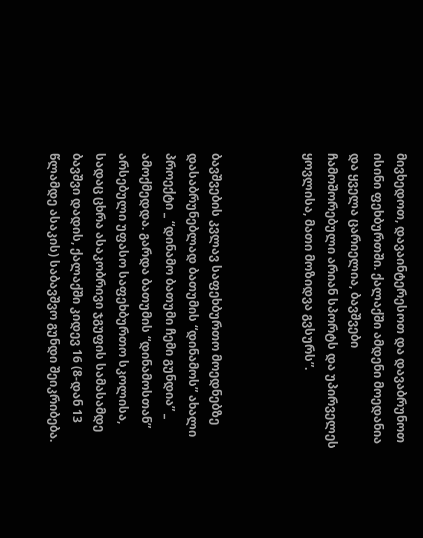მივხედოთ, დავაინტერესოთ და დავაბრუნოთ ისინი ფეხბურთში. ქალაქში ამდენი მოედანია და ყველა ცარიელია, ბავშვები ჩამოშორებული არიან სპორტს და უპირველეს ყოვლისა, მათი მოზიდვა გვსურს”.



ბავშვების კვლავ საფეხბურთო მოედნებზე დასაბრუნებლად ბათუმის “დინამოს” ახალი პროექტი _ “დინამო ბათუმი ჩემი გუნდია” _ ამოქმედდა. გარდა ბათუმის “დინამოსთან” არსებული უფასო საფეხბურთო სკოლისა, სადაც ცხრა ასაკობრივი ჯგუფის სამასამდე ბავშვი დადის, ქალაქში კიდევ 16 (8-დან 13 წლამდე ასაკის) საბავშვო გუნდი შეიკრიბება.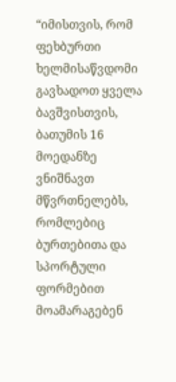“იმისთვის, რომ ფეხბურთი ხელმისაწვდომი გავხადოთ ყველა ბავშვისთვის, ბათუმის 16 მოედანზე ვნიშნავთ მწვრთნელებს, რომლებიც ბურთებითა და სპორტული ფორმებით მოამარაგებენ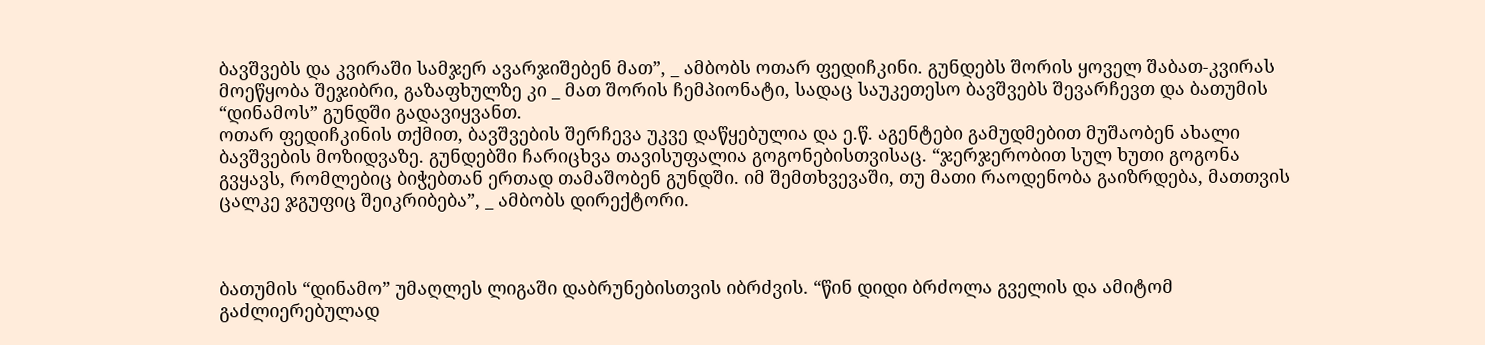ბავშვებს და კვირაში სამჯერ ავარჯიშებენ მათ”, _ ამბობს ოთარ ფედიჩკინი. გუნდებს შორის ყოველ შაბათ-კვირას მოეწყობა შეჯიბრი, გაზაფხულზე კი _ მათ შორის ჩემპიონატი, სადაც საუკეთესო ბავშვებს შევარჩევთ და ბათუმის “დინამოს” გუნდში გადავიყვანთ.
ოთარ ფედიჩკინის თქმით, ბავშვების შერჩევა უკვე დაწყებულია და ე.წ. აგენტები გამუდმებით მუშაობენ ახალი ბავშვების მოზიდვაზე. გუნდებში ჩარიცხვა თავისუფალია გოგონებისთვისაც. “ჯერჯერობით სულ ხუთი გოგონა გვყავს, რომლებიც ბიჭებთან ერთად თამაშობენ გუნდში. იმ შემთხვევაში, თუ მათი რაოდენობა გაიზრდება, მათთვის ცალკე ჯგუფიც შეიკრიბება”, _ ამბობს დირექტორი.



ბათუმის “დინამო” უმაღლეს ლიგაში დაბრუნებისთვის იბრძვის. “წინ დიდი ბრძოლა გველის და ამიტომ გაძლიერებულად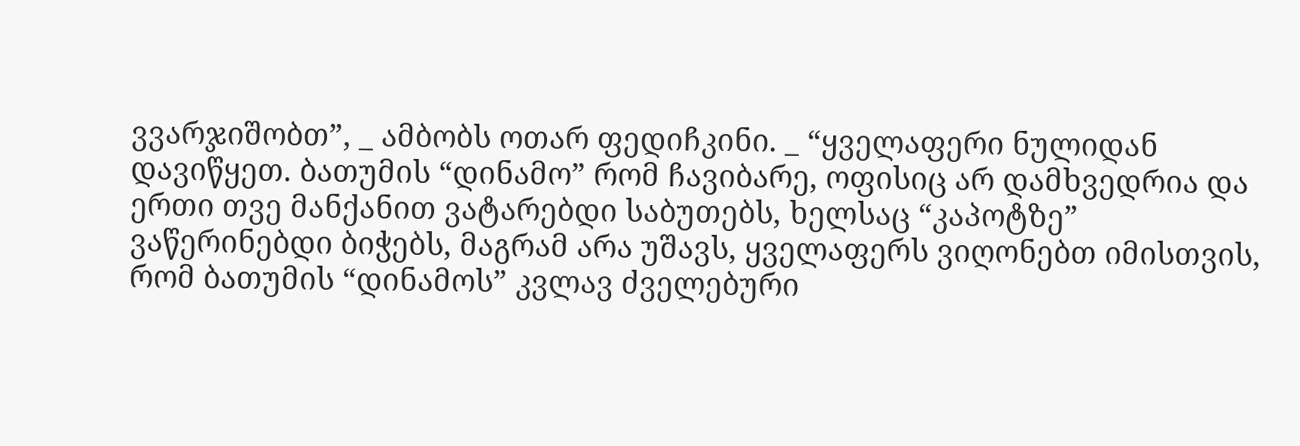ვვარჯიშობთ”, _ ამბობს ოთარ ფედიჩკინი. _ “ყველაფერი ნულიდან დავიწყეთ. ბათუმის “დინამო” რომ ჩავიბარე, ოფისიც არ დამხვედრია და ერთი თვე მანქანით ვატარებდი საბუთებს, ხელსაც “კაპოტზე” ვაწერინებდი ბიჭებს, მაგრამ არა უშავს, ყველაფერს ვიღონებთ იმისთვის, რომ ბათუმის “დინამოს” კვლავ ძველებური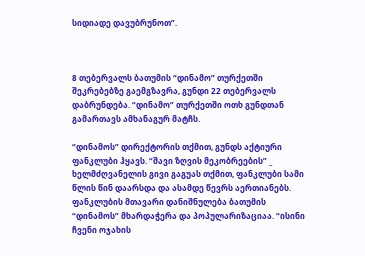სიდიადე დავუბრუნოთ”.



8 თებერვალს ბათუმის “დინამო” თურქეთში შეკრებებზე გაემგზავრა, გუნდი 22 თებერვალს დაბრუნდება. “დინამო” თურქეთში ოთხ გუნდთან გამართავს ამხანაგურ მატჩს.

“დინამოს” დირექტორის თქმით, გუნდს აქტიური ფანკლუბი ჰყავს. “შავი ზღვის მეკობრეების” _ ხელმძღვანელის გივი გაგუას თქმით, ფანკლუბი სამი წლის წინ დაარსდა და ასამდე წევრს აერთიანებს. ფანკლუბის მთავარი დანიშნულება ბათუმის “დინამოს” მხარდაჭერა და პოპულარიზაციაა. “ისინი ჩვენი ოჯახის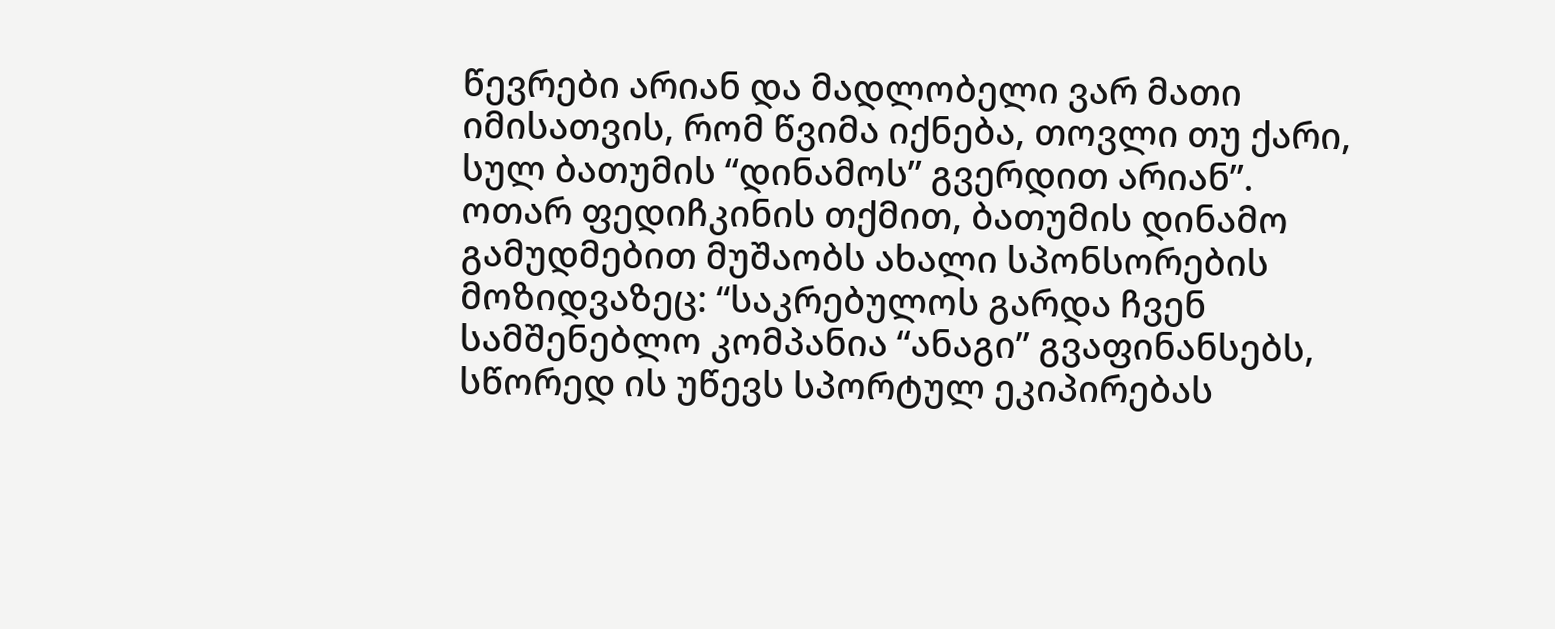წევრები არიან და მადლობელი ვარ მათი იმისათვის, რომ წვიმა იქნება, თოვლი თუ ქარი, სულ ბათუმის “დინამოს” გვერდით არიან”.
ოთარ ფედიჩკინის თქმით, ბათუმის დინამო გამუდმებით მუშაობს ახალი სპონსორების მოზიდვაზეც: “საკრებულოს გარდა ჩვენ სამშენებლო კომპანია “ანაგი” გვაფინანსებს, სწორედ ის უწევს სპორტულ ეკიპირებას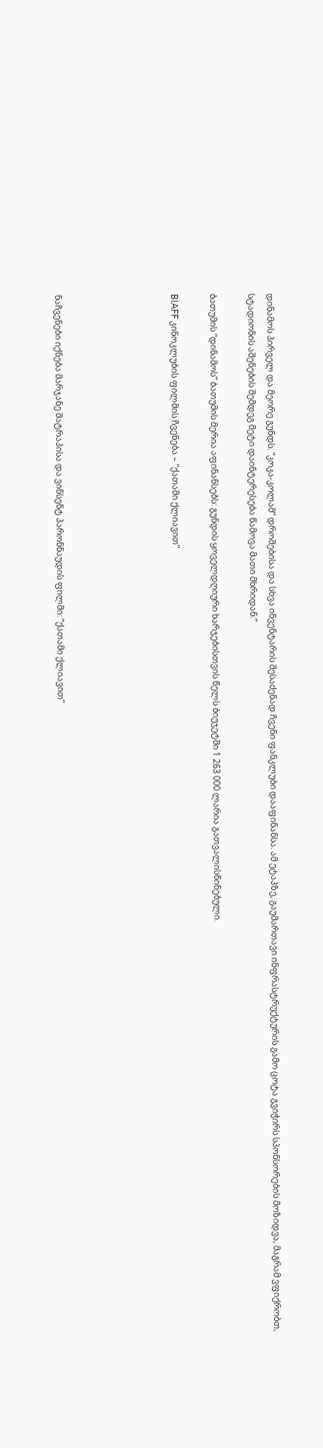დინამოს პირველ და მეორე გუნდს. “კოკა-კოლამ” დროშებისა და სხვა ინვენტარის შესაძენად ჩვენი ფანკლუბი დააფინანსა. ამ ეტაპზე, გაუმართავი ინფრასტრუქტურის გამო ცოტა გვიჭირს სპონსორების მოზიდვა, მაგრამ ვფიქრობთ, სტადიონის აშენების შემდეგ მეტი დაინტერესება წამოვა მათი მხრიდან.”

ბათუმის “დინამოს” ბათუმის მერია აფინანსებს: გუნდის ყოველდღიური ხარჯებისთვის წელს ბიუჯეტში 1 263 000 ლარია გათვალისწინებული.

BIAFF კინოკლუბის ფილმის ჩვენება – “ქათამი ქლიავით”





ნაჩვენები იქნება მარჯანე შატრაპისა და ვინსენტ პარონნაუდის ფილმი: “ქათამი ქლიავით”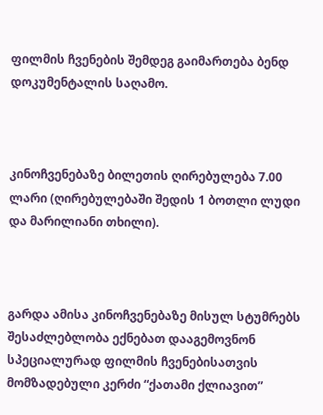ფილმის ჩვენების შემდეგ გაიმართება ბენდ დოკუმენტალის საღამო.



კინოჩვენებაზე ბილეთის ღირებულება 7.00 ლარი (ღირებულებაში შედის 1 ბოთლი ლუდი და მარილიანი თხილი).



გარდა ამისა კინოჩვენებაზე მისულ სტუმრებს შესაძლებლობა ექნებათ დააგემოვნონ სპეციალურად ფილმის ჩვენებისათვის მომზადებული კერძი “ქათამი ქლიავით”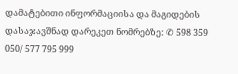დამატებითი ინფორმაციისა და მაგიდების დასაჯავშნად დარეკეთ ნომრებზე: ✆ 598 359 050/ 577 795 999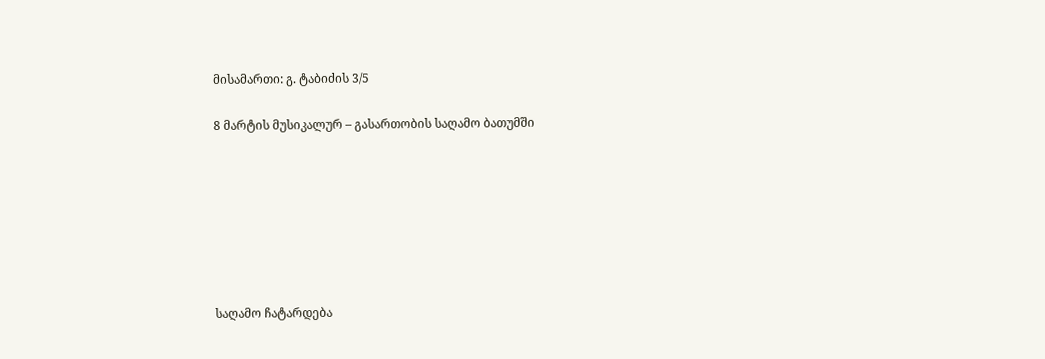მისამართი: გ. ტაბიძის 3/5

8 მარტის მუსიკალურ – გასართობის საღამო ბათუმში







საღამო ჩატარდება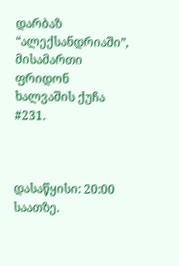დარბაზ “ალექსანდრიაში”, მისამართი ფრიდონ ხალვაშის ქუჩა #231.



დასაწყისი: 20:00 საათზე.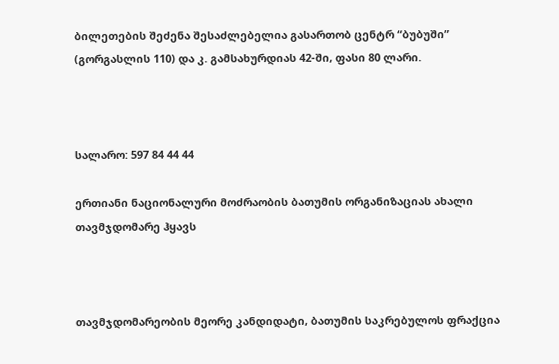ბილეთების შეძენა შესაძლებელია გასართობ ცენტრ “ბუბუში” (გორგასლის 110) და კ. გამსახურდიას 42-ში, ფასი 80 ლარი.



სალარო: 597 84 44 44

ერთიანი ნაციონალური მოძრაობის ბათუმის ორგანიზაციას ახალი თავმჯდომარე ჰყავს



თავმჯდომარეობის მეორე კანდიდატი, ბათუმის საკრებულოს ფრაქცია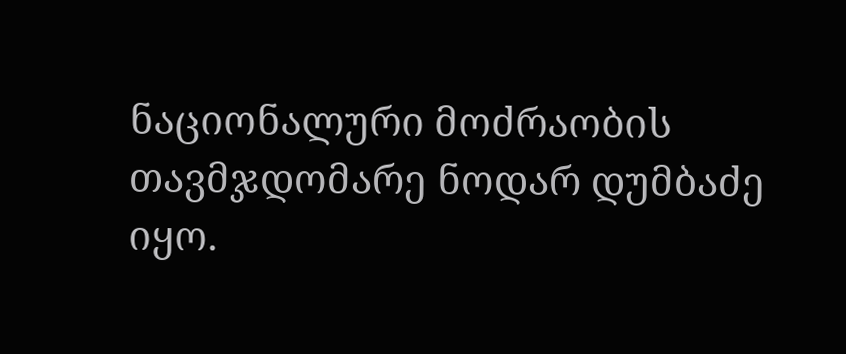ნაციონალური მოძრაობის თავმჯდომარე ნოდარ დუმბაძე იყო.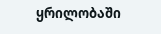ყრილობაში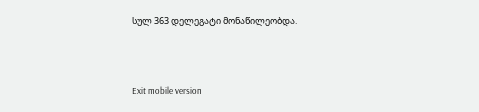სულ 363 დელეგატი მონაწილეობდა.



Exit mobile version